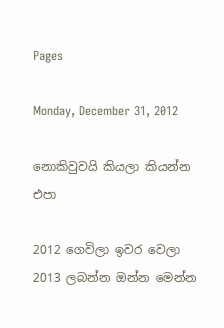Pages

Monday, December 31, 2012

නොකිවුවයි කියලා කියන්න එපා

2012 ගෙවිලා ඉවර වෙලා 2013 ලබන්න ඔන්න මෙන්න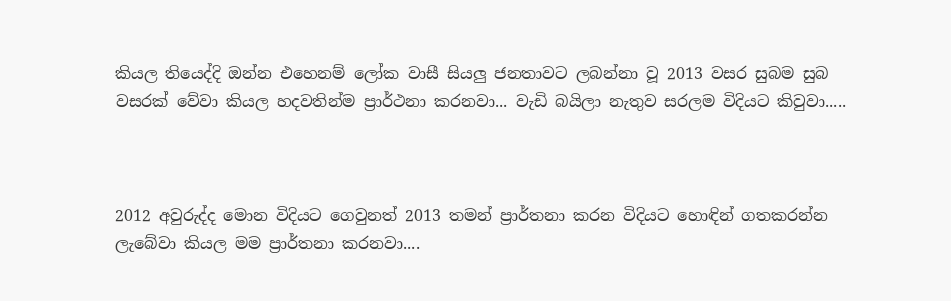කියල තියෙද්දි ඔන්න එහෙනම් ලෝක වාසී සියලු ජනතාවට ලබන්නා වූ 2013 වසර සුබම සුබ වසරක් වේවා කියල හදවතින්ම ප්‍රාර්ථනා කරනවා... වැඩි බයිලා නැතුව සරලම විදියට කිවුවා.....



2012 අවුරුද්ද මොන විදියට ගෙවුනත් 2013 තමන් ප්‍රාර්තනා කරන විදියට හොඳින් ගතකරන්න ලැබේවා කියල මම ප්‍රාර්තනා කරනවා....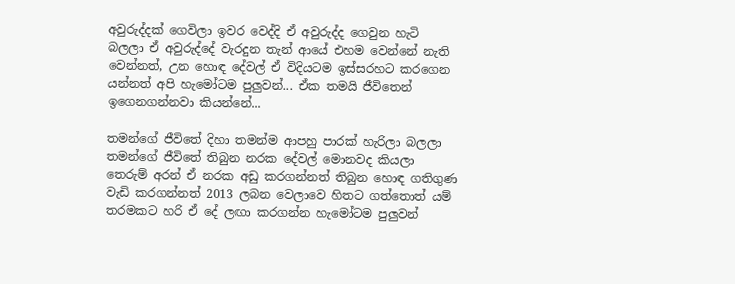අවුරුද්දක් ගෙවිලා ඉවර වෙද්දි ඒ අවුරුද්ද ගෙවුන හැටි බලලා ඒ අවුරුද්දේ වැරදුන තැන් ආයේ එහම වෙන්නේ නැති වෙන්නත්, උන හොඳ දේවල් ඒ විදියටම ඉස්සරහට කරගෙන යන්නත් අපි හැමෝටම පුලුවන්... ඒක තමයි ජීවිතෙන් ඉගෙනගන්නවා කියන්නේ...

තමන්ගේ ජීවිතේ දිහා තමන්ම ආපහු පාරක් හැරිලා බලලා තමන්ගේ ජීවිතේ තිබුන නරක දේවල් මොනවද කියලා තෙරුම් අරන් ඒ නරක අඩු කරගන්නත් තිබුන හොඳ ගතිගුණ වැඩි කරගන්නත් 2013 ලබන වෙලාවෙ හිතට ගත්තොත් යම් තරමකට හරි ඒ දේ ලඟා කරගන්න හැමෝටම පුලුවන්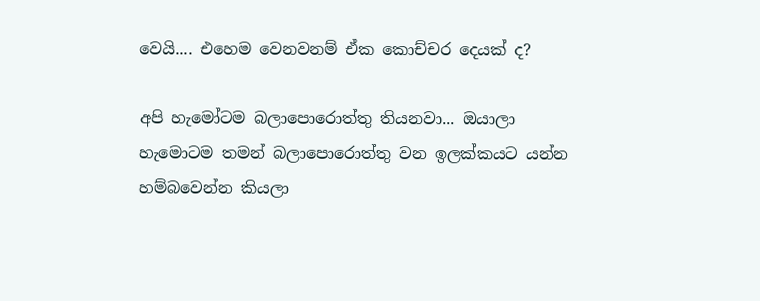වෙයි.... එහෙම වෙනවනම් ඒක කොච්චර දෙයක් ද?

අපි හැමෝටම බලාපොරොත්තු තියනවා... ඔයාලා හැමොටම තමන් බලාපොරොත්තු වන ඉලක්කයට යන්න හම්බවෙන්න කියලා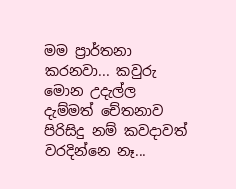මම ප්‍රාර්තනා කරනවා... කවුරු මොන උදැල්ල දැම්මත් චේතනාව පිරිසිදු නම් කවදාවත් වරදින්නෙ නෑ...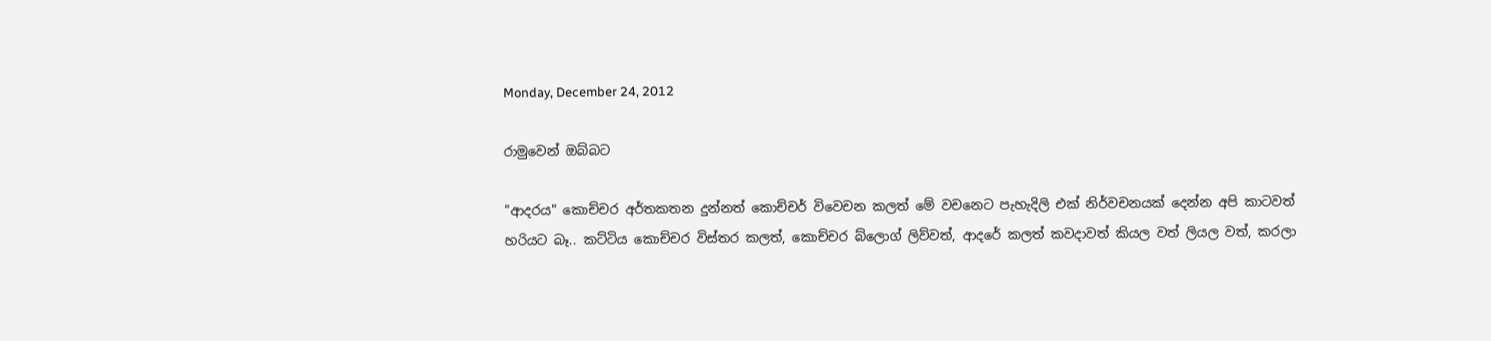Monday, December 24, 2012

රාමුවෙන් ඔබ්බට

"ආදරය" කොච්චර අර්තකතන දුන්නත් කොච්චර් විවෙචන කලත් මේ වචනෙට පැහැදිලි එක් නිර්වචනයක් දෙන්න අපි කාටවත් හරියට බෑ.. කට්ටිය කොච්චර විස්තර කලත්, කොච්චර බ්ලොග් ලිව්වත්, ආදරේ කලත් කවදාවත් කියල වත් ලියල වත්, කරලා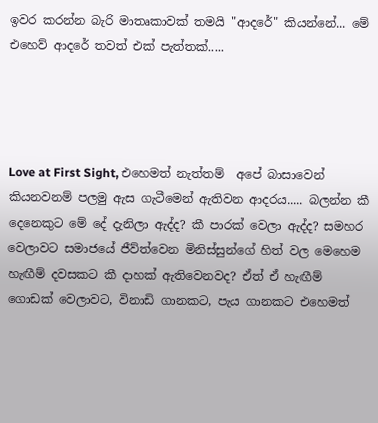ඉවර කරන්න බැරි මාතෘකාවක් තමයි "ආදරේ" කියන්නේ... මේ එහෙව් ආදරේ තවත් එක් පැත්තක්.....




Love at First Sight, එහෙමත් නැත්තම්  අපේ බාසාවෙන් කියනවනම් පලමු ඇස ගැටීමෙන් ඇතිවන ආදරය..... බලන්න කී දෙනෙකුට මේ දේ දැනිලා ඇද්ද? කී පාරක් වෙලා ඇද්ද? සමහර වෙලාවට සමාජයේ ජීව්ත්වෙන මිනිස්සුන්ගේ හිත් වල මෙහෙම හැඟීම් දවසකට කී දාහක් ඇතිවෙනවද? ඒත් ඒ හැඟීම් ගොඩක් වෙලාවට, විනාඩි ගානකට, පැය ගානකට එහෙමත්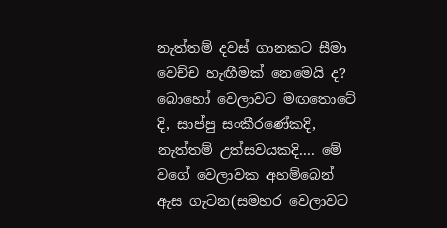නැත්තම් දවස් ගානකට සීමා වෙච්ච හැඟීමක් නෙමෙයි ද? බොහෝ වෙලාවට මඟතොටේ දි, සාප්පු සංකීරණේකදි, නැත්තම් උත්සවයකදි.... මේ වගේ වෙලාවක අහම්බෙන් ඇස ගැටන(සමහර වෙලාවට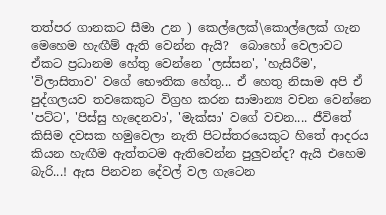තත්පර ගානකට සීමා උන ) කෙල්ලෙක්\කොල්ලෙක් ගැන මෙහෙම හැඟීම් ඇති වෙන්න ඇයි?  බොහෝ වෙලාවට ඒකට ප්‍රධානම හේතු වෙන්නෙ 'ලස්සන', 'හැසිරීම', 'විලාසිතාව' වගේ භෞතික හේතු... ඒ හෙතු නිසාම අපි ඒ පුද්ගලයව තවකෙකුට විග්‍රහ කරන සාමාන්‍ය වචන වෙන්නෙ 'පට්ට', 'පිස්සු හැදෙනවා', 'මැක්සා' වගේ වචන.... ජීවිතේ කිසිම දවසක හමුවෙලා නැති පිටස්තරයෙකුට හිතේ ආදරය කියන හැඟීම ඇත්තටම ඇතිවෙන්න පුලුවන්ද? ඇයි එහෙම බැරි...! ඇස පිනවන දේවල් වල ගැටෙන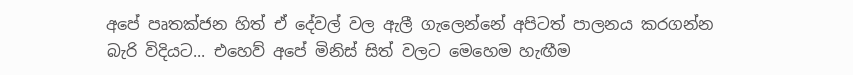අපේ පෘතක්ජන හිත් ඒ දේවල් වල ඇලී ගැලෙන්නේ අපිටත් පාලනය කරගන්න බැරි විදියට... එහෙව් අපේ මිනිස් සිත් වලට මෙහෙම හැඟීම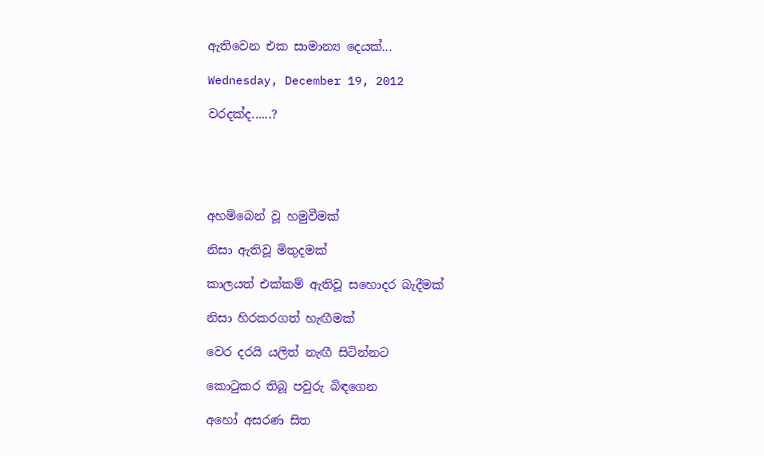ඇතිවෙන එක සාමාන්‍ය දෙයක්...

Wednesday, December 19, 2012

වරදක්ද......?





අහම්බෙන් වූ හමුවීමක්

නිසා ඇතිවූ මිතුදමක්

කාලයත් එක්කම් ඇතිවූ සහොදර බැදීමක්

නිසා හිරකරගත් හැඟීමක්

වෙර දරයි යලිත් නැඟී සිටින්නට

කොටුකර තිබූ පවුරු බිඳගෙන

අහෝ අසරණ සිත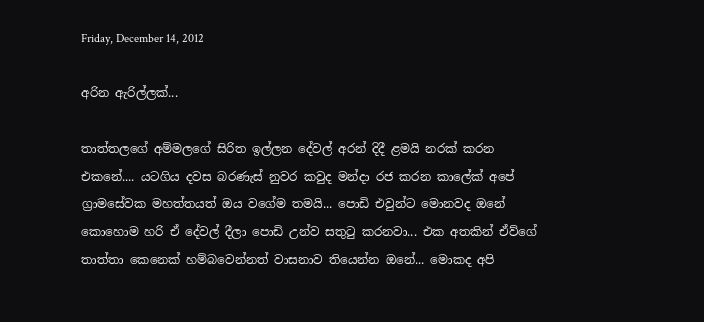Friday, December 14, 2012

අරින ඇරිල්ලක්...

තාත්තලගේ අම්මලගේ සිරිත ඉල්ලන දේවල් අරන් දිදී ළමයි නරක් කරන එකනේ.... යටගිය දවස බරණැස් නුවර කවුද මන්දා රජ කරන කාලේක් අපේ ග්‍රාමසේවක මහත්තයත් ඔය වගේම තමයි... පොඩි එවුන්ට මොනවද ඔනේ කොහොම හරි ඒ දේවල් දීලා පොඩි උන්ව සතුටු කරනවා... එක අතකින් ඒව්ගේ තාත්තා කෙනෙක් හම්බවෙන්නත් වාසනාව තියෙන්න ඔනේ... මොකද අපි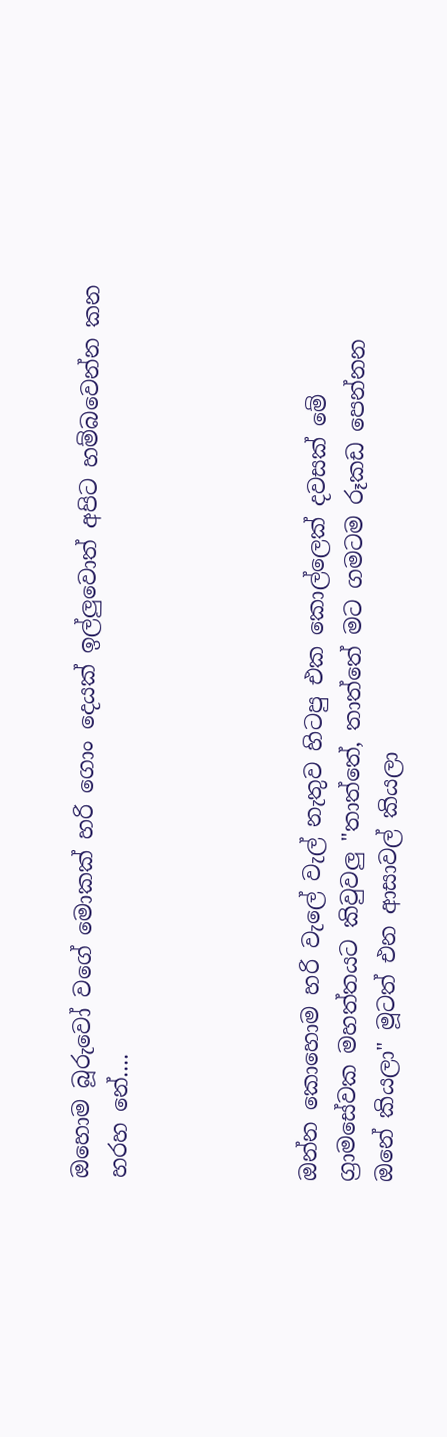ඔහොම බූරුවෝ වගේ මොකක් හරි ගොං දෙයක් ඉල්ලුවොත් අපිට හම්බවෙන්න කන හරහ නේ....




ඔන්න කොහොම හරි වැලේ වැල් නැතුව හිටපු එක කොල්ලෙක් දවසක් මේ ග්‍රාමසේවක මහත්තයට කිවුවලු "තාත්තේ, තාත්තේ මට ගමටම රූකඩ පෙන්නන ඔනේ කියලා" මූටත් එන ආසාවල් කියලා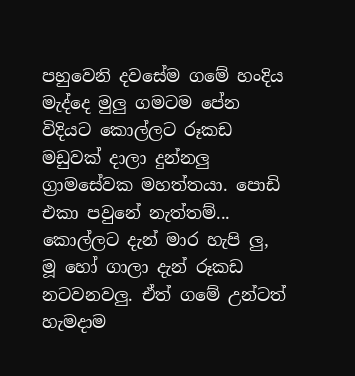පහුවෙනි දවසේම ගමේ හංදිය මැද්දෙ මුලු ගමටම පේන විදියට කොල්ලට රූකඩ මඩුවක් දාලා දුන්නලු ග්‍රාමසේවක මහත්තයා. පොඩි එකා පවුනේ නැත්තම්... කොල්ලට දැන් මාර හැපි ලු, මූ හෝ ගාලා දැන් රූකඩ නටවනවලු. ඒත් ගමේ උන්ටත් හැමදාම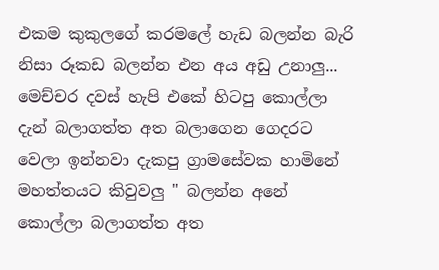එකම කුකුලගේ කරමලේ හැඩ බලන්න බැරි නිසා රූකඩ බලන්න එන අය අඩු උනාලු... මෙච්චර දවස් හැපි එකේ හිටපු කොල්ලා දැන් බලාගත්ත අත බලාගෙන ගෙදරට වෙලා ඉන්නවා දැකපු ග්‍රාමසේවක හාමිනේ මහත්තයට කිවුවලු " බලන්න අනේ කොල්ලා බලාගත්ත අත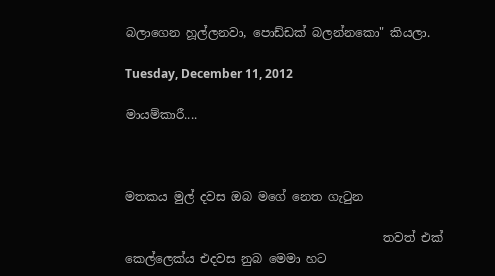බලාගෙන හූල්ලනවා, පොඩ්ඩක් බලන්නකො" කියලා.

Tuesday, December 11, 2012

මායම්කාරී....



මතකය මුල් දවස ඔබ මගේ නෙත ගැටුන

                                           තවත් එක් කෙල්ලෙක්ය එදවස නුබ මෙමා හට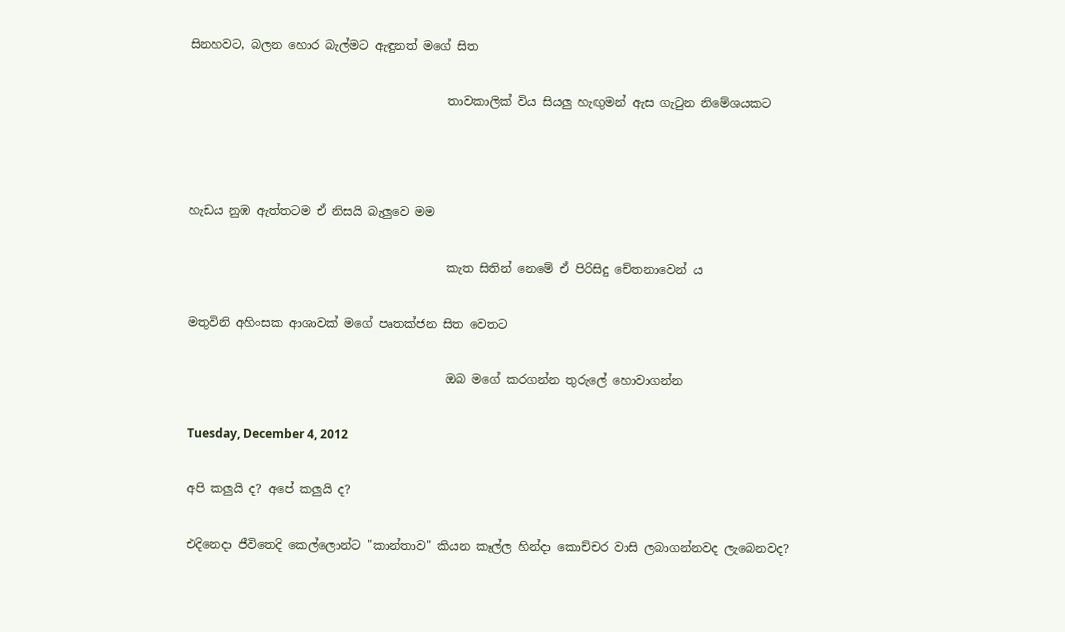සිනහවට, බලන හොර බැල්මට ඇඳුනත් මගේ සිත

                                           තාවකාලික් විය සියලු හැඟුමන් ඇස ගැටුන නිමේශයකට



හැඩය නුඹ ඇත්තටම ඒ නිසයි බැලුවෙ මම

                                           කැත සිතින් නෙමේ ඒ පිරිසිදු චේතනාවෙන් ය

මතුවිනි අහිංසක ආශාවක් මගේ පෘතක්ජන සිත වෙතට

                                           ඔබ මගේ කරගන්න තුරුලේ හොවාගන්න

Tuesday, December 4, 2012

අපි කලුයි ද? අපේ කලුයි ද?

එදිනෙදා ජීවිතෙදි කෙල්ලොන්ට "කාන්තාව" කියන කෑල්ල හින්දා කොච්චර වාසි ලබාගන්නවද ලැබෙනවද?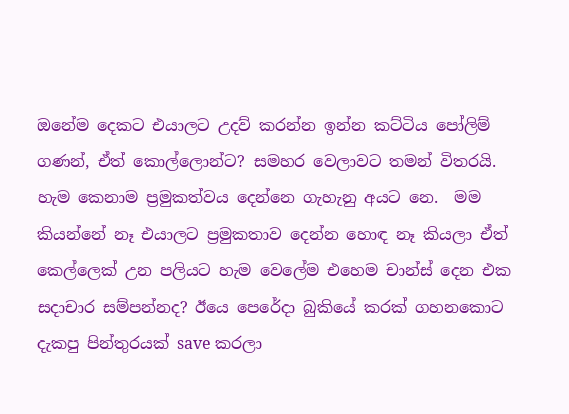ඔනේම දෙකට එයාලට උදව් කරන්න ඉන්න කට්ටිය පෝලිම් ගණන්, ඒත් කොල්ලොන්ට? සමහර වෙලාවට තමන් විතරයි. හැම කෙනාම ප්‍රමුකත්වය දෙන්නෙ ගැහැනු අයට නෙ.  මම කියන්නේ නෑ එයාලට ප්‍රමුකතාව දෙන්න හොඳ නෑ කියලා ඒත් කෙල්ලෙක් උන පලියට හැම වෙලේම එහෙම චාන්ස් දෙන එක සදාචාර සම්පන්නද? ඊයෙ පෙරේදා බුකියේ කරක් ගහනකොට දැකපු පින්තුරයක් save කරලා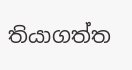තියාගත්ත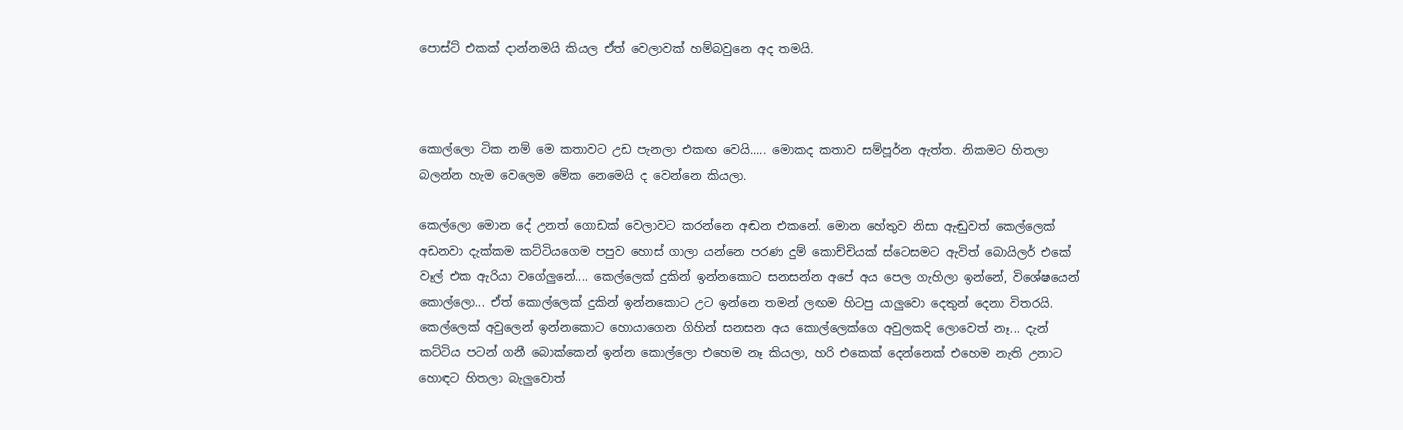පොස්ට් එකක් දාන්නමයි කියල ඒත් වෙලාවක් හම්බවුනෙ අද තමයි.



කොල්ලො ටික නම් මෙ කතාවට උඩ පැනලා එකඟ වෙයි..... මොකද කතාව සම්පූර්න ඇත්ත. නිකමට හිතලා බලන්න හැම වෙලෙම මේක නෙමෙයි ද වෙන්නෙ කියලා.

කෙල්ලො මොන දේ උනත් ගොඩක් වෙලාවට කරන්නෙ අඬන එකනේ. මොන හේතුව නිසා ඇඬුවත් කෙල්ලෙක් අඩනවා දැක්කම කට්ටියගෙම පපුව හොස් ගාලා යන්නෙ පරණ දුම් කොච්චියක් ස්ටෙසමට ඇවිත් බොයිලර් එකේ වෑල් එක ඇරියා වගේලුනේ.... කෙල්ලෙක් දුකින් ඉන්නකොට සනසන්න අපේ අය පෙල ගැහිලා ඉන්නේ, විශේෂයෙන් කොල්ලො... ඒත් කොල්ලෙක් දුකින් ඉන්නකොට උට ඉන්නෙ තමන් ලඟම හිටපු යාලුවො දෙතුන් දෙනා විතරයි. කෙල්ලෙක් අවුලෙන් ඉන්නකොට හොයාගෙන ගිහින් සනසන අය කොල්ලෙක්ගෙ අවුලකදි ලොවෙත් නෑ... දැන් කට්ටිය පටන් ගනී බොක්කෙන් ඉන්න කොල්ලො එහෙම නෑ කියලා, හරි එකෙක් දෙන්නෙක් එහෙම නැති උනාට හොඳට හිතලා බැලුවොත්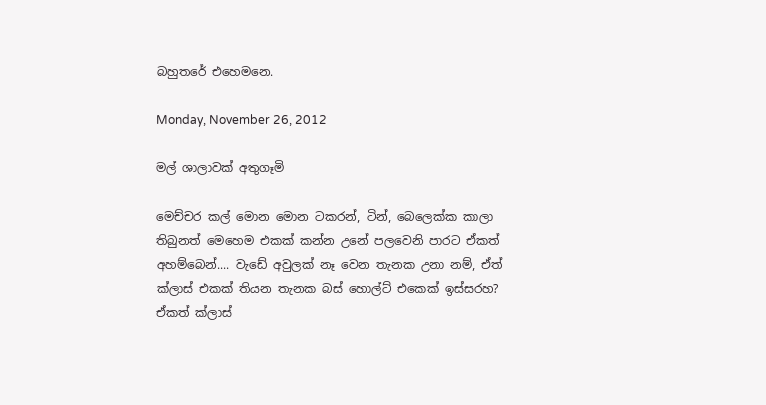බහුතරේ එහෙමනෙ.

Monday, November 26, 2012

මල් ශාලාවක් අතුගෑමි

මෙච්චර කල් මොන මොන ටකරන්, ටින්, බෙලෙක්ක කාලා තිබුනත් මෙහෙම එකක් කන්න උනේ පලවෙනි පාරට ඒකත් අහම්බෙන්.... වැඩේ අවුලක් නෑ වෙන තැනක උනා නම්, ඒත් ක්ලාස් එකක් තියන තැනක බස් හොල්ට් එකෙක් ඉස්සරහ? ඒකත් ක්ලාස්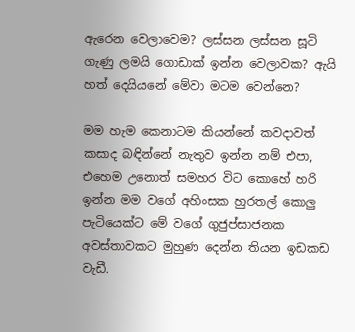ඇරෙන වෙලාවෙම? ලස්සන ලස්සන සූටි ගැණු ලමයි ගොඩාක් ඉන්න වෙලාවක? ඇයි හත් දෙයියනේ මේවා මටම වෙන්නෙ?

මම හැම කෙනාටම කියන්නේ කවදාවත් කසාද බඳින්නේ නැතුව ඉන්න නම් එපා, එහෙම උනොත් සමහර විට කොහේ හරි ඉන්න මම වගේ අහිංසක හුරතල් කොලු පැටියෙක්ට මේ වගේ ගුජුප්සාජනක අවස්තාවකට මුහුණ දෙන්න තියන ඉඩකඩ වැඩී.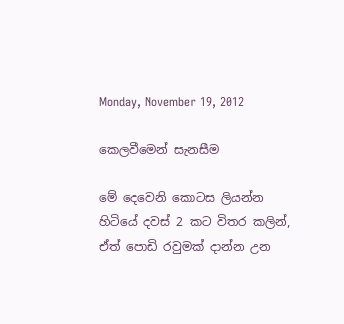Monday, November 19, 2012

කෙලවීමෙන් සැනසීම

මේ දෙවෙනි කොටස ලියන්න හිටියේ දවස් 2 කට විතර කලින්, ඒත් පොඩි රවුමක් දාන්න උන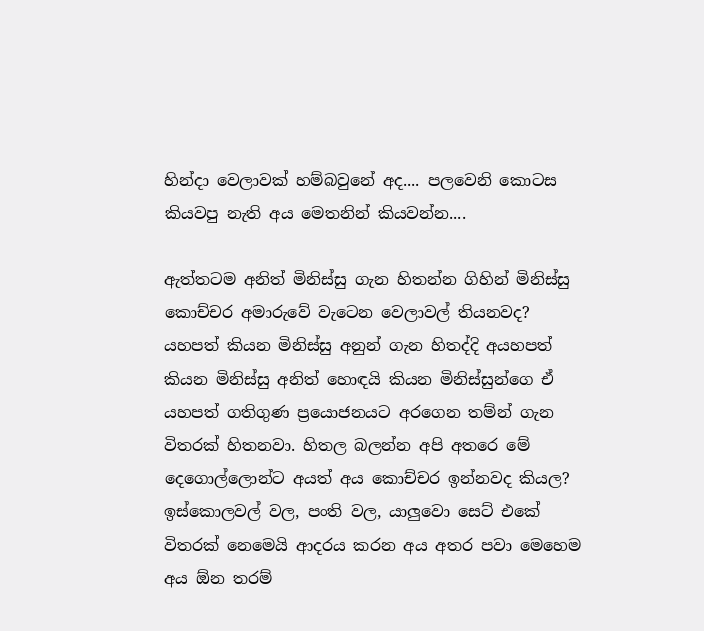හින්දා වෙලාවක් හම්බවුනේ අද.... පලවෙනි කොටස කියවපු නැති අය මෙතනින් කියවන්න....

ඇත්තටම අනිත් මිනිස්සු ගැන හිතන්න ගිහින් මිනිස්සු කොච්චර අමාරුවේ වැටෙන වෙලාවල් තියනවද? යහපත් කියන මිනිස්සු අනුන් ගැන හිතද්දි අයහපත් කියන මිනිස්සු අනිත් හොඳයි කියන මිනිස්සුන්ගෙ ඒ යහපත් ගතිගුණ ප්‍රයොජනයට අරගෙන තම්න් ගැන විතරක් හිතනවා. හිතල බලන්න අපි අතරෙ මේ දෙගොල්ලොන්ට අයත් අය කොච්චර ඉන්නවද කියල? ඉස්කොලවල් වල, පංති වල, යාලුවො සෙට් එකේ විතරක් නෙමෙයි ආදරය කරන අය අතර පවා මෙහෙම අය ඕන තරම්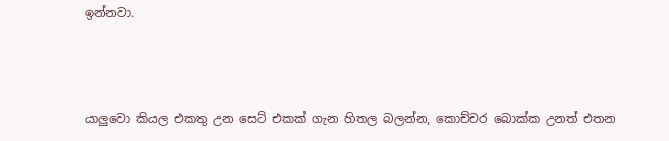ඉන්නවා.



යාලුවො කියල එකතු උන සෙට් එකක් ගැන හිතල බලන්න, කොච්චර බොක්ක උනත් එතන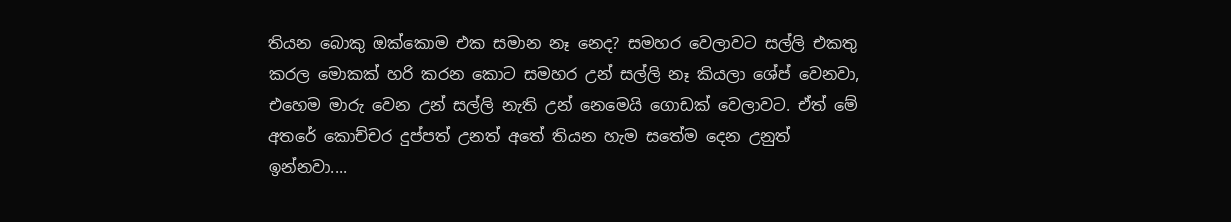තියන බොකු ඔක්කොම එක සමාන නෑ නෙද? සමහර වෙලාවට සල්ලි එකතු කරල මොකක් හරි කරන කොට සමහර උන් සල්ලි නෑ කියලා ශේප් වෙනවා, එහෙම මාරු වෙන උන් සල්ලි නැති උන් නෙමෙයි ගොඩක් වෙලාවට. ඒත් මේ අතරේ කොච්චර දුප්පත් උනත් අතේ තියන හැම සතේම දෙන උනුත් ඉන්නවා....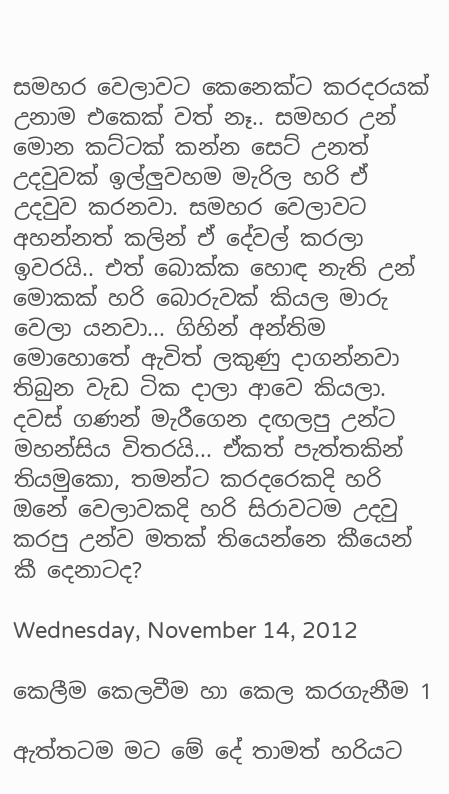සමහර වෙලාවට කෙනෙක්ට කරදරයක් උනාම එකෙක් වත් නෑ.. සමහර උන් මොන කට්ටක් කන්න සෙට් උනත් උදවුවක් ඉල්ලුවහම මැරිල හරි ඒ උදවුව කරනවා. සමහර වෙලාවට අහන්නත් කලින් ඒ දේවල් කරලා ඉවරයි.. එත් බොක්ක හොඳ නැති උන් මොකක් හරි බොරුවක් කියල මාරු වෙලා යනවා... ගිහින් අන්තිම මොහොතේ ඇවිත් ලකුණු දාගන්නවා තිබුන වැඩ ටික දාලා ආවෙ කියලා. දවස් ගණන් මැරීගෙන දඟලපු උන්ට මහන්සිය විතරයි... ඒකත් පැත්තකින් තියමුකො, තමන්ට කරදරෙකදි හරි ඔනේ වෙලාවකදි හරි සිරාවටම උදවු කරපු උන්ව මතක් තියෙන්නෙ කීයෙන් කී දෙනාටද?

Wednesday, November 14, 2012

කෙලීම කෙලවීම හා කෙල කරගැනීම 1

ඇත්තටම මට මේ දේ තාමත් හරියට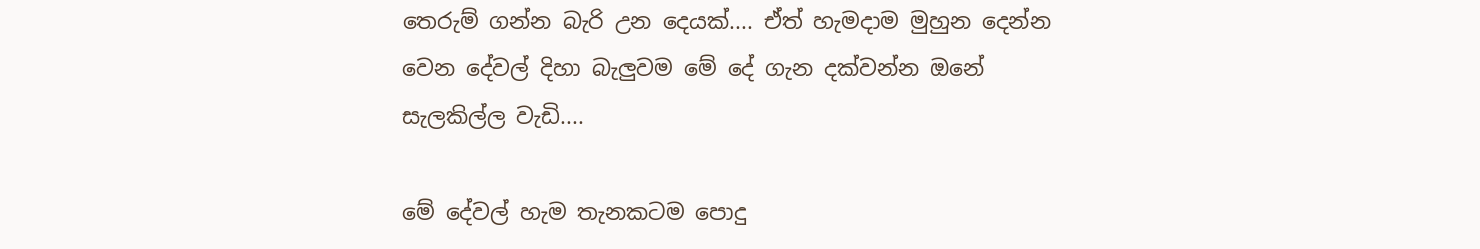තෙරුම් ගන්න බැරි උන දෙයක්.... ඒත් හැමදාම මුහුන දෙන්න වෙන දේවල් දිහා බැලුවම මේ දේ ගැන දක්වන්න ඔනේ සැලකිල්ල වැඩි....

මේ දේවල් හැම තැනකටම පොදු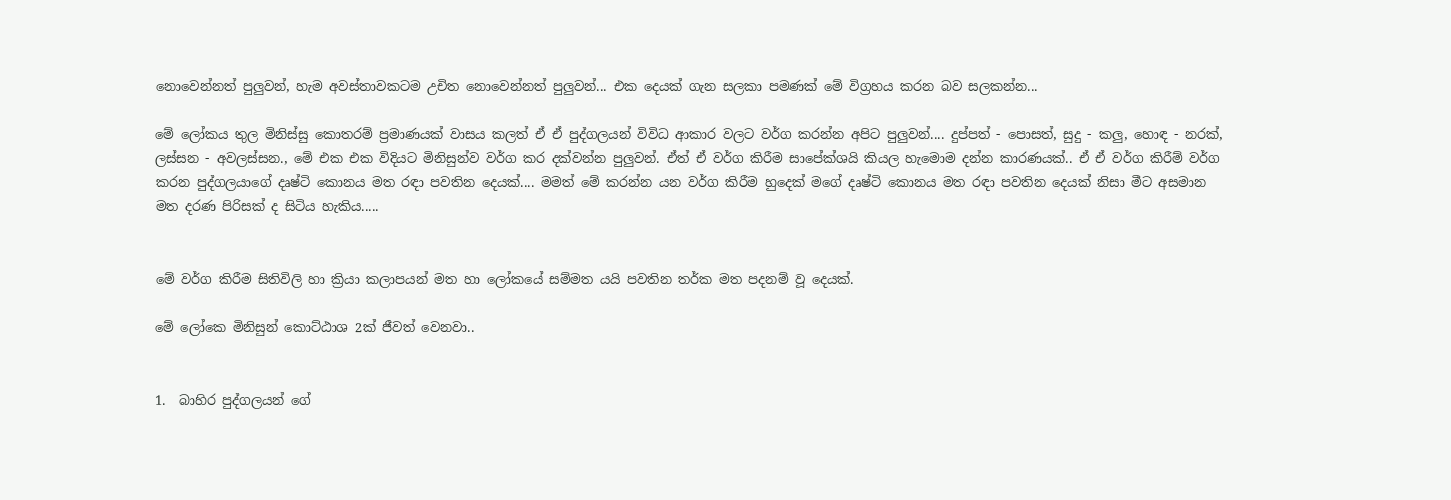නොවෙන්නත් පුලුවන්, හැම අවස්තාවකටම උචිත නොවෙන්නත් පුලුවන්... එක දෙයක් ගැන සලකා පමණක් මේ විග්‍රහය කරන බව සලකන්න...

මේ ලෝකය තුල මිනිස්සු කොතරම් ප්‍රමාණයක් වාසය කලත් ඒ ඒ පුද්ගලයන් විවිධ ආකාර වලට වර්ග කරන්න අපිට පුලුවන්.... දුප්පත් - පොසත්, සුදු - කලු, හොඳ - නරක්, ලස්සන - අවලස්සන., මේ එක එක විදියට මිනිසුන්ව වර්ග කර දක්වන්න පුලුවන්. ඒත් ඒ වර්ග කිරීම සාපේක්ශයි කියල හැමොම දන්න කාරණයක්.. ඒ ඒ වර්ග කිරීම් වර්ග කරන පුද්ගලයාගේ දෘෂ්ටි කොනය මත රඳා පවතින දෙයක්.... මමත් මේ කරන්න යන වර්ග කිරීම හුදෙක් මගේ දෘෂ්ටි කොනය මත රඳා පවතින දෙයක් නිසා මීට අසමාන මත දරණ පිරිසක් ද සිටිය හැකිය.....


මේ වර්ග කිරීම සිතිවිලි හා ක්‍රියා කලාපයන් මත හා ලෝකයේ සම්මත යයි පවතින තර්ක මත පදනම් වූ දෙයක්.

මේ ලෝකෙ මිනිසුන් කොට්ඨාශ 2ක් ජීවත් වෙනවා..


1.  බාහිර පුද්ගලයන් ගේ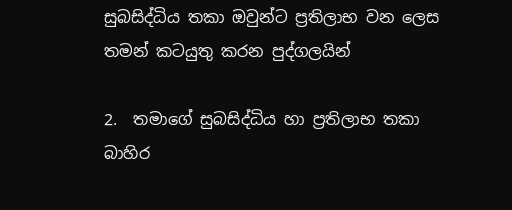සුබසිද්ධිය තකා ඔවුන්ට ප්‍රතිලාභ වන ලෙස තමන් කටයුතු කරන පුද්ගලයින්

2.  තමාගේ සුබසිද්ධිය හා ප්‍රතිලාභ තකා බාහිර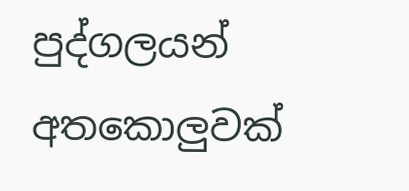පුද්ගලයන් අතකොලුවක්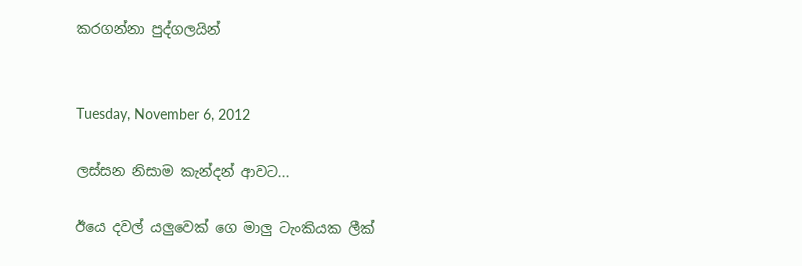කරගන්නා පුද්ගලයින්


Tuesday, November 6, 2012

ලස්සන නිසාම කැන්දන් ආවට...

ඊයෙ දවල් යලුවෙක් ගෙ මාලු ටැංකියක ලීක්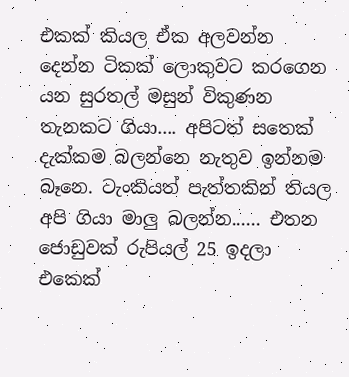එකක් කියල ඒක අලවන්න දෙන්න ටිකක් ලොකුවට කරගෙන යන සුරතල් මසුන් විකුණන තැනකට ගියා.... අපිටත් සතෙක් දැක්කම බලන්නෙ නැතුව ඉන්නම බෑනෙ. ටැංකියත් පැත්තකින් තියල අපි ගියා මාලු බලන්න...... එතන ජොඩුවක් රුපියල් 25 ඉදලා එකෙක්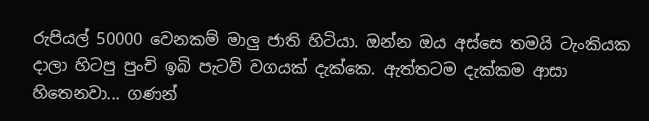රුපියල් 50000 වෙනකම් මාලු ජාති හිටියා. ඔන්න ඔය අස්සෙ තමයි ටැංකියක දාලා හිටපු පුංචි ඉබි පැටව් වගයක් දැක්කෙ. ඇත්තටම දැක්කම ආසා හිතෙනවා... ගණන්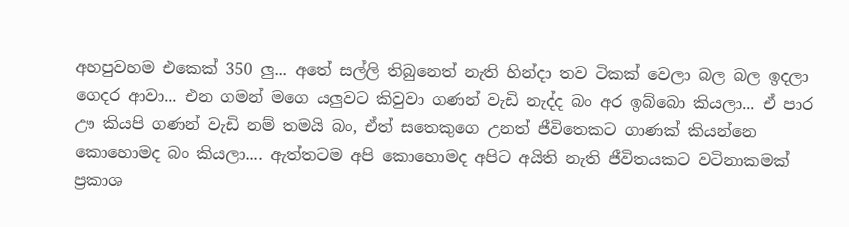අහපුවහම එකෙක් 350 ලු... අතේ සල්ලි තිබුනෙත් නැති හින්දා තව ටිකක් වෙලා බල බල ඉදලා ගෙදර ආවා... එන ගමන් මගෙ යලුවට කිවුවා ගණන් වැඩි නැද්ද බං අර ඉබ්බො කියලා... ඒ පාර ඌ කියපි ගණන් වැඩි නම් තමයි බං, ඒත් සතෙකුගෙ උනත් ජීවිතෙකට ගාණක් කියන්නෙ කොහොමද බං කියලා.... ඇත්තටම අපි කොහොමද අපිට අයිති නැති ජීවිතයකට වටිනාකමක් ප්‍රකාශ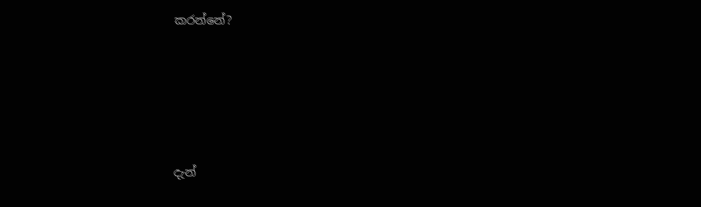කරන්නේ?





දැන්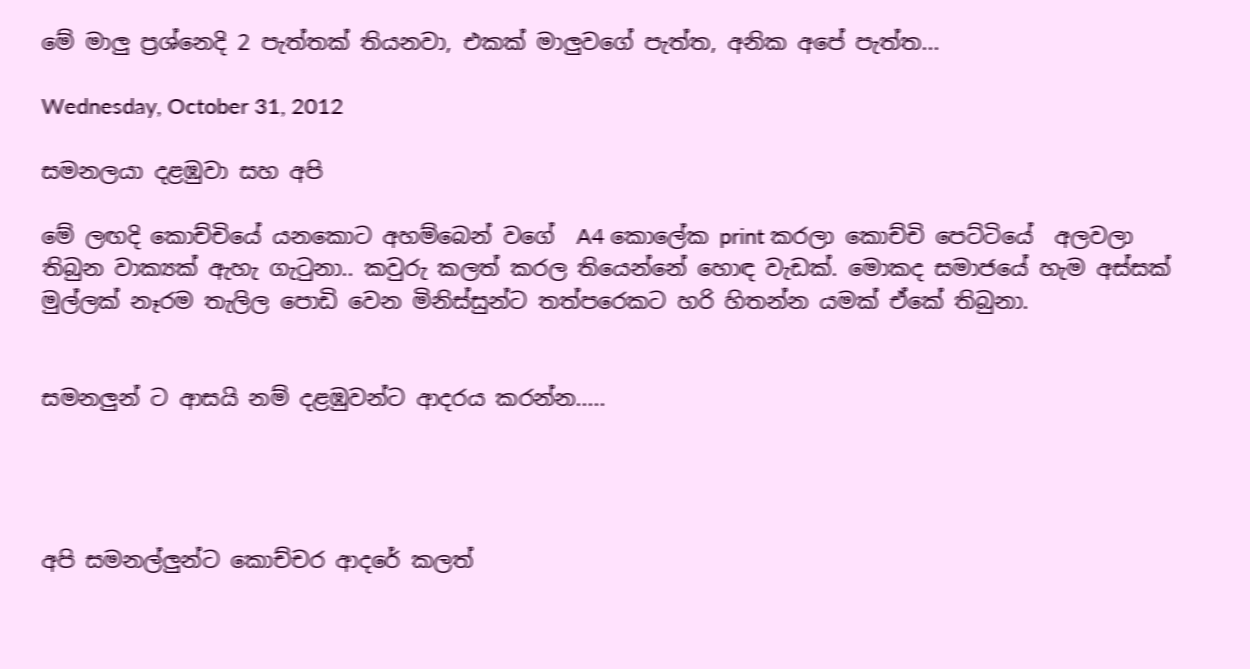මේ මාලු ප්‍රශ්නෙදි 2 පැත්තක් තියනවා, එකක් මාලුවගේ පැත්ත, අනික අපේ පැත්ත...

Wednesday, October 31, 2012

සමනලයා දළඹුවා සහ අපි

මේ ලඟදි කොච්චියේ යනකොට අහම්බෙන් වගේ  A4 කොලේක print කරලා කොච්චි පෙට්ටියේ  අලවලා තිබුන වාක්‍යක් ඇහැ ගැටුනා.. කවුරු කලත් කරල තියෙන්නේ හොඳ වැඩක්. මොකද සමාජයේ හැම අස්සක් මුල්ලක් නෑරම තැලිල පොඩි වෙන මිනිස්සුන්ට තත්පරෙකට හරි හිතන්න යමක් ඒකේ තිබුනා.


සමනලුන් ට ආසයි නම් දළඹුවන්ට ආදරය කරන්න.....




අපි සමනල්ලුන්ට කොච්චර ආදරේ කලත්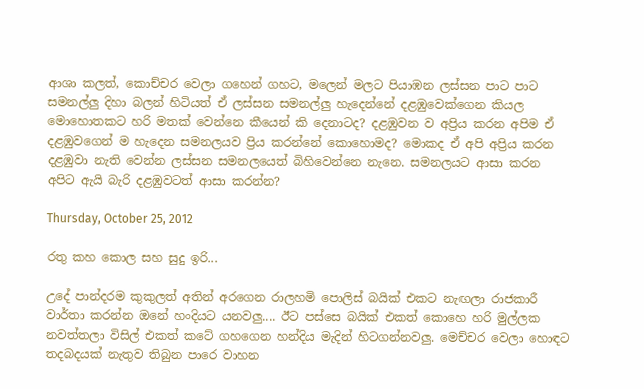ආශා කලත්, කොච්චර වෙලා ගහෙන් ගහට, මලෙන් මලට පියාඹන ලස්සන පාට පාට සමනල්ලු දිහා බලන් හිටියත් ඒ ලස්සන සමනල්ලු හැදෙන්නේ දළඹුවෙක්ගෙන කියල මොහොතකට හරි මතක් වෙන්නෙ කීයෙන් කි දෙනාටද? දළඹුවන ව අප්‍රිය කරන අපිම ඒ දළඹුවගෙන් ම හැදෙන සමනලයව ප්‍රිය කරන්නේ කොහොමද? මොකද ඒ අපි අප්‍රිය කරන දළඹුවා නැති වෙන්න ලස්සන සමනලයෙත් බිහිවෙන්නෙ නැනෙ. සමනලයට ආසා කරන අපිට ඇයි බැරි දළඹුවටත් ආසා කරන්න?

Thursday, October 25, 2012

රතු කහ කොල සහ සුදු ඉරි...

උදේ පාන්දරම කුකුලත් අතින් අරගෙන රාලහමි පොලිස් බයික් එකට නැඟලා රාජකාරී වාර්තා කරන්න ඔනේ හංදියට යනවලු.... ඊට පස්සෙ බයික් එකත් කොහෙ හරි මුල්ලක නවත්තලා විසිල් එකත් කටේ ගහගෙන හන්දිය මැදින් හිටගන්නවලු. මෙච්චර වෙලා හොඳට තදබදයක් නැතුව තිබුන පාරෙ වාහන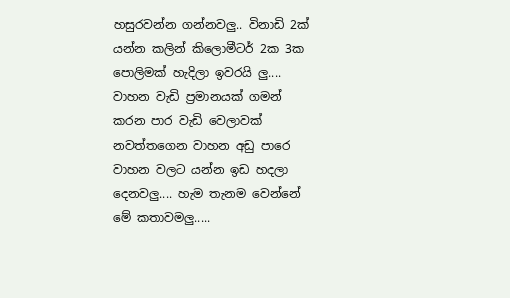හසුරවන්න ගන්නවලු.. විනාඩි 2ක් යන්න කලින් කිලොමීටර් 2ක 3ක පොලිමක් හැදිලා ඉවරයි ලු.... වාහන වැඩි ප්‍රමානයක් ගමන් කරන පාර වැඩි වෙලාවක් නවත්තගෙන වාහන අඩු පාරෙ වාහන වලට යන්න ඉඩ හදලා දෙනවලු.... හැම තැනම වෙන්නේ මේ කතාවමලු.....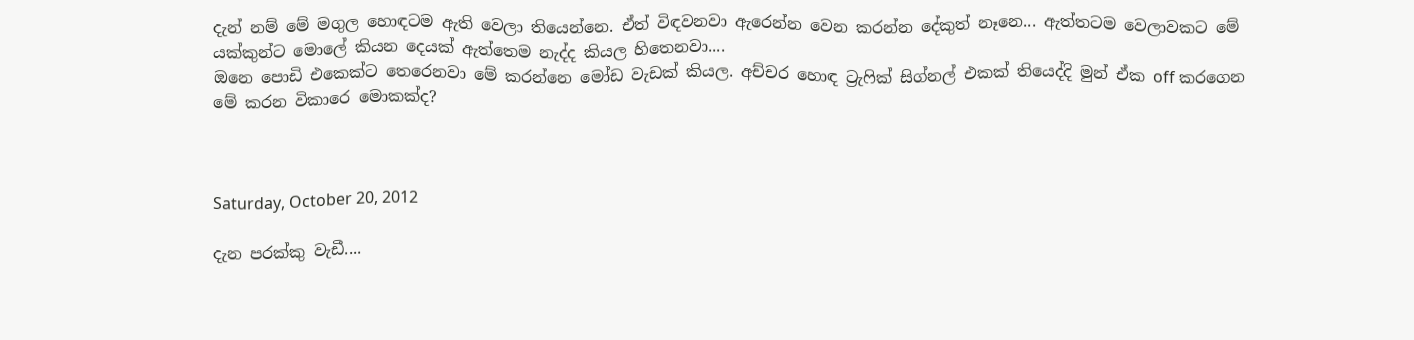දැන් නම් මේ මගුල හොඳටම ඇති වෙලා තියෙන්නෙ. ඒත් විඳවනවා ඇරෙන්න වෙන කරන්න දේකුත් නෑනෙ... ඇත්තටම වෙලාවකට මේ යක්කුන්ට මොලේ කියන දෙයක් ඇත්තෙම නැද්ද කියල හිතෙනවා....
ඔනෙ පොඩි එකෙක්ට තෙරෙනවා මේ කරන්නෙ මෝඩ වැඩක් කියල. අච්චර හොඳ ට්‍රැෆික් සිග්නල් එකක් තියෙද්දි මුන් ඒක off කරගෙන මේ කරන විකාරෙ මොකක්ද?



Saturday, October 20, 2012

දැන පරක්කු වැඩී....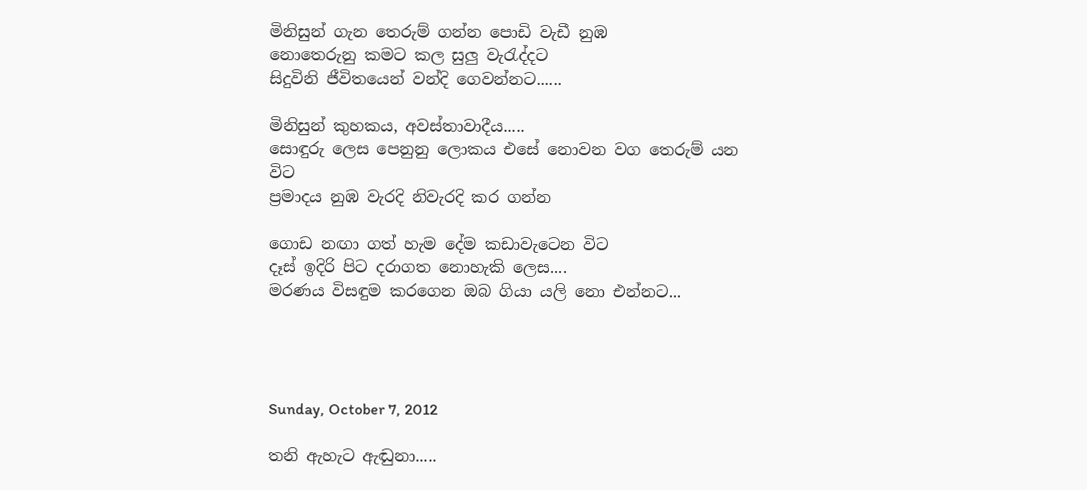මිනිසුන් ගැන තෙරුම් ගන්න පොඩි වැඩී නුඹ
නොතෙරුනු කමට කල සුලු වැරැද්දට
සිදුවිනි ජීවිතයෙන් වන්දි ගෙවන්නට......

මිනිසුන් කුහකය, අවස්තාවාදීය.....
සොඳුරු ලෙස පෙනුනු ලොකය එසේ නොවන වග තෙරුම් යන විට
ප්‍රමාදය නුඹ වැරදි නිවැරදි කර ගන්න

ගොඩ නඟා ගත් හැම දේම කඩාවැටෙන විට
දෑස් ඉදිරි පිට දරාගත නොහැකි ලෙස....
මරණය විසඳුම කරගෙන ඔබ ගියා යලි නො එන්නට...




Sunday, October 7, 2012

තනි ඇහැට ඇඬුනා.....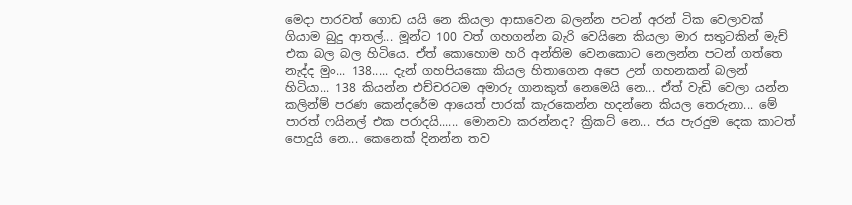මෙදා පාරවත් ගොඩ යයි නෙ කියලා ආසාවෙන බලන්න පටන් අරන් ටික වෙලාවක් ගියාම බුදු ආතල්... මූන්ට 100 වත් ගහගන්න බැරි වෙයිනෙ කියලා මාර සතුටකින් මැච් එක බල බල හිටියෙ. ඒත් කොහොම හරි අන්තිම වෙනකොට නෙලන්න පටන් ගත්තෙ නැද්ද මුං... 138..... දැන් ගහපියකො කියල හිතාගෙන අපෙ උන් ගහනකන් බලන් හිටියා... 138 කියන්න එච්චරටම අමාරු ගානකුත් නෙමෙයි නෙ... ඒත් වැඩි වෙලා යන්න කලින්ම් පරණ කෙන්දරේම ආයෙත් පාරක් කැරකෙන්න හදන්නෙ කියල තෙරුනා... මේ පාරත් ෆයිනල් එක පරාදයි...... මොනවා කරන්නද? ක්‍රිකට් නෙ... ජය පැරදුම දෙක කාටත් පොදුයි නෙ... කෙනෙක් දිනන්න තව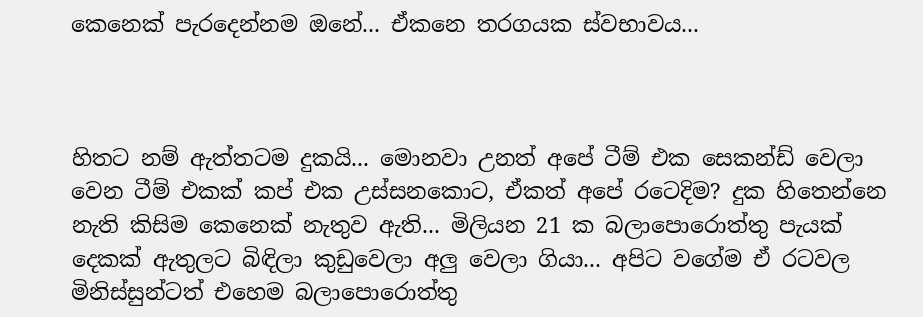කෙනෙක් පැරදෙන්නම ඔනේ... ඒකනෙ තරගයක ස්වභාවය...



හිතට නම් ඇත්තටම දුකයි... මොනවා උනත් අපේ ටීම් එක සෙකන්ඩ් වෙලා වෙන ටීම් එකක් කප් එක උස්සනකොට, ඒකත් අපේ රටෙදිම? දුක හිතෙන්නෙ නැති කිසිම කෙනෙක් නැතුව ඇති... මිලියන 21 ක බලාපොරොත්තු පැයක් දෙකක් ඇතුලට බිඳිලා කුඩුවෙලා අලු වෙලා ගියා... අපිට වගේම ඒ රටවල මිනිස්සුන්ටත් එහෙම බලාපොරොත්තු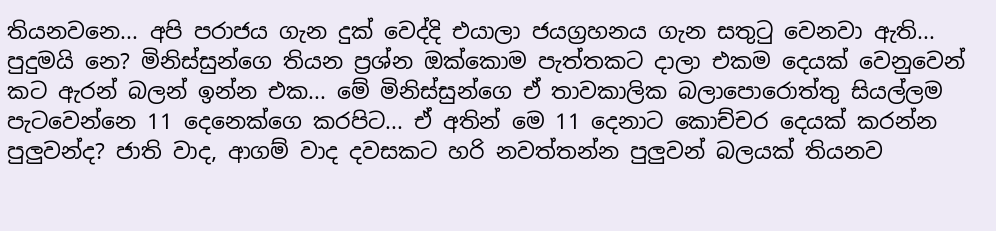තියනවනෙ... අපි පරාජය ගැන දුක් වෙද්දි එයාලා ජයග්‍රහනය ගැන සතුටු වෙනවා ඇති... පුදුමයි නෙ? මිනිස්සුන්ගෙ තියන ප්‍රශ්න ඔක්කොම පැත්තකට දාලා එකම දෙයක් වෙනුවෙන් කට ඇරන් බලන් ඉන්න එක... මේ මිනිස්සුන්ගෙ ඒ තාවකාලික බලාපොරොත්තු සියල්ලම පැටවෙන්නෙ 11 දෙනෙක්ගෙ කරපිට... ඒ අතින් මෙ 11 දෙනාට කොච්චර දෙයක් කරන්න පුලුවන්ද? ජාති වාද, ආගම් වාද දවසකට හරි නවත්තන්න පුලුවන් බලයක් තියනව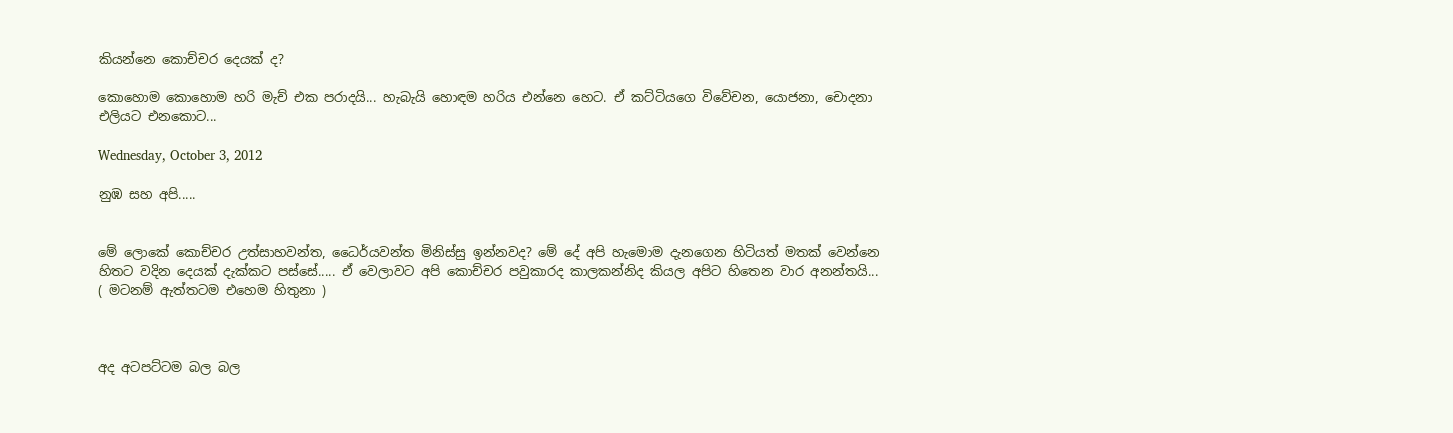කියන්නෙ කොච්චර දෙයක් ද?

කොහොම කොහොම හරි මැච් එක පරාදයි... හැබැයි හොඳම හරිය එන්නෙ හෙට. ඒ කට්ටියගෙ විවේචන, යොජනා, චොදනා එලියට එනකොට...

Wednesday, October 3, 2012

නුඹ සහ අපි.....


මේ ලොකේ කොච්චර උත්සාහවන්ත, ධෛර්යවන්ත මිනිස්සු ඉන්නවද? මේ දේ අපි හැමොම දැනගෙන හිටියත් මතක් වෙන්නෙ හිතට වදින දෙයක් දැක්කට පස්සේ..... ඒ වෙලාවට අපි කොච්චර පවුකාරද කාලකන්නිද කියල අපිට හිතෙන වාර අනන්තයි... ( මටනම් ඇත්තටම එහෙම හිතුනා )



අද අටපට්ටම බල බල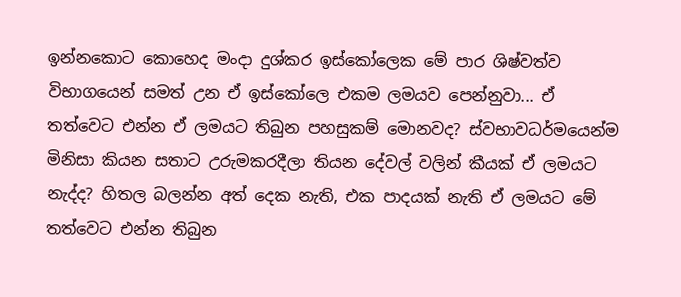ඉන්නකොට කොහෙද මංදා දුශ්කර ඉස්කෝලෙක මේ පාර ශිෂ්වත්ව විභාගයෙන් සමත් උන ඒ ඉස්කෝලෙ එකම ලමයව පෙන්නුවා... ඒ තත්වෙට එන්න ඒ ලමයට තිබුන පහසුකම් මොනවද? ස්වභාවධර්මයෙන්ම මිනිසා කියන සතාට උරුමකරදීලා තියන දේවල් වලින් කීයක් ඒ ලමයට නැද්ද? හිතල බලන්න අත් දෙක නැති, එක පාදයක් නැති ඒ ලමයට මේ තත්වෙට එන්න තිබුන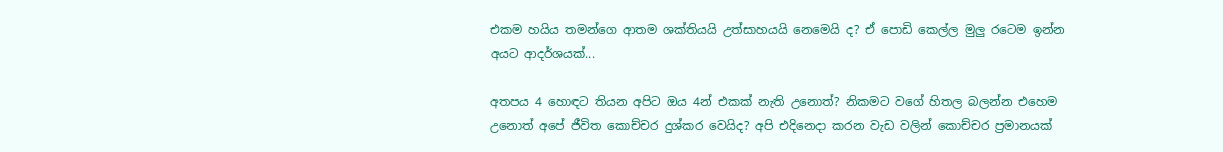එකම හයිය තමන්ගෙ ආතම ශක්තියයි උත්සාහයයි නෙමෙයි ද? ඒ පොඩි කෙල්ල මුලු රටෙම ඉන්න අයට ආදර්ශයක්...

අතපය 4 හොඳට තියන අපිට ඔය 4න් එකක් නැති උනොත්? නිකමට වගේ හිතල බලන්න එහෙම උනොත් අපේ ජීවිත කොච්චර දුශ්කර වෙයිද? අපි එදිනෙදා කරන වැඩ වලින් කොච්චර ප්‍රමානයක්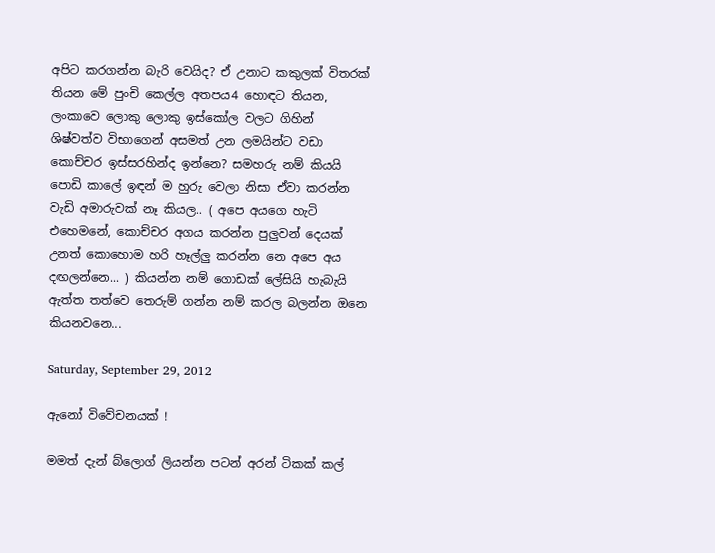අපිට කරගන්න බැරි වෙයිද? ඒ උනාට කකුලක් විතරක් තියන මේ පුංචි කෙල්ල අතපය4 හොඳට තියන, ලංකාවෙ ලොකු ලොකු ඉස්කෝල වලට ගිහින් ශිෂ්වත්ව විභාගෙන් අසමත් උන ලමයින්ට වඩා කොච්චර ඉස්සරහින්ද ඉන්නෙ? සමහරු නම් කියයි පොඩි කාලේ ඉඳන් ම හුරු වෙලා නිසා ඒවා කරන්න වැඩි අමාරුවක් නෑ කියල.. ( අපෙ අයගෙ හැටි එහෙමනේ, කොච්චර අගය කරන්න පුලුවන් දෙයක් උනත් කොහොම හරි හෑල්ලු කරන්න නෙ අපෙ අය දඟලන්නෙ... ) කියන්න නම් ගොඩක් ලේසියි හැබැයි ඇත්ත තත්වෙ තෙරුම් ගන්න නම් කරල බලන්න ඔනෙ කියනවනෙ...

Saturday, September 29, 2012

ඇනෝ විවේචනයක් !

මමත් දැන් බ්ලොග් ලියන්න පටන් අරන් ටිකක් කල්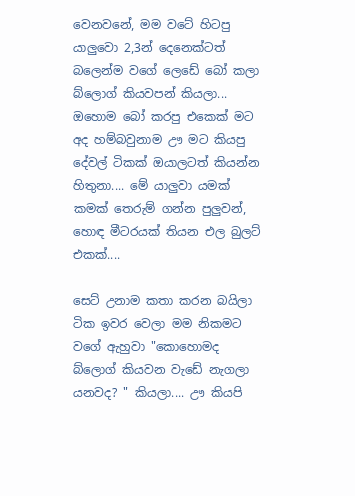වෙනවනේ, මම වටේ හිටපු යාලුවො 2,3න් දෙනෙක්ටත් බලෙන්ම වගේ ලෙඩේ බෝ කලා  බ්ලොග් කියවපන් කියලා... ඔහොම බෝ කරපු එකෙක් මට අද හම්බවුනාම ඌ මට කියපු දේවල් ටිකක් ඔයාලටත් කියන්න හිතුනා.... මේ යාලුවා යමක් කමක් තෙරුම් ගන්න පුලුවන්, හොඳ මීටරයක් තියන එල බුලට් එකක්....

සෙට් උනාම කතා කරන බයිලා ටික ඉවර වෙලා මම නිකමට වගේ ඇහුවා "කොහොමද බ්ලොග් කියවන වැඩේ නැගලා යනවද? " කියලා.... ඌ කියපි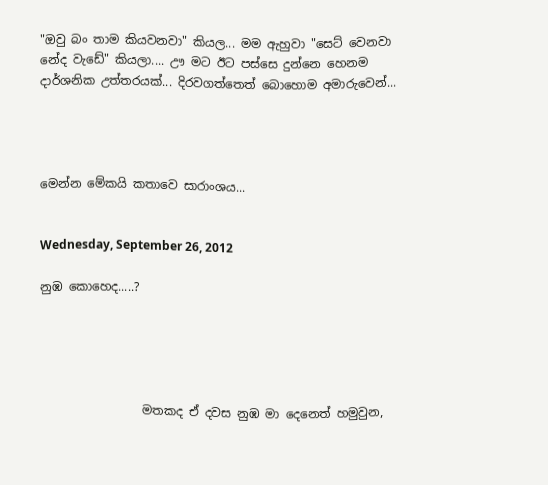"ඔවු බං තාම කියවනවා" කියල... මම ඇහුවා "සෙට් වෙනවා නේද වැඩේ" කියලා.... ඌ මට ඊට පස්සෙ දුන්නෙ හෙනම දාර්ශනික උත්තරයක්... දිරවගත්තෙත් බොහොම අමාරුවෙන්...




මෙන්න මේකයි කතාවෙ සාරාංශය...


Wednesday, September 26, 2012

නුඹ කොහෙද.....?





                 මතකද ඒ දවස නුඹ මා දෙනෙත් හමුවුන,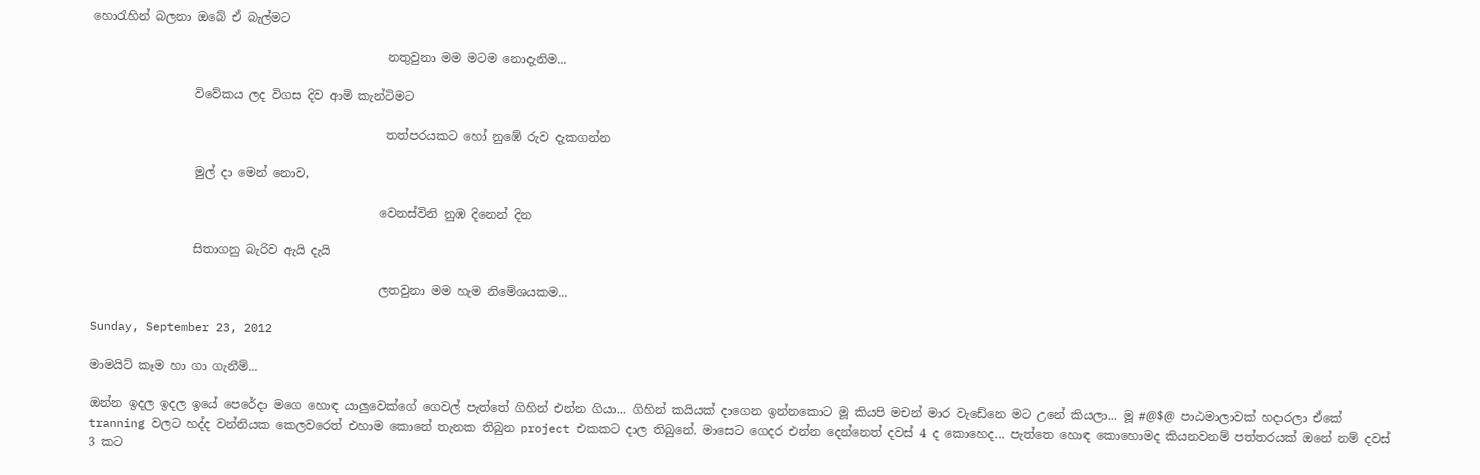හොරැහින් බලනා ඔබේ ඒ බැල්මට

                                                 නතුවුනා මම මටම නොදැනිම...

                 විවේකය ලද විගස දිව ආමි කැන්ටිමට

                                                 තත්පරයකට හෝ නුඹේ රුව දැකගන්න

                 මුල් දා මෙන් නොව,

                                                වෙනස්විනි නුඹ දිනෙන් දින

                 සිතාගනු බැරිව ඇයි දැයි

                                                ලතවුනා මම හැම නිමේශයකම...

Sunday, September 23, 2012

මාමයිට් කෑම හා ගා ගැනීම්...

ඔන්න ඉදල ඉදල ඉයේ පෙරේදා මගෙ හොඳ යාලුවෙක්ගේ ගෙවල් පැත්තේ ගිහින් එන්න ගියා... ගිහින් කයියක් දාගෙන ඉන්නකොට මූ කියපි මචන් මාර වැඩේනෙ මට උනේ කියලා... මූ #@$@ පාඨමාලාවක් හදාරලා ඒකේ tranning වලට හද්ද වන්නියක කෙලවරෙත් එහාම කොනේ තැනක තිබුන project එකකට දාල තිබුනේ. මාසෙට ගෙදර එන්න දෙන්නෙත් දවස් 4 ද කොහෙද... පැත්තෙ හොඳ කොහොමද කියනවනම් පත්තරයක් ඔනේ නම් දවස් 3 කට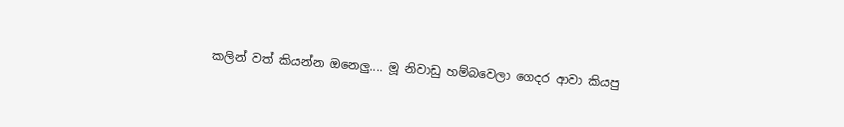කලින් වත් කියන්න ඔනෙලු.... මූ නිවාඩු හම්බවෙලා ගෙදර ආවා කියපු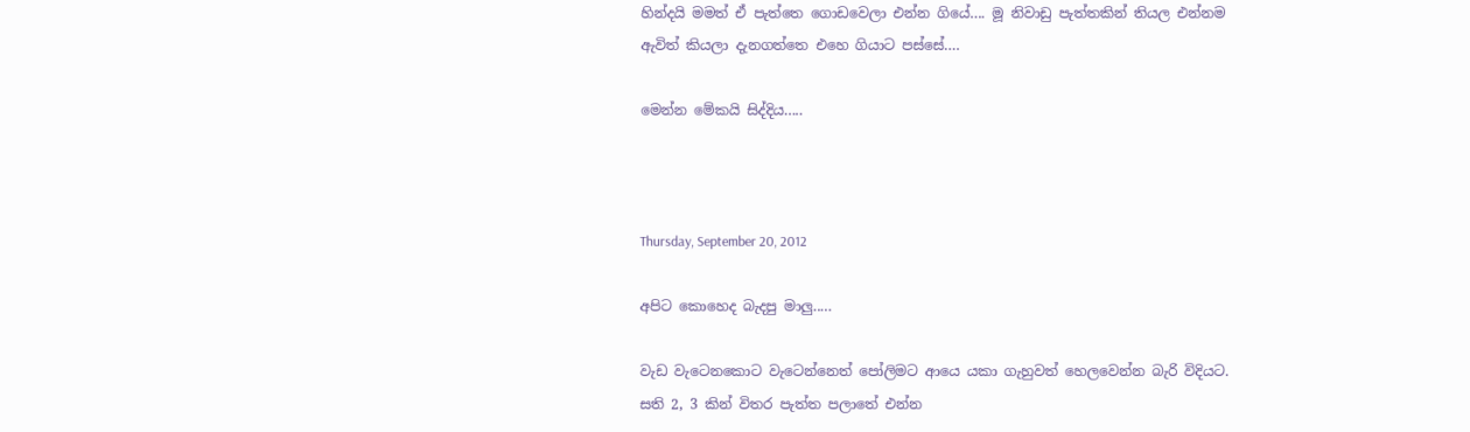හින්දයි මමත් ඒ පැත්තෙ ගොඩවෙලා එන්න ගියේ.... මූ නිවාඩු පැත්තකින් තියල එන්නම ඇවිත් කියලා දැනගත්තෙ එහෙ ගියාට පස්සේ....

මෙන්න මේකයි සිද්දිය.....



Thursday, September 20, 2012

අපිට කොහෙද බැදපු මාලු.....

වැඩ වැටෙනකොට වැටෙන්නෙත් පෝලිමට ආයෙ යකා ගැහුවත් හෙලවෙන්න බැරි විදියට. සති 2, 3 කින් විතර පැත්ත පලාතේ එන්න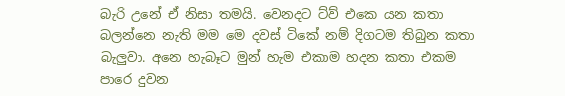බැරි උනේ ඒ නිසා තමයි. වෙනදට ට්ව් එකෙ යන කතා බලන්නෙ නැති මම මෙ දවස් ටිකේ නම් දිගටම තිබුන කතා බැලුවා. අනෙ හැබෑට මුන් හැම එකාම හදන කතා එකම පාරෙ දුවන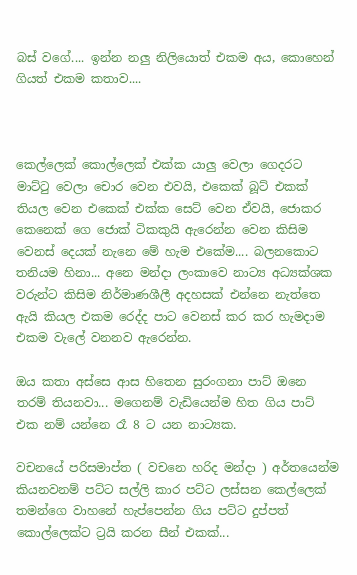බස් වගේ.... ඉන්න නලු නිලියොත් එකම අය, කොහෙන් ගියත් එකම කතාව....



කෙල්ලෙක් කොල්ලෙක් එක්ක යාලු වෙලා ගෙදරට මාට්ටු වෙලා චොර වෙන එවයි, එකෙක් බූට් එකක් තියල වෙන එකෙක් එක්ක සෙට් වෙන ඒවයි, ජොකර කෙනෙක් ගෙ ජොක් ටිකකුයි ඇරෙන්න වෙන කිසිම වෙනස් දෙයක් නැනෙ මේ හැම එකේම.... බලනකොට තනියම හිනා... අනෙ මන්දා ලංකාවෙ නාට්‍ය අධ්‍යක්ශක වරුන්ට කිසිම නිර්මාණශීලී අදහසක් එන්නෙ නැත්තෙ ඇයි කියල එකම රෙද්ද පාට වෙනස් කර කර හැමදාම එකම වැලේ වනනව ඇරෙන්න.

ඔය කතා අස්සෙ ආස හිතෙන සුරංගනා පාට් ඔනෙ තරම් තියනවා... මගෙනම් වැඩියෙන්ම හිත ගිය පාට් එක නම් යන්නෙ රෑ 8 ට යන නාට්‍යක.

වචනයේ පරිසමාප්ත ( වචනෙ හරිද මන්දා ) අර්තයෙන්ම කියනවනම් පට්ට සල්ලි කාර පට්ට ලස්සන කෙල්ලෙක් තමන්ගෙ වාහනේ හැප්පෙන්න ගිය පට්ට දුප්පත් කොල්ලෙක්ට ට්‍රයි කරන සීන් එකක්...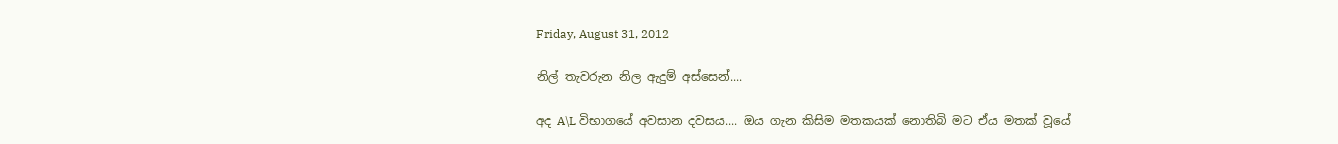Friday, August 31, 2012

නිල් තැවරුන නිල ඇදුම් අස්සෙන්....

අද A\L විභාගයේ අවසාන දවසය.... ඔය ගැන කිසිම මතකයක් නොතිබි මට ඒය මතක් වූයේ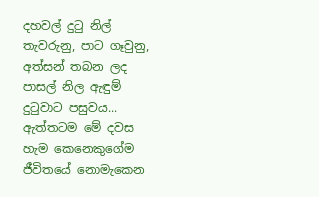දහවල් දුටු නිල් තැවරුනු, පාට ගෑවුනු, අත්සන් තබන ලද පාසල් නිල ඇඳුම් දුටුවාට පසුවය... ඇත්තටම මේ දවස හැම කෙනෙකුගේම ජීවිතයේ නොමැකෙන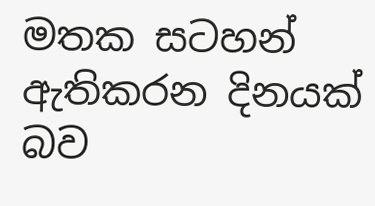මතක සටහන් ඇතිකරන දිනයක් බව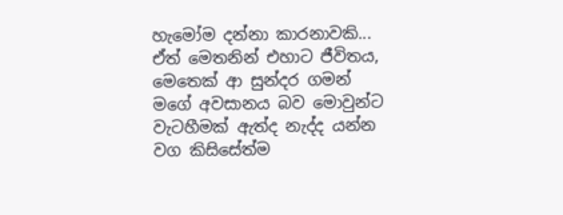හැමෝම දන්නා කාරනාවකි... ඒත් මෙතනින් එහාට ජීවිතය, මෙතෙක් ආ සුන්දර ගමන් මගේ අවසානය බව මොවුන්ට වැටහීමක් ඇත්ද නැද්ද යන්න වග කිසිසේත්ම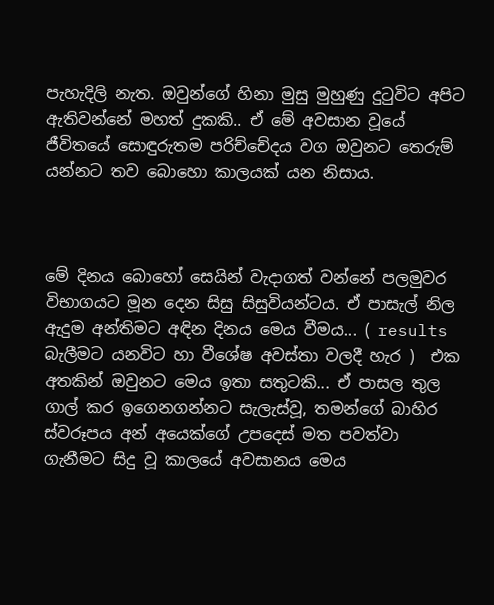පැහැදිලි නැත. ඔවුන්ගේ හිනා මුසු මුහුණු දුටුවිට අපිට ඇතිවන්නේ මහත් දුකකි.. ඒ මේ අවසාන වූයේ ජීවිතයේ සොඳුරුතම පරිච්චේදය වග ඔවුනට තෙරුම් යන්නට තව බොහො කාලයක් යන නිසාය.



මේ දිනය බොහෝ සෙයින් වැදාගත් වන්නේ පලමුවර විභාගයට මූන දෙන සිසු සිසුවියන්ටය. ඒ පාසැල් නිල ඇදුම අන්තිමට අඳින දිනය මෙය වීමය... ( results බැලීමට යනවිට හා වීශේෂ අවස්තා වලදී හැර )  එක අතකින් ඔවුනට මෙය ඉතා සතුටකි... ඒ පාසල තුල ගාල් කර ඉගෙනගන්නට සැලැස්වූ, තමන්ගේ බාහිර ස්වරූපය අන් අයෙක්ගේ උපදෙස් මත පවත්වා ගැනීමට සිදු වූ කාලයේ අවසානය මෙය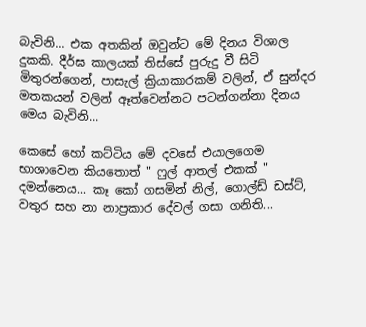බැවිනි... එක අතකින් ඔවුන්ට මේ දිනය විශාල දුකකි. දීර්ඝ කාලයක් තිස්සේ පුරුදු වී සිටි මිතුරන්ගෙන්, පාසැල් ක්‍රියාකාරකම් වලින්, ඒ සුන්දර මතකයන් වලින් ඈත්වෙන්නට පටන්ගන්නා දිනය මෙය බැවිනි...

කෙසේ හෝ කට්ටිය මේ දවසේ එයාලගෙම භාශාවෙන කියතොත් " ෆුල් ආතල් එකක් " දමන්නෙය... කෑ කෝ ගසමින් නිල්, ගොල්ඩ් ඩස්ට්, වතුර සහ නා නාප්‍රකාර දේවල් ගසා ගනිති...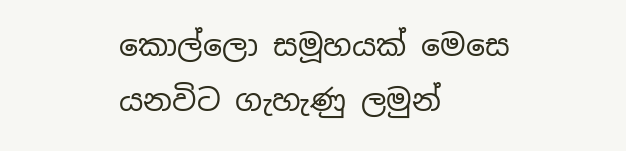කොල්ලො සමූහයක් මෙසෙ යනවිට ගැහැණු ලමුන්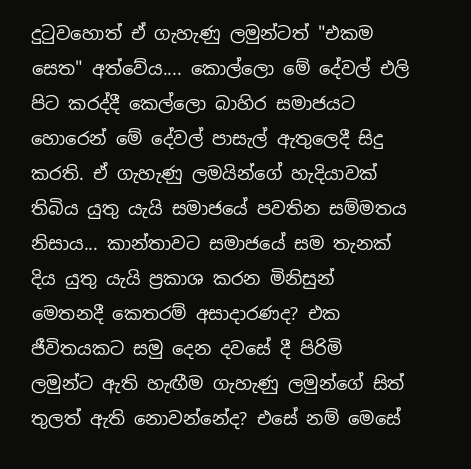දුටුවහොත් ඒ ගැහැණු ලමුන්ටත් "එකම සෙත" අත්වේය.... කොල්ලො මේ දේවල් එලි පිට කරද්දී කෙල්ලො බාහිර සමාජයට හොරෙන් මේ දේවල් පාසැල් ඇතුලෙදී සිදු කරති. ඒ ගැහැණු ලමයින්ගේ හැදියාවක් තිබිය යුතු යැයි සමාජයේ පවතින සම්මතය නිසාය... කාන්තාවට සමාජයේ සම තැනක් දිය යුතු යැයි ප්‍රකාශ කරන මිනිසුන් මෙතනදී කෙතරම් අසාදාරණද? එක ජීවිතයකට සමු දෙන දවසේ දී පිරිමි ලමුන්ට ඇති හැඟීම ගැහැණු ලමුන්ගේ සිත් තුලත් ඇති නොවන්නේද? එසේ නම් මෙසේ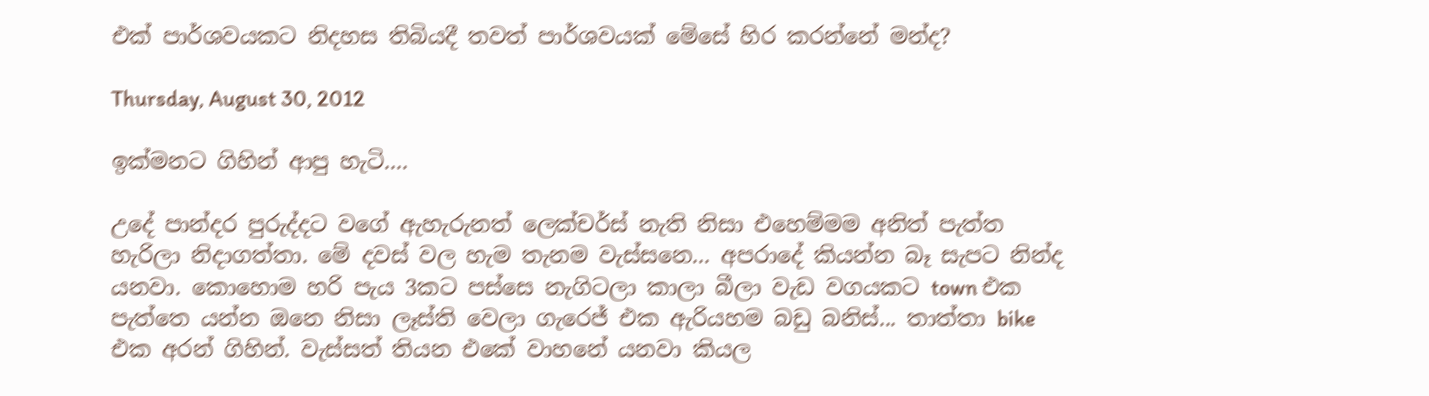එක් පාර්ශවයකට නිදහස තිබියදී තවත් පාර්ශවයක් මේසේ හිර කරන්නේ මන්ද?

Thursday, August 30, 2012

ඉක්මනට ගිහින් ආපු හැටි....

උදේ පාන්දර පුරුද්දට වගේ ඇහැරුනත් ලෙක්චර්ස් නැති නිසා එහෙම්මම අනිත් පැත්ත හැරිලා නිදාගත්තා. මේ දවස් වල හැම තැනම වැස්සනෙ... අපරාදේ කියන්න බෑ සැපට නින්ද යනවා. කොහොම හරි පැය 3කට පස්සෙ නැගිටලා කාලා බීලා වැඩ වගයකට town එක පැත්තෙ යන්න ඔනෙ නිසා ලෑස්ති වෙලා ගැරෙජ් එක ඇරියහම බඩු බනිස්... තාත්තා bike එක අරන් ගිහින්. වැස්සත් තියන එකේ වාහනේ යනවා කියල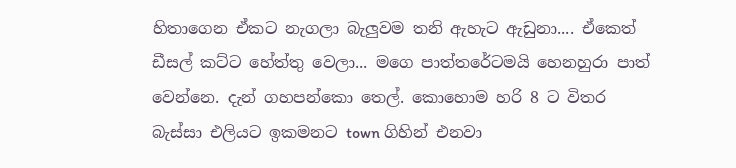හිතාගෙන ඒකට නැගලා බැලුවම තනි ඇහැට ඇඩුනා.... ඒකෙත් ඩීසල් කට්ට හේත්තු වෙලා... මගෙ පාත්තරේටමයි හෙනහුරා පාත් වෙන්නෙ. දැන් ගහපන්කො තෙල්. කොහොම හරි 8 ට විතර බැස්සා එලියට ඉකමනට town ගිහින් එනවා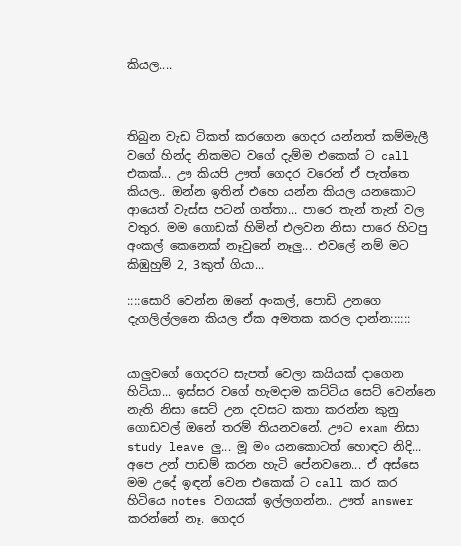කියල....



තිබුන වැඩ ටිකත් කරගෙන ගෙදර යන්නත් කම්මැලී වගේ හින්ද නිකමට වගේ දැම්ම එකෙක් ට call එකක්... ඌ කියපි ඌත් ගෙදර වරෙන් ඒ පැත්තෙ කියල.. ඔන්න ඉතින් එහෙ යන්න කියල යනකොට ආයෙත් වැස්ස පටන් ගත්තා... පාරෙ තැන් තැන් වල වතුර. මම ගොඩක් හිමින් එලවන නිසා පාරෙ හිටපු අංකල් කෙනෙක් නෑවුනේ නෑලු... එවලේ නම් මට කිඹුහුම් 2, 3කුත් ගියා...

::::සොරි වෙන්න ඔනේ අංකල්, පොඩි උනගෙ දැගලිල්ලනෙ කියල ඒක අමතක කරල දාන්න::::::


යාලුවගේ ගෙදරට සැපත් වෙලා කයියක් දාගෙන හිටියා... ඉස්සර වගේ හැමදාම කට්ටිය සෙට් වෙන්නෙ නැති නිසා සෙට් උන දවසට කතා කරන්න කුනු ගොඩවල් ඔනේ තරම් තියනවනේ. ඌට exam නිසා study leave ලු... මූ මං යනකොටත් හොඳට නිදි... අපෙ උන් පාඩම් කරන හැටි පේනවනෙ... ඒ අස්සෙ මම උදේ ඉඳන් වෙන එකෙක් ට call කර කර හිටියෙ notes වගයක් ඉල්ලගන්න.. ඌත් answer කරන්නේ නෑ. ගෙදර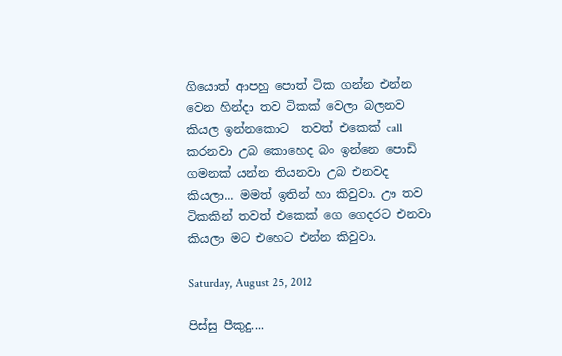ගියොත් ආපහු පොත් ටික ගන්න එන්න වෙන හින්දා තව ටිකක් වෙලා බලනව කියල ඉන්නකොට  තවත් එකෙක් call කරනවා උබ කොහෙද බං ඉන්නෙ පොඩි ගමනක් යන්න තියනවා උබ එනවද කියලා... මමත් ඉතින් හා කිවුවා. ඌ තව ටිකකින් තවත් එකෙක් ගෙ ගෙදරට එනවා කියලා මට එහෙට එන්න කිවුවා.

Saturday, August 25, 2012

පිස්සු පීකුදු....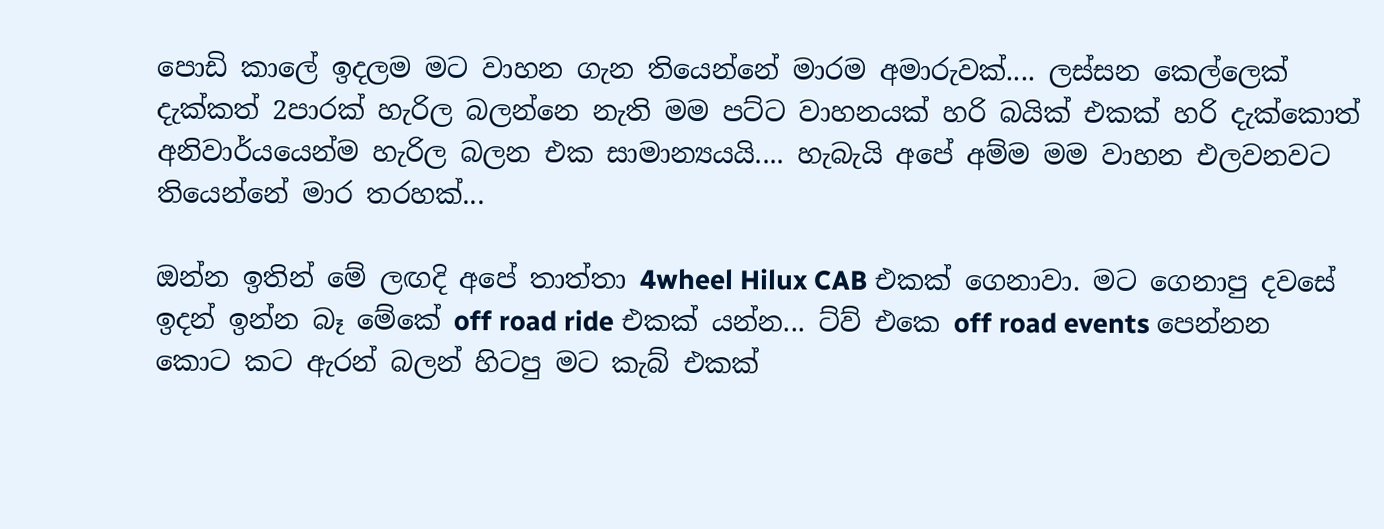පොඩි කාලේ ඉදලම මට වාහන ගැන තියෙන්නේ මාරම අමාරුවක්.... ලස්සන කෙල්ලෙක් දැක්කත් 2පාරක් හැරිල බලන්නෙ නැති මම පට්ට වාහනයක් හරි බයික් එකක් හරි දැක්කොත් අනිවාර්යයෙන්ම හැරිල බලන එක සාමාන්‍යයයි.... හැබැයි අපේ අම්ම මම වාහන එලවනවට තියෙන්නේ මාර තරහක්...

ඔන්න ඉතින් මේ ලඟදි අපේ තාත්තා 4wheel Hilux CAB එකක් ගෙනාවා. මට ගෙනාපු දවසේ ඉදන් ඉන්න බෑ මේකේ off road ride එකක් යන්න... ට්ව් එකෙ off road events පෙන්නන කොට කට ඇරන් බලන් හිටපු මට කැබ් එකක්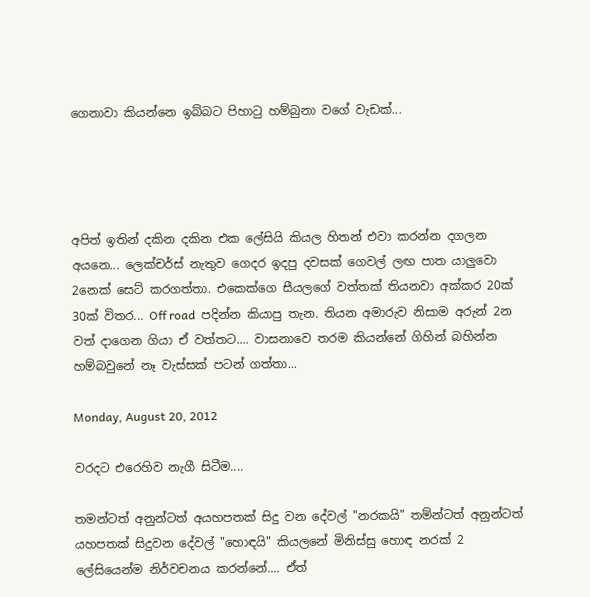ගෙනාවා කියන්නෙ ඉබ්බට පිහාටු හම්බුනා වගේ වැඩක්...




අපිත් ඉතින් දකින දකින එක ලේසියි කියල හිතන් එවා කරන්න දගලන අයනෙ... ලෙක්චර්ස් නැතුව ගෙදර ඉදපු දවසක් ගෙවල් ලඟ පාත යාලුවො 2නෙක් සෙට් කරගත්තා. එකෙක්ගෙ සීයලගේ වත්තක් තියනවා අක්කර 20ක් 30ක් විතර... Off road  පදින්න කියාපු තැන. තියන අමාරුව නිසාම අරුන් 2න වත් දාගෙන ගියා ඒ වත්තට.... වාසනාවෙ තරම කියන්නේ ගිහින් බහින්න හම්බවුනේ නෑ වැස්සක් පටන් ගත්තා...

Monday, August 20, 2012

වරදට එරෙහිව නැගී සිටීම....

තමන්ටත් අනුන්ටත් අයහපතක් සිදු වන දේවල් "නරකයි" තම්න්ටත් අනුන්ටත් යහපතක් සිදුවන දේවල් "හොඳයි" කියලනේ මිනිස්සු හොඳ නරක් 2 ලේසියෙන්ම නිර්වචනය කරන්නේ.... ඒත්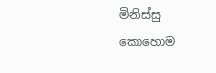මිනිස්සු කොහොම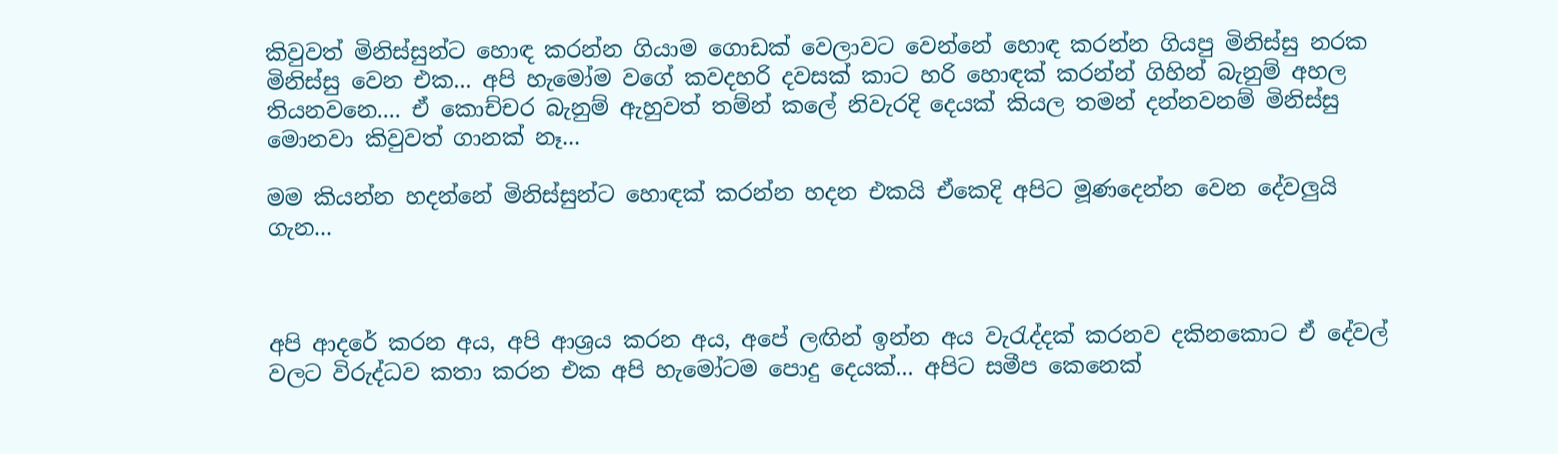කිවුවත් මිනිස්සුන්ට හොඳ කරන්න ගියාම ගොඩක් වෙලාවට වෙන්නේ හොඳ කරන්න ගියපු මිනිස්සු නරක මිනිස්සු වෙන එක... අපි හැමෝම වගේ කවදහරි දවසක් කාට හරි හොඳක් කරන්න් ගිහින් බැනුම් අහල තියනවනෙ.... ඒ කොච්චර බැනුම් ඇහුවත් තම්න් කලේ නිවැරදි දෙයක් කියල තමන් දන්නවනම් මිනිස්සු මොනවා කිවුවත් ගානක් නෑ...

මම කියන්න හදන්නේ මිනිස්සුන්ට හොඳක් කරන්න හදන එකයි ඒකෙදි අපිට මූණදෙන්න වෙන දේවලුයි ගැන...



අපි ආදරේ කරන අය, අපි ආශ්‍රය කරන අය, අපේ ලඟින් ඉන්න අය වැරැද්දක් කරනව දකිනකොට ඒ දේවල් වලට විරුද්ධව කතා කරන එක අපි හැමෝටම පොදු දෙයක්... අපිට සමීප කෙනෙක්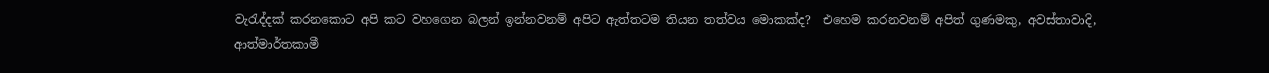වැරැද්දක් කරනකොට අපි කට වහගෙන බලන් ඉන්නවනම් අපිට ඇත්තටම තියන තත්වය මොකක්ද?  එහෙම කරනවනම් අපිත් ගුණමකු, අවස්තාවාදි, ආත්මාර්තකාමී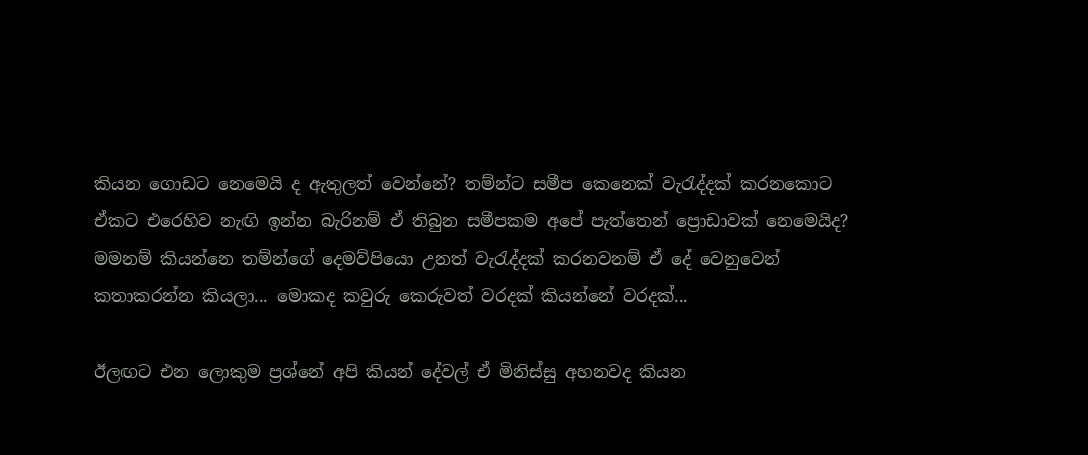කියන ගොඩට නෙමෙයි ද ඇතුලත් වෙන්නේ? තම්න්ට සමීප කෙනෙක් වැරැද්දක් කරනකොට ඒකට එරෙහිව නැඟි ඉන්න බැරිනම් ඒ තිබුන සමීපකම අපේ පැත්තෙන් ප්‍රොඩාවක් නෙමෙයිද? මමනම් කියන්නෙ තම්න්ගේ දෙමව්පියො උනත් වැරැද්දක් කරනවනම් ඒ දේ වෙනුවෙන් කතාකරන්න කියලා... මොකද කවුරු කෙරුවත් වරදක් කියන්නේ වරදක්...

ඊලඟට එන ලොකුම ප්‍රශ්නේ අපි කියන් දේවල් ඒ මිනිස්සු අහනවද කියන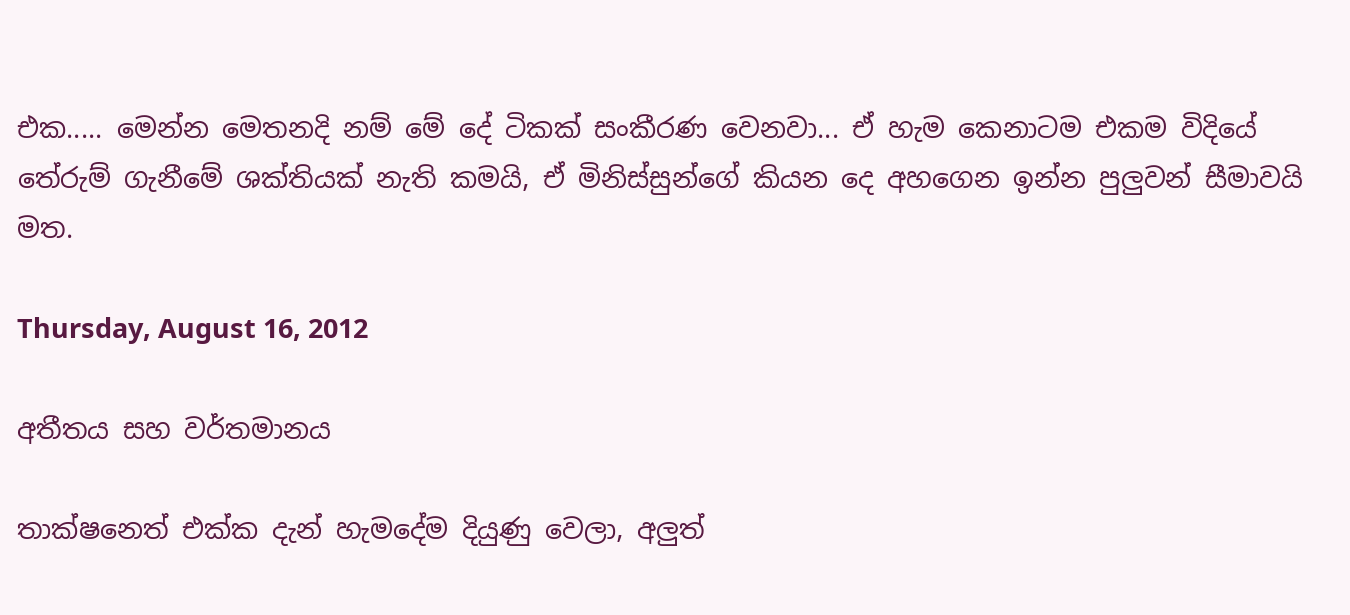එක..... මෙන්න මෙතනදි නම් මේ දේ ටිකක් සංකීරණ වෙනවා... ඒ හැම කෙනාටම එකම විදියේ තේරුම් ගැනීමේ ශක්තියක් නැති කමයි, ඒ මිනිස්සුන්ගේ කියන දෙ අහගෙන ඉන්න පුලුවන් සීමාවයි මත.

Thursday, August 16, 2012

අතීතය සහ වර්තමානය

තාක්ෂනෙත් එක්ක දැන් හැමදේම දියුණු වෙලා, අලුත්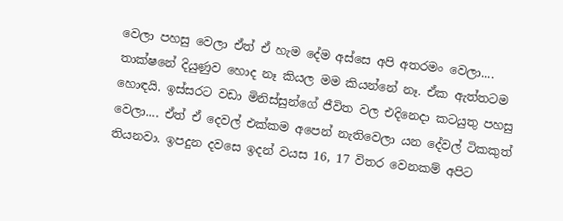වෙලා පහසු වෙලා ඒත් ඒ හැම දේම අස්සෙ අපි අතරමං වෙලා.... තාක්ෂනේ දියුණුව හොද නෑ කියල මම කියන්නේ නෑ. ඒක ඇත්තටම හොඳයි. ඉස්සරට වඩා මිනිස්සුන්ගේ ජීවිත වල එදිනෙදා කටයුතු පහසු වෙලා.... ඒත් ඒ දෙවල් එක්කම අපෙන් නැතිවෙලා යන දේවල් ටිකකුත් තියනවා. ඉපදුන දවසෙ ඉදන් වයස 16, 17 විතර වෙනකම් අපිට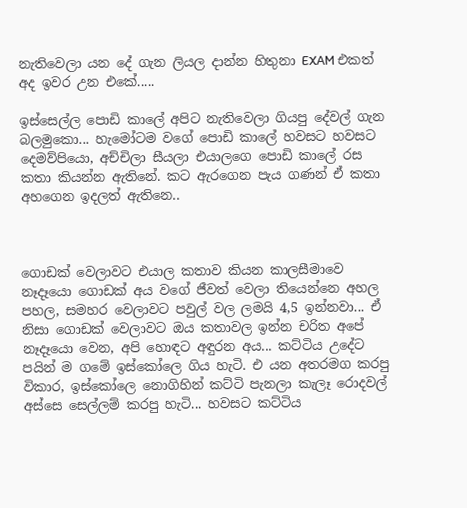නැතිවෙලා යන දේ ගැන ලියල දාන්න හිතුනා EXAM එකත් අද ඉවර උන එකේ.....

ඉස්සෙල්ල පොඩි කාලේ අපිට නැතිවෙලා ගියපු දේවල් ගැන බලමුකො... හැමෝටම වගේ පොඩි කාලේ හවසට හවසට දෙමව්පියො, අච්චිලා සීයලා එයාලගෙ පොඩි කාලේ රස කතා කියන්න ඇතිනේ. කට ඇරගෙන පැය ගණන් ඒ කතා අහගෙන ඉදලත් ඇතිනෙ..



ගොඩක් වෙලාවට එයාල කතාව කියන කාලසීමාවෙ නෑදෑයො ගොඩක් අය වගේ ජීවත් වෙලා තියෙන්නෙ අහල පහල, සමහර වෙලාවට පවුල් වල ලමයි 4,5 ඉන්නවා... ඒ නිසා ගොඩක් වෙලාවට ඔය කතාවල ඉන්න චරිත අපේ නෑදෑයො වෙන, අපි හොඳට අඳුරන අය... කට්ටිය උදේට පයින් ම ගමේ ඉස්කෝලෙ ගිය හැටි. එ යන අතරමග කරපු විකාර, ඉස්කෝලෙ නොගිහින් කට්ටි පැනලා කැලෑ රොදවල් අස්සෙ සෙල්ලම් කරපු හැටි... හවසට කට්ටිය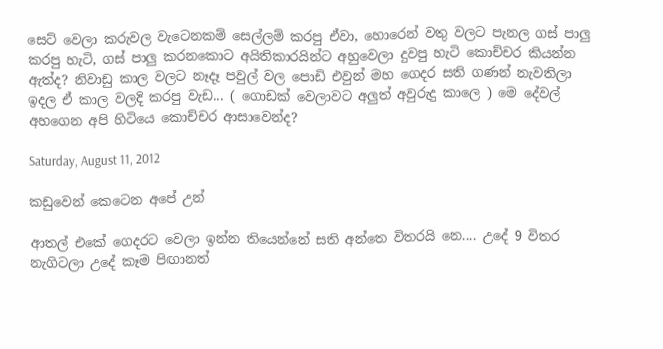සෙට් වෙලා කරුවල වැටෙනකම් සෙල්ලම් කරපු ඒවා, හොරෙන් වතු වලට පැනල ගස් පාලු කරපු හැටි, ගස් පාලු කරනකොට අයිතිකාරයින්ට අහුවෙලා දුවපු හැටි කොච්චර කියන්න ඇත්ද? නිවාඩු කාල වලට නෑදෑ පවුල් වල පොඩි එවුන් මහ ගෙදර සති ගණන් නැවතිලා ඉදල ඒ කාල වලදි කරපු වැඩ... ( ගොඩක් වෙලාවට අලුත් අවුරුදු කාලෙ ) මෙ දේවල් අහගෙන අපි හිටියෙ කොච්චර ආසාවෙන්ද?

Saturday, August 11, 2012

කඩුවෙන් කෙටෙන අපේ උන්

ආතල් එකේ ගෙදරට වෙලා ඉන්න තියෙන්නේ සති අන්තෙ විතරයි නෙ.... උදේ 9 විතර නැගිටලා උදේ කෑම පිඟානත්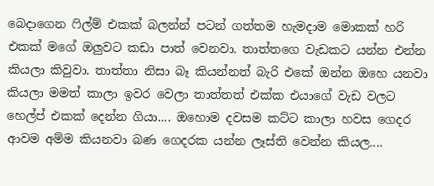බෙදාගෙන ෆිල්ම් එකක් බලන්න් පටන් ගත්තම හැමදාම මොකක් හරි එකක් මගේ ඔලුවට කඩා පාත් වෙනවා. තාත්තගෙ වැඩකට යන්න එන්න කියලා කිවුවා. තාත්තා නිසා බෑ කියන්නත් බැරි එකේ ඔන්න ඔහෙ යනවා කියලා මමත් කාලා ඉවර වෙලා තාත්තත් එක්ක එයාගේ වැඩ වලට හෙල්ප් එකක් දෙන්න ගියා.... ඔහොම දවසම කට්ට කාලා හවස ගෙදර ආවම අම්ම කියනවා බණ ගෙදරක යන්න ලෑස්ති වෙන්න කියල....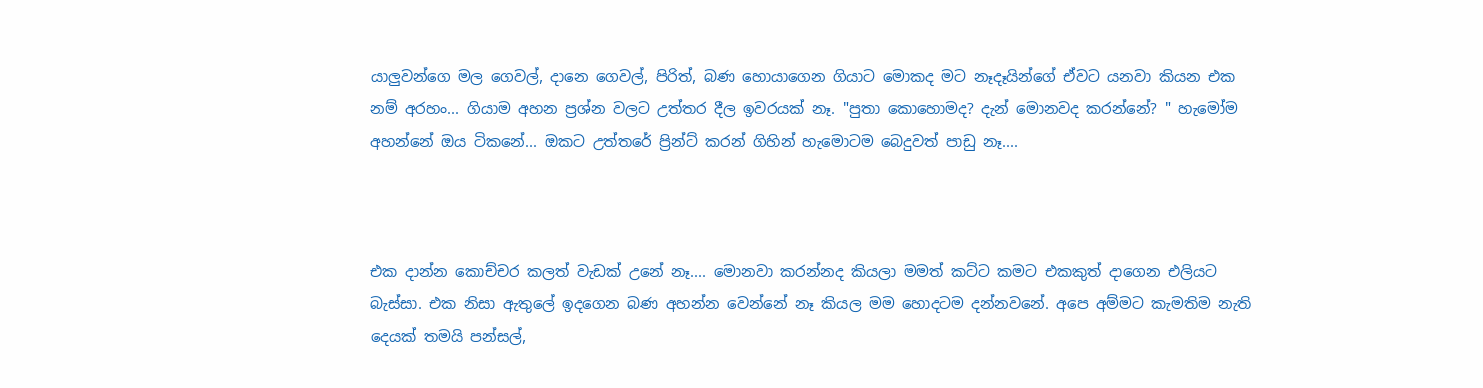යාලුවන්ගෙ මල ගෙවල්, දානෙ ගෙවල්, පිරිත්, බණ හොයාගෙන ගියාට මොකද මට නෑදෑයින්ගේ ඒවට යනවා කියන එක නම් අරහං... ගියාම අහන ප්‍රශ්න වලට උත්තර දීල ඉවරයක් නෑ. "පුතා කොහොමද? දැන් මොනවද කරන්නේ? " හැමෝම අහන්නේ ඔය ටිකනේ... ඔකට උත්තරේ ප්‍රින්ට් කරන් ගිහින් හැමොටම බෙදුවත් පාඩු නෑ....



එක දාන්න කොච්චර කලත් වැඩක් උනේ නෑ.... මොනවා කරන්නද කියලා මමත් කට්ට කමට එකකුත් දාගෙන එලියට බැස්සා. එක නිසා ඇතුලේ ඉදගෙන බණ අහන්න වෙන්නේ නෑ කියල මම හොදටම දන්නවනේ. අපෙ අම්මට කැමතිම නැති දෙයක් තමයි පන්සල්,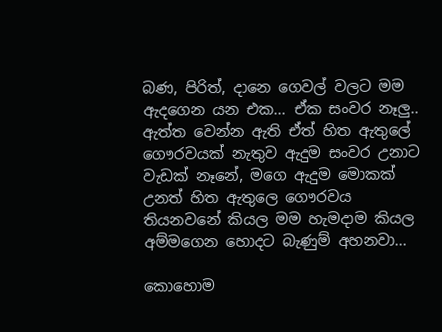බණ, පිරිත්, දානෙ ගෙවල් වලට මම ඇදගෙන යන එක... ඒක සංවර නෑලු.. ඇත්ත වෙන්න ඇති ඒත් හිත ඇතුලේ ගෞරවයක් නැතුව ඇදුම සංවර උනාට වැඩක් නෑනේ, මගෙ ඇදුම මොකක් උනත් හිත ඇතුලෙ ගෞරවය තියනවනේ කියල මම හැමදාම කියල අම්මගෙන හොදට බැණුම් අහනවා...

කොහොම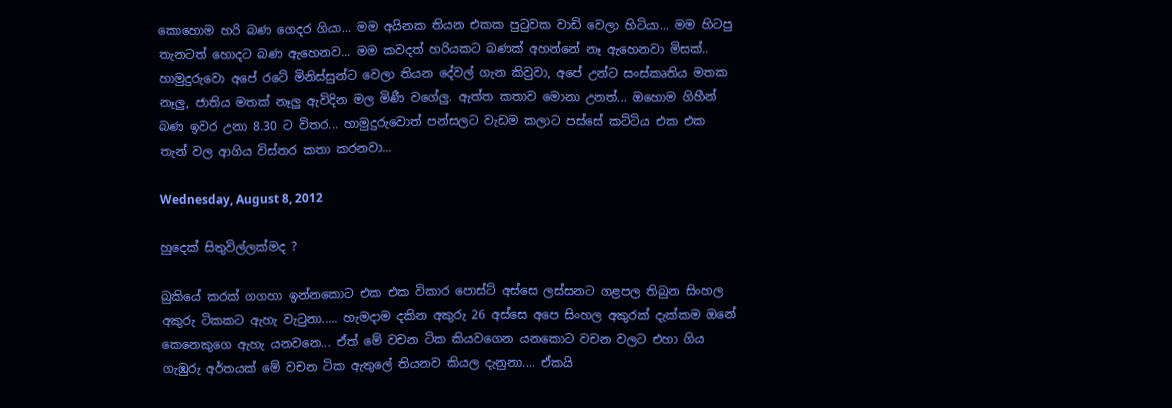කොහොම හරි බණ ගෙදර ගියා... මම අයිනක තියන එකක පුටුවක වාඩි වෙලා හිටියා... මම හිටපු තැනටත් හොදට බණ ඇහෙනව... මම කවදත් හරියකට බණක් අහන්නේ නෑ ඇහෙනවා මිසක්.. හාමුදුරුවො අපේ රටේ මිනිස්සුන්ට වෙලා තියන දේවල් ගැන කිවුවා, අපේ උන්ට සංස්කෘතිය මතක නෑලු, ජාතිය මතක් නෑලු ඇවිදින මල මිණී වගේලු. ඇත්ත කතාව මොනා උනත්... ඔහොම ගිහීන් බණ ඉවර උනා 8.30 ට විතර... හාමුදුරුවොත් පන්සලට වැඩම කලාට පස්සේ කට්ටිය එක එක තැන් වල ආගිය විස්තර කතා කරනවා...

Wednesday, August 8, 2012

හුදෙක් සිතුවිල්ලක්මද ?

බුකියේ කරක් ගගහා ඉන්නකොට එක එක විකාර පොස්ට් අස්සෙ ලස්සනට ගළපල තිබුන සිංහල අකුරු ටිකකට ඇහැ වැටුනා..... හැමදාම දකින අකුරු 26 අස්සෙ අපෙ සිංහල අකුරක් දැක්කම ඔනේ කෙනෙකුගෙ ඇහැ යනවනෙ... ඒත් මේ වචන ටික කියවගෙන යනකොට වචන වලට එහා ගිය ගැඹුරු අර්තයක් මේ වචන ටික ඇතුලේ තියනව කියල දැනුනා.... ඒකයි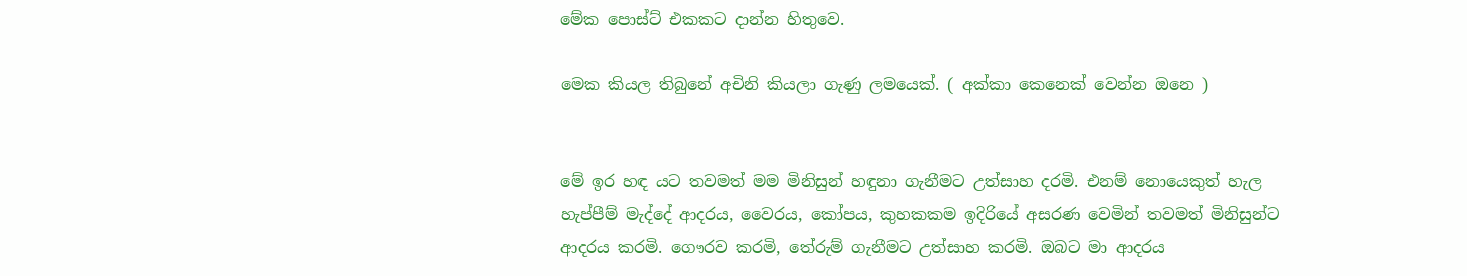මේක පොස්ට් එකකට දාන්න හිතුවෙ.

මෙක කියල තිබුනේ අචිනි කියලා ගැණු ලමයෙක්. ( අක්කා කෙනෙක් වෙන්න ඔනෙ )


මේ ඉර හඳ යට තවමත් මම මිනිසුන් හඳුනා ගැනීමට උත්සාහ දරමි. එනම් නොයෙකුත් හැල හැප්පීම් මැද්දේ ආදරය, වෛරය, කෝපය, කුහකකම ඉදිරියේ අසරණ වෙමින් තවමත් මිනිසුන්ට ආදරය කරමි. ගෞරව කරමි, තේරුම් ගැනීමට උත්සාහ කරමි. ඔබට මා ආදරය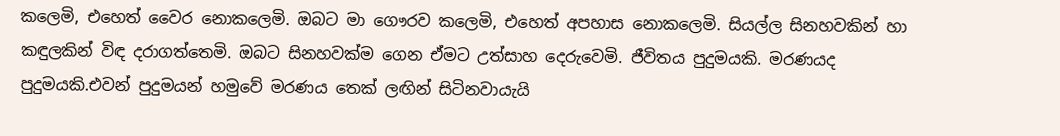කලෙමි, එහෙත් වෛර නොකලෙමි. ඔබට මා ගෞරව කලෙමි, එහෙත් අපහාස නොකලෙමි. සියල්ල සිනහවකින් හා කඳුලකින් විඳ දරාගත්තෙමි. ඔබට සිනහවක්ම ගෙන ඒමට උත්සාහ දෙරුවෙමි. ජීවිතය පුදුමයකි. මරණයද පුදුමයකි.එවන් පුදුමයන් හමුවේ මරණය තෙක් ලඟින් සිටිනවායැයි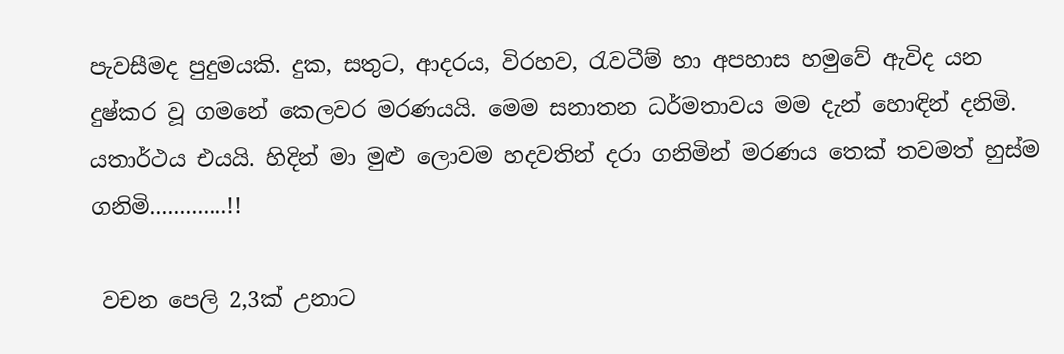පැවසීමද පුදුමයකි. දුක, සතුට, ආදරය, විරහව, රැවටීම් හා අපහාස හමුවේ ඇවිද යන දුෂ්කර වූ ගමනේ කෙලවර මරණයයි. මෙම සනාතන ධර්මතාවය මම දැන් හොඳින් දනිමි. යතාර්ථය එයයි. හිදින් මා මුළු ලොවම හදවතින් දරා ගනිමින් මරණය තෙක් තවමත් හුස්ම ගනිමි.............!!

 වචන පෙලි 2,3ක් උනාට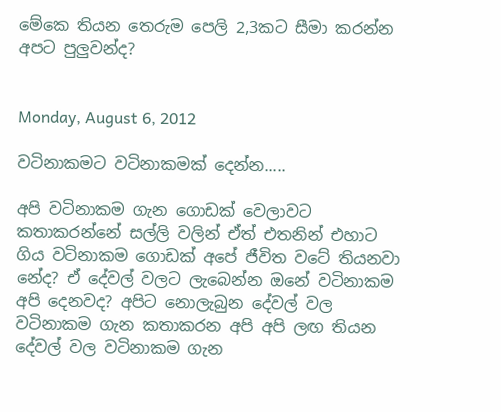මේකෙ තියන තෙරුම පෙලි 2,3කට සීමා කරන්න අපට පුලුවන්ද?


Monday, August 6, 2012

වටිනාකමට වටිනාකමක් දෙන්න.....

අපි වටිනාකම ගැන ගොඩක් වෙලාවට කතාකරන්නේ සල්ලි වලින් ඒත් එතනින් එහාට ගිය වටිනාකම ගොඩක් අපේ ජීවිත වටේ තියනවා නේද? ඒ දේවල් වලට ලැබෙන්න ඔනේ වටිනාකම අපි දෙනවද? අපිට නොලැබුන දේවල් වල වටිනාකම ගැන කතාකරන අපි අපි ලඟ තියන දේවල් වල වටිනාකම ගැන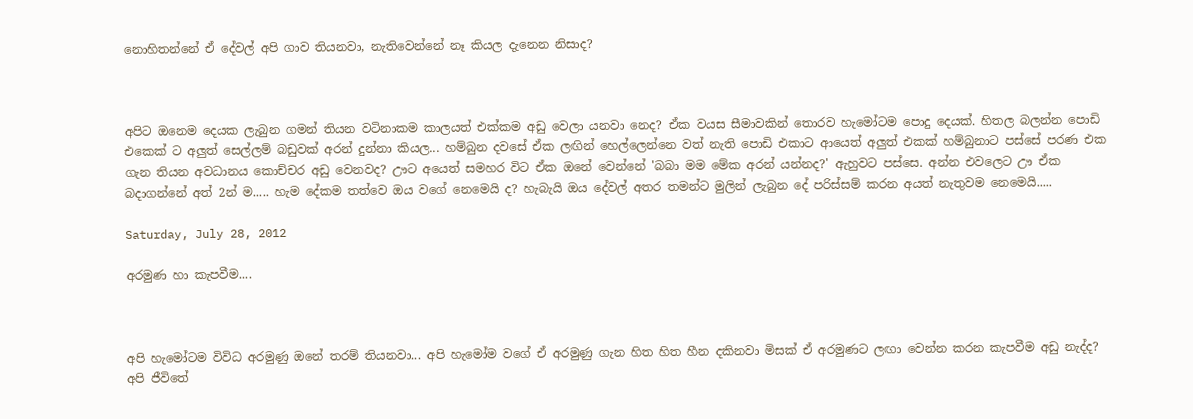නොහිතන්නේ ඒ දේවල් අපි ගාව තියනවා, නැතිවෙන්නේ නෑ කියල දැනෙන නිසාද?



අපිට ඔනෙම දෙයක ලැබුන ගමන් තියන වටිනාකම කාලයත් එක්කම අඩු වෙලා යනවා නෙද? ඒක වයස සීමාවකින් තොරව හැමෝටම පොදු දෙයක්. හිතල බලන්න පොඩි එකෙක් ට අලුත් සෙල්ලම් බඩුවක් අරන් දුන්නා කියල... හම්බුන දවසේ ඒක ලඟින් හෙල්ලෙන්නෙ වත් නැති පොඩි එකාට ආයෙත් අලුත් එකක් හම්බුනාට පස්සේ පරණ එක ගැන තියන අවධානය කොච්චර අඩු වෙනවද? ඌට අයෙත් සමහර විට ඒක ඔනේ වෙන්නේ 'බබා මම මේක අරන් යන්නද?' ඇහුවට පස්සෙ. අන්න එවලෙට ඌ ඒක බදාගන්නේ අත් 2න් ම..... හැම දේකම තත්වෙ ඔය වගේ නෙමෙයි ද? හැබැයි ඔය දේවල් අතර තමන්ට මුලින් ලැබුන දේ පරිස්සම් කරන අයත් නැතුවම නෙමෙයි.....

Saturday, July 28, 2012

අරමුණ හා කැපවීම....



අපි හැමෝටම විවිධ අරමුණු ඔනේ තරම් තියනවා... අපි හැමෝම වගේ ඒ අරමුණු ගැන හිත හිත හීන දකිනවා මිසක් ඒ අරමුණට ලඟා වෙන්න කරන කැපවීම අඩු නැද්ද? අපි ජීවිතේ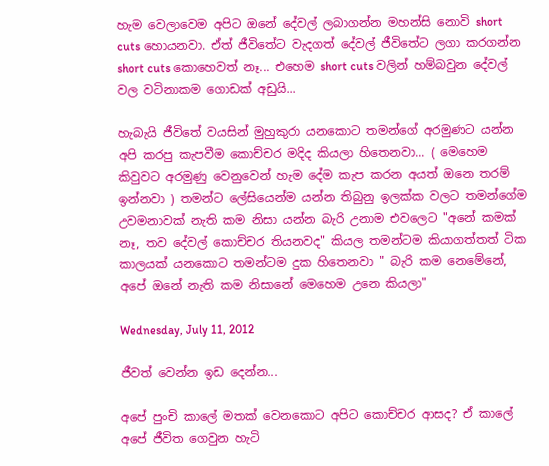හැම වෙලාවෙම අපිට ඔනේ දේවල් ලබාගන්න මහන්සි නොවි short cuts හොයනවා. ඒත් ජීවිතේට වැදගත් දේවල් ජීවිතේට ලගා කරගන්න short cuts කොහෙවත් නෑ... එහෙම short cuts වලින් හම්බවුන දේවල් වල වටිනාකම ගොඩක් අඩුයි...

හැබැයි ජීවිතේ වයසින් මුහුකුරා යනකොට තමන්ගේ අරමුණට යන්න අපි කරපු කැපවීම කොච්චර මදිද කියලා හිතෙනවා... ( මෙහෙම කිවුවට අරමුණු වෙනුවෙන් හැම දේම කැප කරන අයත් ඔනෙ තරම් ඉන්නවා ) තමන්ට ලේසියෙන්ම යන්න තිබුනු ඉලක්ක වලට තමන්ගේම උවමනාවක් නැති කම නිසා යන්න බැරි උනාම එවලෙට "අනේ කමක් නෑ, තව දේවල් කොච්චර තියනවද" කියල තමන්ටම කියාගත්තත් ටික කාලයක් යනකොට තමන්ටම දුක හිතෙනවා " බැරි කම නෙමේනේ, අපේ ඔනේ නැති කම නිසානේ මෙහෙම උනෙ කියලා"

Wednesday, July 11, 2012

ජීවත් වෙන්න ඉඩ දෙන්න...

අපේ පුංචි කාලේ මතක් වෙනකොට අපිට කොච්චර ආසද? ඒ කාලේ අපේ ජීවිත ගෙවුන හැටි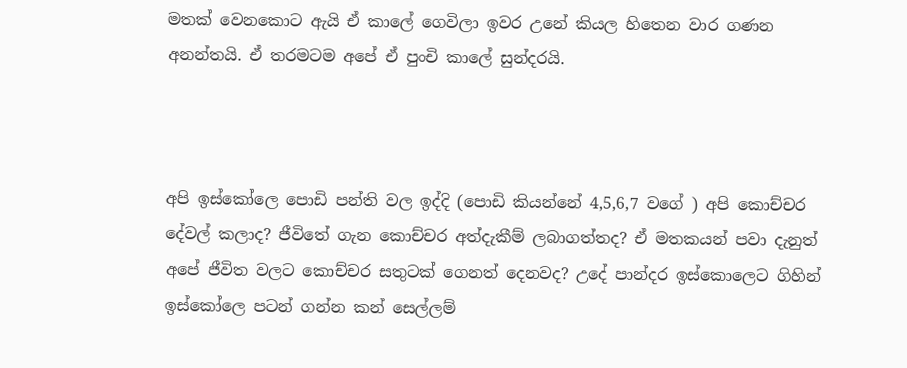මතක් වෙනකොට ඇයි ඒ කාලේ ගෙවිලා ඉවර උනේ කියල හිතෙන වාර ගණන අනන්තයි. ඒ තරමටම අපේ ඒ පුංචි කාලේ සුන්දරයි.



අපි ඉස්කෝලෙ පොඩි පන්ති වල ඉද්දි (පොඩි කියන්නේ 4,5,6,7 වගේ ) අපි කොච්චර දේවල් කලාද? ජීවිතේ ගැන කොච්චර අත්දැකීම් ලබාගත්තද? ඒ මතකයන් පවා දැනුත් අපේ ජීවිත වලට කොච්චර සතුටක් ගෙනත් දෙනවද? උදේ පාන්දර ඉස්කොලෙට ගිහින් ඉස්කෝලෙ පටන් ගන්න කන් සෙල්ලම්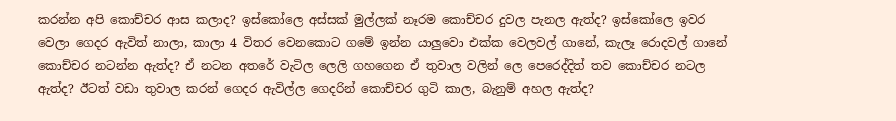කරන්න අපි කොච්චර ආස කලාද? ඉස්කෝලෙ අස්සක් මුල්ලක් නෑරම කොච්චර දුවල පැනල ඇත්ද? ඉස්කෝලෙ ඉවර වෙලා ගෙදර ඇවිත් නාලා, කාලා 4 විතර වෙනකොට ගමේ ඉන්න යාලුවො එක්ක වෙලවල් ගානේ, කැලෑ රොදවල් ගානේ කොච්චර නටන්න ඇත්ද? ඒ නටන අතරේ වැටිල ලෙලි ගහගෙන ඒ තුවාල වලින් ලෙ පෙරෙද්දිත් තව කොච්චර නටල ඇත්ද? ඊටත් වඩා තුවාල කරන් ගෙදර ඇවිල්ල ගෙදරින් කොච්චර ගුටි කාල, බැනුම් අහල ඇත්ද?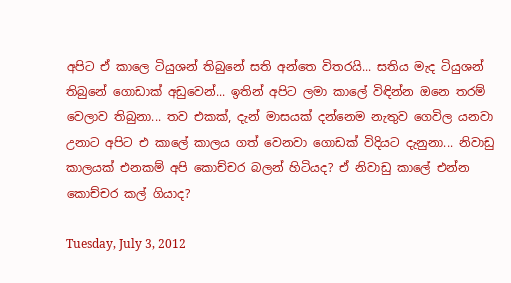අපිට ඒ කාලෙ ටියුශන් තිබුනේ සති අන්තෙ විතරයි... සතිය මැද ටියුශන් තිබුනේ ගොඩාක් අඩුවෙන්... ඉතින් අපිට ලමා කාලේ විඳින්න ඔනෙ තරම් වෙලාව තිබුනා... තව එකක්, දැන් මාසයක් දන්නෙම නැතුව ගෙවිල යනවා උනාට අපිට එ කාලේ කාලය ගත් වෙනවා ගොඩක් විදියට දැනුනා... නිවාඩු කාලයක් එනකම් අපි කොච්චර බලන් හිටියද? ඒ නිවාඩු කාලේ එන්න කොච්චර කල් ගියාද?

Tuesday, July 3, 2012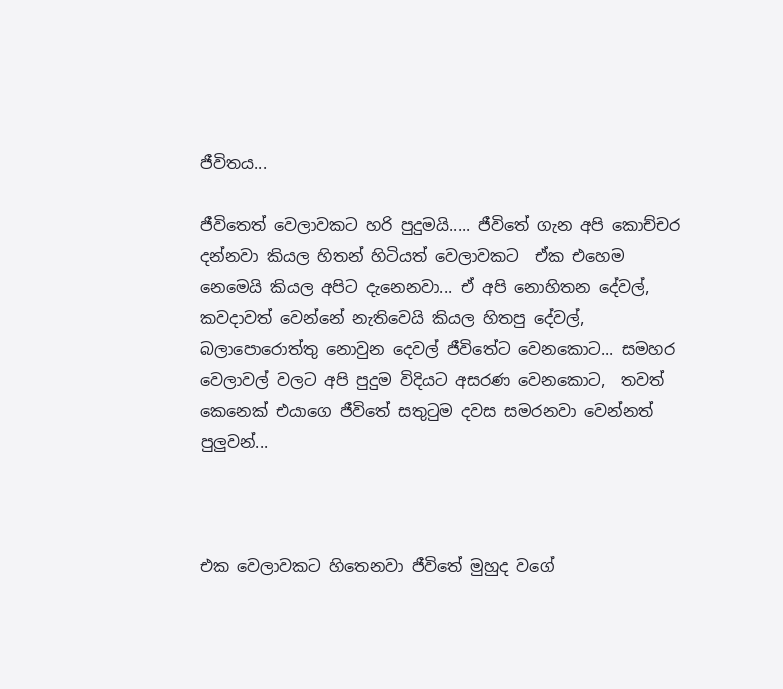ජීවිතය...

ජීවිතෙත් වෙලාවකට හරි පුදුමයි..... ජීවිතේ ගැන අපි කොච්චර දන්නවා කියල හිතන් හිටියත් වෙලාවකට  ඒක එහෙම නෙමෙයි කියල අපිට දැනෙනවා... ඒ අපි නොහිතන දේවල්, කවදාවත් වෙන්නේ නැතිවෙයි කියල හිතපු දේවල්, බලාපොරොත්තු නොවුන දෙවල් ජීවිතේට වෙනකොට... සමහර වෙලාවල් වලට අපි පුදුම විදියට අසරණ වෙනකොට,  තවත් කෙනෙක් එයාගෙ ජීවිතේ සතුටුම දවස සමරනවා වෙන්නත් පුලුවන්...



එක වෙලාවකට හිතෙනවා ජීවිතේ මුහුද වගේ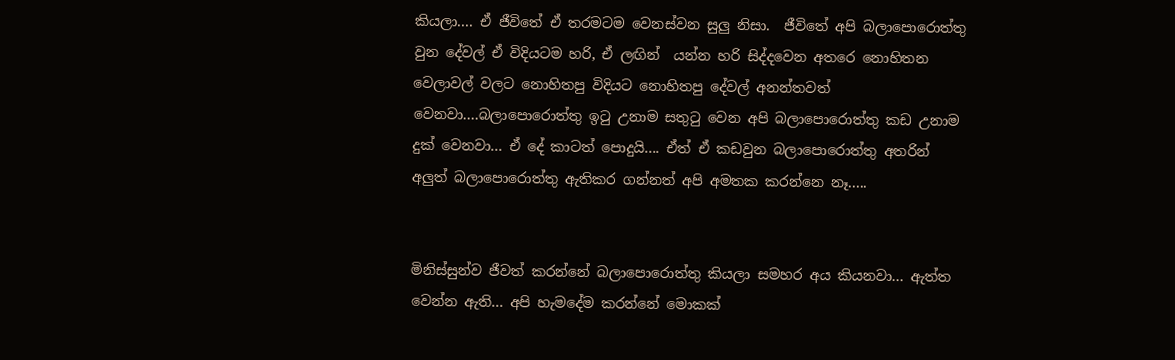කියලා.... ඒ ජීවිතේ ඒ තරමටම වෙනස්වන සුලු නිසා.  ජීවිතේ අපි බලාපොරොත්තු වුන දේවල් ඒ විදියටම හරි, ඒ ලඟින්  යන්න හරි සිද්දවෙන අතරෙ නොහිතන වෙලාවල් වලට නොහිතපු විදියට නොහිතපු දේවල් අනන්තවත් වෙනවා....බලාපොරොත්තු ඉටු උනාම සතුටු වෙන අපි බලාපොරොත්තු කඩ උනාම දුක් වෙනවා... ඒ දේ කාටත් පොදුයි.... ඒත් ඒ කඩවුන බලාපොරොත්තු අතරින් අලුත් බලාපොරොත්තු ඇතිකර ගන්නත් අපි අමතක කරන්නෙ නෑ.....


මිනිස්සුන්ව ජීවත් කරන්නේ බලාපොරොත්තු කියලා සමහර අය කියනවා... ඇත්ත වෙන්න ඇති... අපි හැමදේම කරන්නේ මොකක්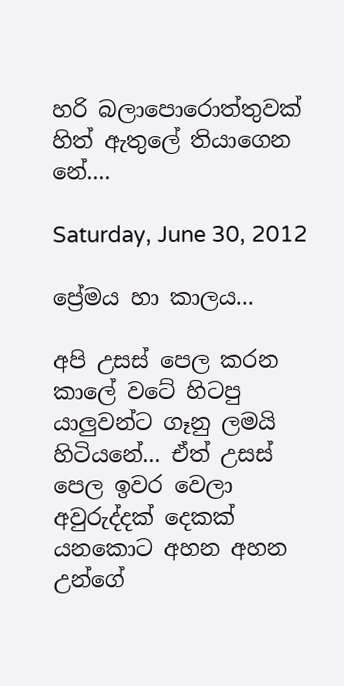හරි බලාපොරොත්තුවක් හිත් ඇතුලේ තියාගෙන නේ....

Saturday, June 30, 2012

ප්‍රේමය හා කාලය...

අපි උසස් පෙල කරන කාලේ වටේ හිටපු යාලුවන්ට ගෑනු ලමයි හිටියනේ... ඒත් උසස් පෙල ඉවර වෙලා අවුරුද්දක් දෙකක් යනකොට අහන අහන උන්ගේ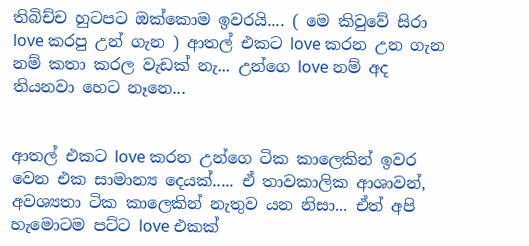තිබිච්ච හුටපට ඔක්කොම ඉවරයි.... ( මෙ කිවුවේ සිරා love කරපු උන් ගැන ) ආතල් එකට love කරන උන ගැන නම් කතා කරල වැඩක් නැ... උන්ගෙ love නම් අද තියනවා හෙට නෑනෙ...


ආතල් එකට love කරන උන්ගෙ ටික කාලෙකින් ඉවර වෙන එක සාමාන්‍ය දෙයක්..... ඒ තාවකාලික ආශාවන්, අවශ්‍යතා ටික කාලෙකින් නැතුව යන නිසා... ඒත් අපි හැමොටම පට්ට love එකක්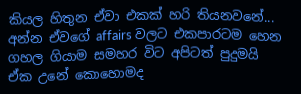කියල හිතුන ඒවා එකක් හරි තියනවනේ... අන්න ඒවගේ affairs වලට එකපාරටම හෙන ගහල ගියාම සමහර විට අපිටත් පුදුමයි ඒක උනේ කොහොමද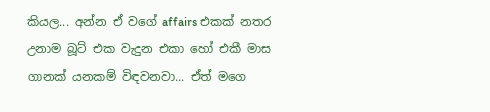කියල... අන්න ඒ වගේ affairs එකක් නතර උනාම බූට් එක වැදුන එකා හෝ එකී මාස ගානක් යනකම් විඳවනවා... ඒත් මගෙ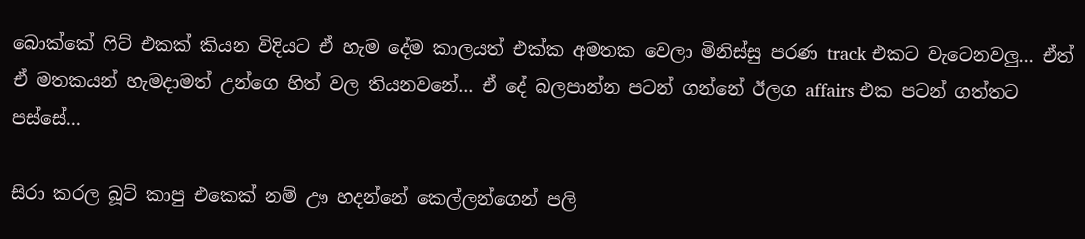බොක්කේ ෆිට් එකක් කියන විදියට ඒ හැම දේම කාලයත් එක්ක අමතක වෙලා මිනිස්සු පරණ track එකට වැටෙනවලු... ඒත් ඒ මතකයන් හැමදාමත් උන්ගෙ හිත් වල තියනවනේ... ඒ දේ බලපාන්න පටන් ගන්නේ ඊලග affairs එක පටන් ගත්තට පස්සේ...

සිරා කරල බූට් කාපු එකෙක් නම් ඌ හදන්නේ කෙල්ලන්ගෙන් පලි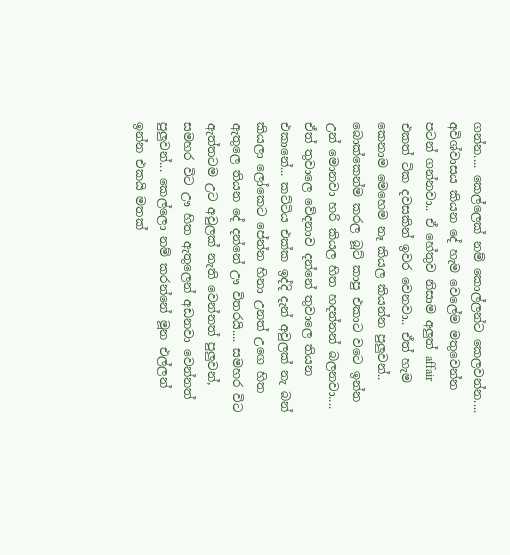ගන්න.... කෙල්ලෙක් නම් කොල්ලන්ට කෙලවන්න.... අවිශ්වාසය කියන දේ හැම වෙලේම මතුවෙන්න පටන් ගන්නවා.. ඒ හේතුව නිසාම අලුත් affair එකත් ටික දවසකින් ඉවර වෙනවා.. ඒත් හැම කෙනාම මෙහෙම නෑ කියල කියන්න පුලුවන්.. බොක්කෙන්ම කරල බූට් කාපු එකාට වටෙ ඉන්න උන් මොනවා හරි කියල හිත හදන්නන් බලනවා.... ඒත් තුවාලෙ වේදනාව දන්නේ තුවාලෙ තියන එකානේ... කට්ටිය එක්ක ඉද්දි දැන් අවුලක් නැ බන් කියලා ලෝකෙට පේන්න හිනා උනත් උගෙ හිත ඇතුලෙ තියන දේ දන්නේ ඌ විතරයි.... සමහර විට ඇත්තටම උට අවුලක් නැති වෙන්නත් පුලුවන්, සමහර විට ඌ හිත ඇතුලෙන් අඩනවා වෙන්නත් පුලුවන්... කෙල්ලො නම් කරන්නේ මූන එල්ලන් ඉන්න එකයි මතක්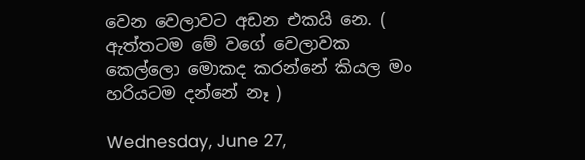වෙන වෙලාවට අඩන එකයි නෙ. ( ඇත්තටම මේ වගේ වෙලාවක කෙල්ලො මොකද කරන්නේ කියල මං හරියටම දන්නේ නෑ )

Wednesday, June 27,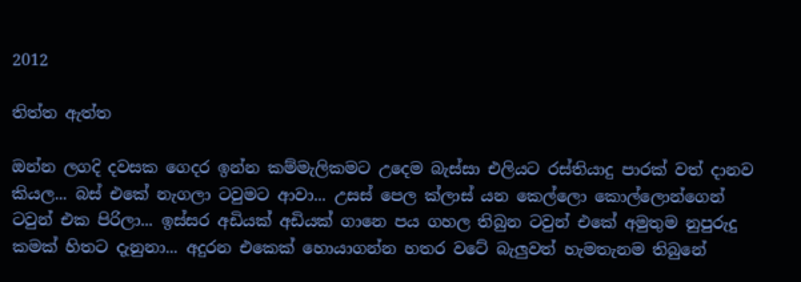2012

තිත්ත ඇත්ත

ඔන්න ලගදි දවසක ගෙදර ඉන්න කම්මැලිකමට උදෙම බැස්සා එලියට රස්තියාදු පාරක් වත් දානව කියල... බස් එකේ නැගලා ටවුමට ආවා... උසස් පෙල ක්ලාස් යන කෙල්ලො කොල්ලොන්ගෙන් ටවුන් එක පිරිලා... ඉස්සර අඩියක් අඩියක් ගානෙ පය ගහල තිබුන ටවුන් එකේ අමුතුම නුපුරුදු කමක් හිතට දැනුනා... අදුරන එකෙක් හොයාගන්න හතර වටේ බැලුවත් හැමතැනම තිබුනේ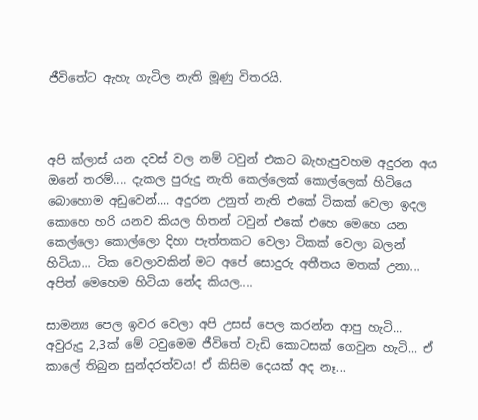ජීවිතේට ඇහැ ගැටිල නැති මූණු විතරයි.



අපි ක්ලාස් යන දවස් වල නම් ටවුන් එකට බැහැපුවහම අදුරන අය ඔනේ තරම්.... දැකල පුරුදු නැති කෙල්ලෙක් කොල්ලෙක් හිටියෙ බොහොම අඩුවෙන්.... අදුරන උනුත් නැති එකේ ටිකක් වෙලා ඉදල කොහෙ හරි යනව කියල හිතන් ටවුන් එකේ එහෙ මෙහෙ යන කෙල්ලො කොල්ලො දිහා පැත්තකට වෙලා ටිකක් වෙලා බලන් හිටියා... ටික වෙලාවකින් මට අපේ සොදුරු අතීතය මතක් උනා... අපිත් මෙහෙම හිටියා නේද කියල....

සාමන්‍ය පෙල ඉවර වෙලා අපි උසස් පෙල කරන්න ආපු හැටි... අවුරුදු 2,3ක් මේ ටවුමෙම ජීවිතේ වැඩි කොටසක් ගෙවුන හැටි... ඒ කාලේ තිබුන සුන්දරත්වය! ඒ කිසිම දෙයක් අද නෑ...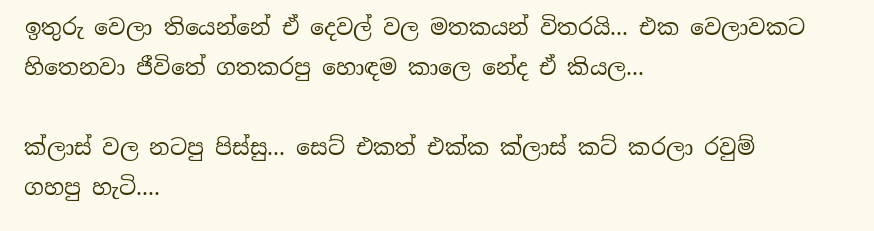ඉතුරු වෙලා තියෙන්නේ ඒ දෙවල් වල මතකයන් විතරයි... එක වෙලාවකට හිතෙනවා ජීවිතේ ගතකරපු හොඳම කාලෙ නේද ඒ කියල...

ක්ලාස් වල නටපු පිස්සු... සෙට් එකත් එක්ක ක්ලාස් කට් කරලා රවුම් ගහපු හැටි....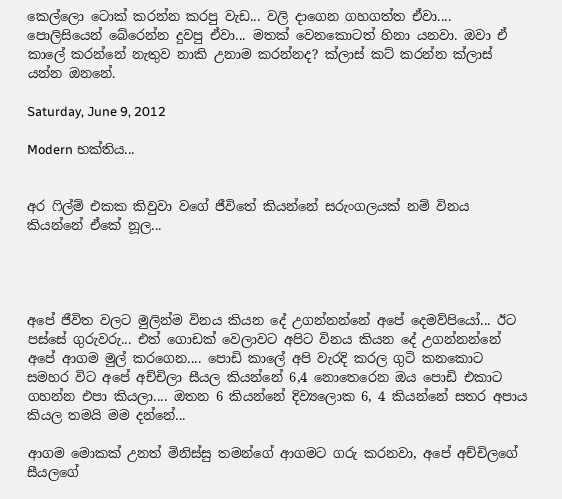කෙල්ලො ටොක් කරන්න කරපු වැඩ... වලි දාගෙන ගහගත්ත ඒවා.... පොලිසියෙන් බේරෙන්න දුවපු ඒවා... මතක් වෙනකොටත් හිනා යනවා. ඔවා ඒ කාලේ කරන්නේ නැතුව නාකි උනාම කරන්නද? ක්ලාස් කට් කරන්න ක්ලාස් යන්න ඔනනේ.

Saturday, June 9, 2012

Modern භක්තිය...


අර ෆිල්ම් එකක කිවුවා වගේ ජීවිතේ කියන්නේ සරුංගලයක් නම් විනය කියන්නේ ඒකේ නූල...




අපේ ජීවිත වලට මුලින්ම විනය කියන දේ උගන්නන්නේ අපේ දෙමව්පියෝ... ඊට පස්සේ ගුරුවරු... එත් ගොඩක් වෙලාවට අපිට විනය කියන දේ උගන්නන්නේ අපේ ආගම මුල් කරගෙන.... පොඩි කාලේ අපි වැරදි කරල ගුටි කනකොට සමහර විට අපේ අච්චිලා සීයල කියන්නේ 6,4 නොතෙරෙන ඔය පොඩි එකාට ගහන්න එපා කියලා.... ඔතන 6 කියන්නේ දිව්‍යලොක 6, 4 කියන්නේ සතර අපාය කියල තමයි මම දන්නේ...

ආගම මොකක් උනත් මිනිස්සු තමන්ගේ ආගමට ගරු කරනවා, අපේ අච්චිලගේ සීයලගේ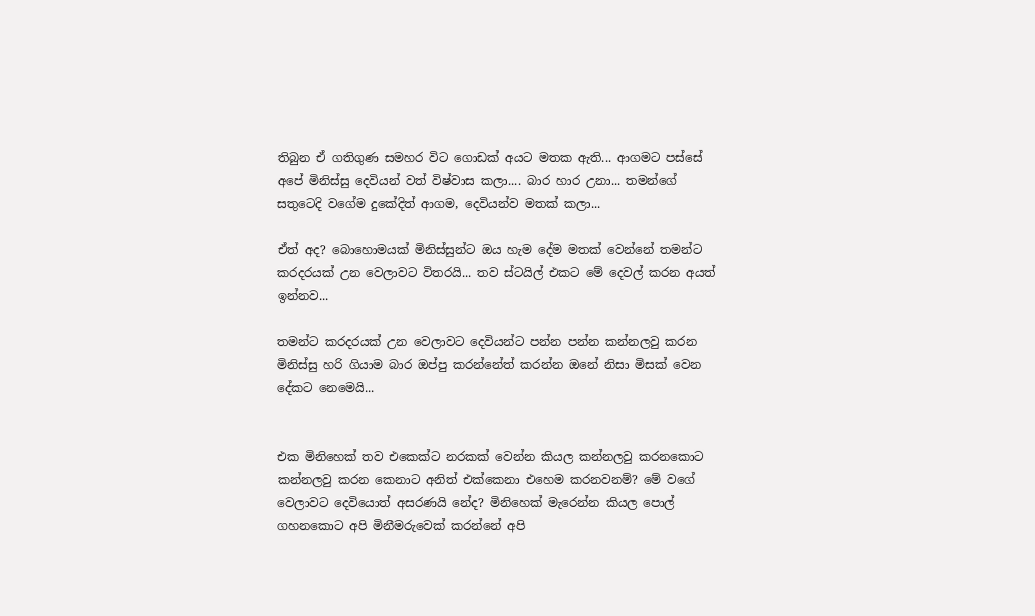තිබුන ඒ ගතිගුණ සමහර විට ගොඩක් අයට මතක ඇති... ආගමට පස්සේ අපේ මිනිස්සු දෙවියන් වත් විෂ්වාස කලා.... බාර හාර උනා... තමන්ගේ සතුටෙදි වගේම දුකේදිත් ආගම, දෙවියන්ව මතක් කලා...

ඒත් අද? බොහොමයක් මිනිස්සුන්ට ඔය හැම දේම මතක් වෙන්නේ තමන්ට කරදරයක් උන වෙලාවට විතරයි... තව ස්ටයිල් එකට මේ දෙවල් කරන අයත් ඉන්නව...

තමන්ට කරදරයක් උන වෙලාවට දෙවියන්ට පන්න පන්න කන්නලවු කරන මිනිස්සු හරි ගියාම බාර ඔප්පු කරන්නේත් කරන්න ඔනේ නිසා මිසක් වෙන දේකට නෙමෙයි...


එක මිනිහෙක් තව එකෙක්ට නරකක් වෙන්න කියල කන්නලවු කරනකොට  කන්නලවු කරන කෙනාට අනිත් එක්කෙනා එහෙම කරනවනම්? මේ වගේ වෙලාවට දෙවියොත් අසරණයි නේද? මිනිහෙක් මැරෙන්න කියල පොල් ගහනකොට අපි මිනීමරුවෙක් කරන්නේ අපි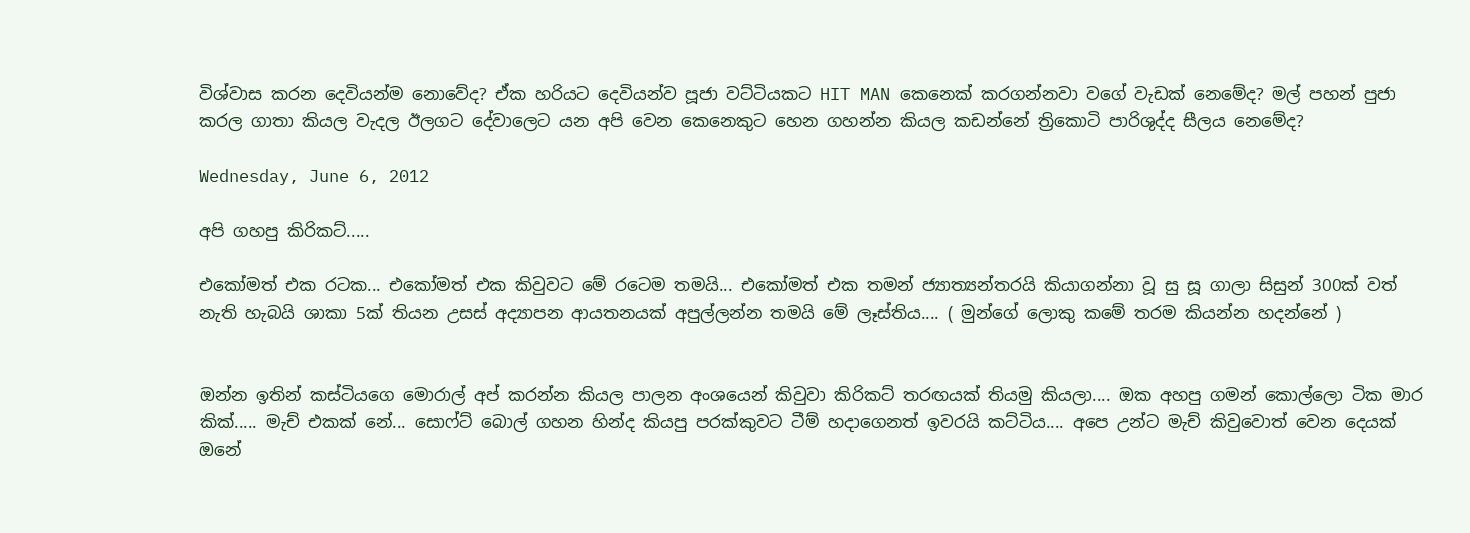විශ්වාස කරන දෙවියන්ම නොවේද? ඒක හරියට දෙවියන්ව පූජා වට්ටියකට HIT MAN කෙනෙක් කරගන්නවා වගේ වැඩක් නෙමේද? මල් පහන් පුජා කරල ගාතා කියල වැදල ඊලගට දේවාලෙට යන අපි වෙන කෙනෙකුට හෙන ගහන්න කියල කඩන්නේ ත්‍රිකොටි පාරිශුද්ද සීලය නෙමේද?

Wednesday, June 6, 2012

අපි ගහපු කිරිකට්.....

එකෝමත් එක රටක... එකෝමත් එක කිවුවට මේ රටෙම තමයි... එකෝමත් එක තමන් ජ්‍යාත්‍යන්තරයි කියාගන්නා වූ සු සූ ගාලා සිසුන් 300ක් වත් නැති හැබයි ශාකා 5ක් තියන උසස් අද්‍යාපන ආයතනයක් අපුල්ලන්න තමයි මේ ලෑස්තිය.... ( මුන්ගේ ලොකු කමේ තරම කියන්න හදන්නේ )


ඔන්න ඉතින් කස්ටියගෙ මොරාල් අප් කරන්න කියල පාලන අංශයෙන් කිවුවා කිරිකට් තරඟයක් තියමු කියලා.... ඔක අහපු ගමන් කොල්ලො ටික මාර කික්..... මැච් එකක් නේ... සොෆ්ට් බොල් ගහන හින්ද කියපු පරක්කුවට ටීම් හදාගෙනත් ඉවරයි කට්ටිය.... අපෙ උන්ට මැච් කිවුවොත් වෙන දෙයක් ඔනේ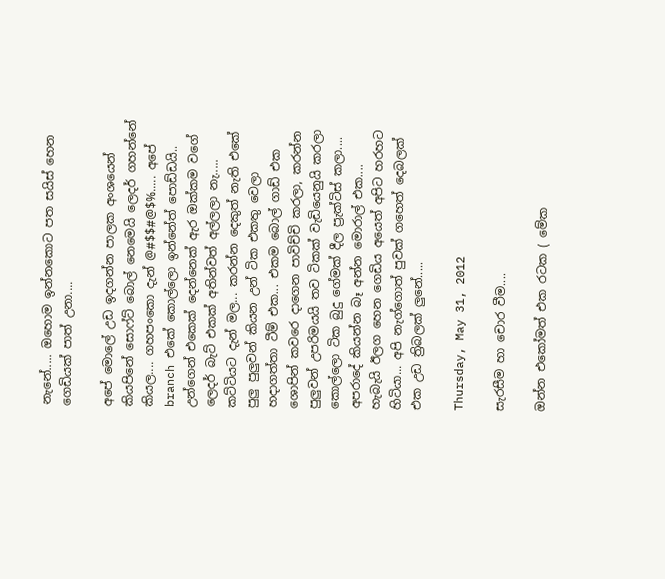නැනේ..... ඔහොම ඉන්නකොට පත සයිස් හෙන ගෙඩියක් පාත් උනා....

අපේ මොලේ උඩ ඉදගන්න පාලක අංශයෙන් කියපිනේ සොෆ්ට් බොල් නෙමෙයි ලෙදර් ගහන්නේ කියල.... ගහපංකො දැන් @#$$#@$%..... අපේ branch එකේ කොල්ලො ඉන්නේත් පොඩ්ඩයි.. උන්ගෙන් එකෙක් දෙන්නෙක් ඇර ඔක්කම වගේ ලෙදර් බැට් එකක් අතින්වත් අල්ලලා නැ..... කට්ටියට දැන් මල... කරන්න දෙකුත් නැති එකේ පුලු පුලුවන් කියන උන් ටික එකතු වෙලා හදාගත්තා ටීම් එක... එකම බොල් ගාඩ් එක ශොපින් කවරෙ දාගෙන පාවිච්චි කරලා, කරන්න පුලුවන් උපරිමයයි තව ටිකක් වැඩියෙනුයි කරලා කොල්ලො ටික බුදු ගේමක් දීල ප්‍රැක්ටිස් කලා.... අපරාදේ කියන්න බෑ අන්න මොරාල් එක.... හැබැයි ඊලග හෙන ගෙඩිය අයෙත් අපිට හරහට හිටියා... අපි නැග්ගොත් පුවක් ගහෙත් දෙබලක් එක උඩ ත්‍රිබලක් ලුනේ.....

Thursday, May 31, 2012

සැරසීම හා චොර වීම....

ඔන්න එකෝමත් එක රටක ( මේක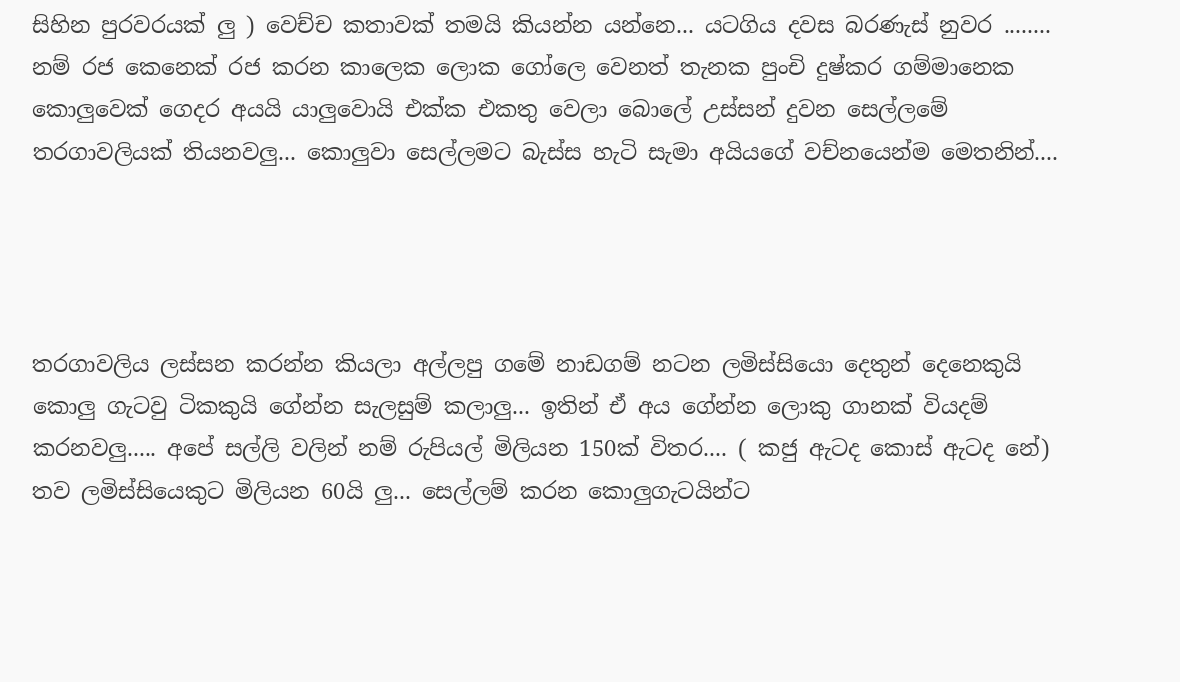සිහින පුරවරයක් ලු ) වෙච්ච කතාවක් තමයි කියන්න යන්නෙ... යටගිය දවස බරණැස් නුවර ........ නම් රජ කෙනෙක් රජ කරන කාලෙක ලොක ගෝලෙ වෙනත් තැනක පුංචි දුෂ්කර ගම්මානෙක කොලුවෙක් ගෙදර අයයි යාලුවොයි එක්ක එකතු වෙලා බොලේ උස්සන් දුවන සෙල්ලමේ තරගාවලියක් තියනවලු... කොලුවා සෙල්ලමට බැස්ස හැටි සැමා අයියගේ වච්නයෙන්ම මෙතනින්....




තරගාවලිය ලස්සන කරන්න කියලා අල්ලපු ගමේ නාඩගම් නටන ලමිස්සියො දෙතුන් දෙනෙකුයි කොලු ගැටවු ටිකකුයි ගේන්න සැලසුම් කලාලු... ඉතින් ඒ අය ගේන්න ලොකු ගානක් වියදම් කරනවලු..... අපේ සල්ලි වලින් නම් රුපියල් මිලියන 150ක් විතර.... ( කජු ඇටද කොස් ඇටද නේ) තව ලමිස්සියෙකුට මිලියන 60යි ලු... සෙල්ලම් කරන කොලුගැටයින්ට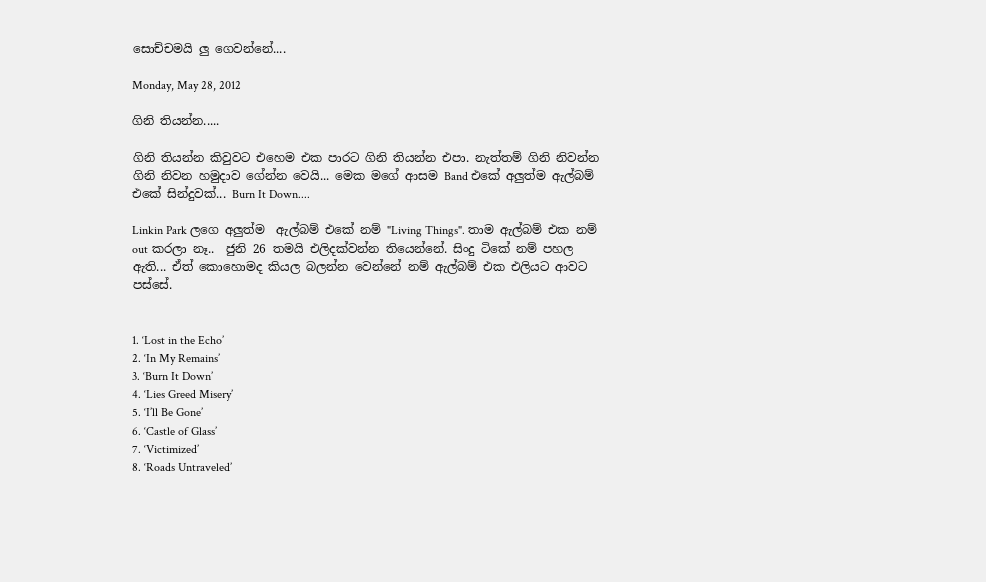සොච්චමයි ලු ගෙවන්නේ....

Monday, May 28, 2012

ගිනි තියන්න.....

ගිනි තියන්න කිවුවට එහෙම එක පාරට ගිනි තියන්න එපා. නැත්තම් ගිනි නිවන්න ගිනි නිවන හමුදාව ගේන්න වෙයි... මෙක මගේ ආසම Band එකේ අලුත්ම ඇල්බම් එකේ සින්දුවක්... Burn It Down....

Linkin Park ලගෙ අලුත්ම  ඇල්බම් එකේ නම් "Living Things". තාම ඇල්බම් එක නම් out කරලා නෑ..  ජුනි 26 තමයි එලිදක්වන්න තියෙන්නේ. සිංදු ටිකේ නම් පහල ඇති... ඒත් කොහොමද කියල බලන්න වෙන්නේ නම් ඇල්බම් එක එලියට ආවට පස්සේ.


1. ‘Lost in the Echo’
2. ‘In My Remains’
3. ‘Burn It Down’
4. ‘Lies Greed Misery’
5. ‘I’ll Be Gone’
6. ‘Castle of Glass’
7. ‘Victimized’
8. ‘Roads Untraveled’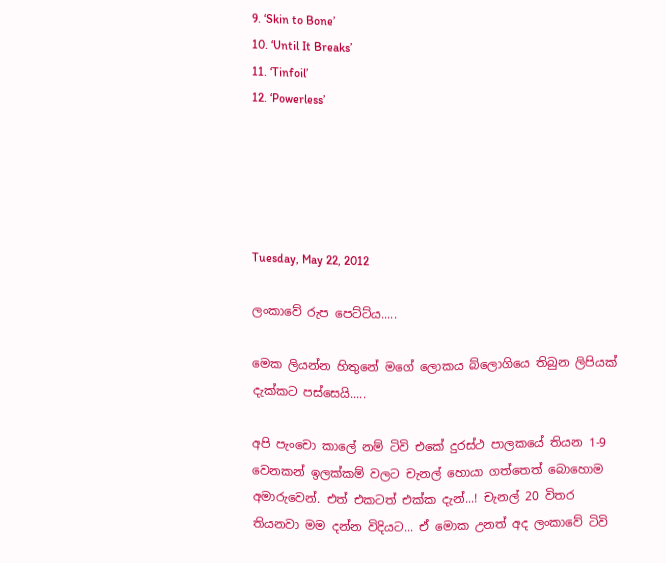9. ‘Skin to Bone’
10. ‘Until It Breaks’
11. ‘Tinfoil’
12. ‘Powerless’





Tuesday, May 22, 2012

ලංකාවේ රුප පෙට්ට්ය.....

මෙක ලියන්න හිතුනේ මගේ ලොකය බ්ලොගියෙ තිබුන ලිපියක් දැක්කට පස්සෙයි.....

අපි පැංචො කාලේ නම් ටිවි එකේ දුරස්ථ පාලකයේ තියන 1-9 වෙනකන් ඉලක්කම් වලට චැනල් හොයා ගත්තෙත් බොහොම අමාරුවෙන්. එත් එකටත් එක්ක දැන්...! චැනල් 20 විතර තියනවා මම දන්න විදියට... ඒ මොක උනත් අද ලංකාවේ ටිවි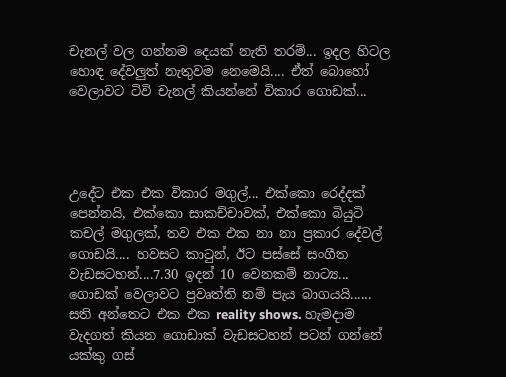චැනල් වල ගන්නම දෙයක් නැති තරම්... ඉදල හිටල හොඳ දේවලුත් නැතුවම නෙමෙයි.... ඒත් බොහෝ වෙලාවට ටිවි චැනල් කියන්නේ විකාර ගොඩක්...




උදේට එක එක විකාර මගුල්... එක්කො රෙද්දක් පෙන්නයි, එක්කො සාකච්චාවක්, එක්කො බියුටි කචල් මගුලක්, තව එක එක නා නා ප්‍රකාර දේවල් ගොඩයි.... හවසට කාටුන්, ඊට පස්සේ සංගීත වැඩසටහන්....7.30 ඉදන් 10 වෙනකම් නාට්‍ය... ගොඩක් වෙලාවට ප්‍රවෘත්ති නම් පැය බාගයයි...... සති අන්තෙට එක එක reality shows. හැමදාම වැදගත් කියන ගොඩාක් වැඩසටහන් පටන් ගන්නේ යක්කු ගස්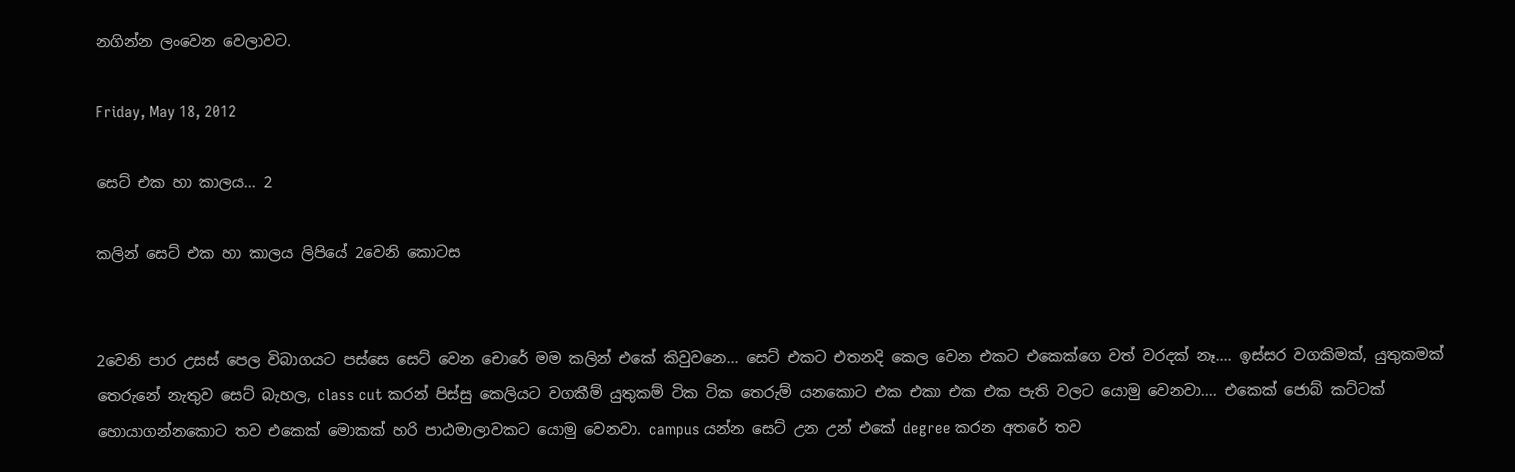නගින්න ලංවෙන වෙලාවට.

Friday, May 18, 2012

සෙට් එක හා කාලය... 2

කලින් සෙට් එක හා කාලය ලිපියේ 2වෙනි කොටස


2වෙනි පාර උසස් පෙල විබාගයට පස්සෙ සෙට් වෙන චොරේ මම කලින් එකේ කිවුවනෙ... සෙට් එකට එතනදි කෙල වෙන එකට එකෙක්ගෙ වත් වරදක් නෑ.... ඉස්සර වගකිමක්, යුතුකමක් තෙරුනේ නැතුව සෙට් බැහල, class cut කරන් පිස්සු කෙලියට වගකීම් යුතුකම් ටික ටික තෙරුම් යනකොට එක එකා එක එක පැති වලට යොමු වෙනවා.... එකෙක් ජොබ් කට්ටක් හොයාගන්නකොට තව එකෙක් මොකක් හරි පාඨමාලාවකට යොමු වෙනවා. campus යන්න සෙට් උන උන් එකේ degree කරන අතරේ තව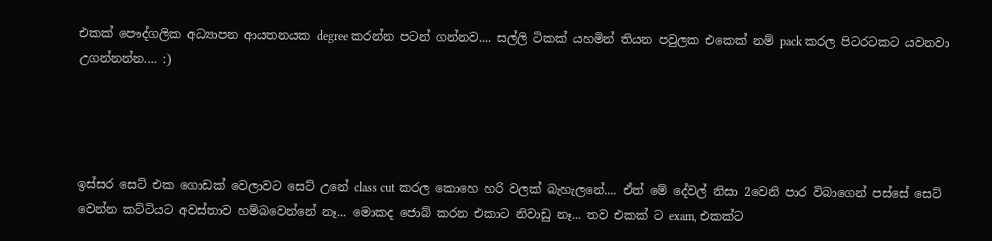එකක් පෞද්ගලික අධ්‍යාපන ආයතනයක degree කරන්න පටන් ගන්නව.... සල්ලි ටිකක් යහමින් තියන පවුලක එකෙක් නම් pack කරල පිටරටකට යවනවා උගන්නන්න.... :)




ඉස්සර සෙට් එක ගොඩක් වෙලාවට සෙට් උනේ class cut කරල කොහෙ හරි වලක් බැහැලනේ.... ඒත් මේ දේවල් නිසා 2වෙනි පාර විබාගෙන් පස්සේ සෙට් වෙන්න කට්ටියට අවස්තාව හම්බවෙන්නේ නෑ... මොකද ජොබ් කරන එකාට නිවාඩු නෑ... තව එකක් ට exam, එකක්ට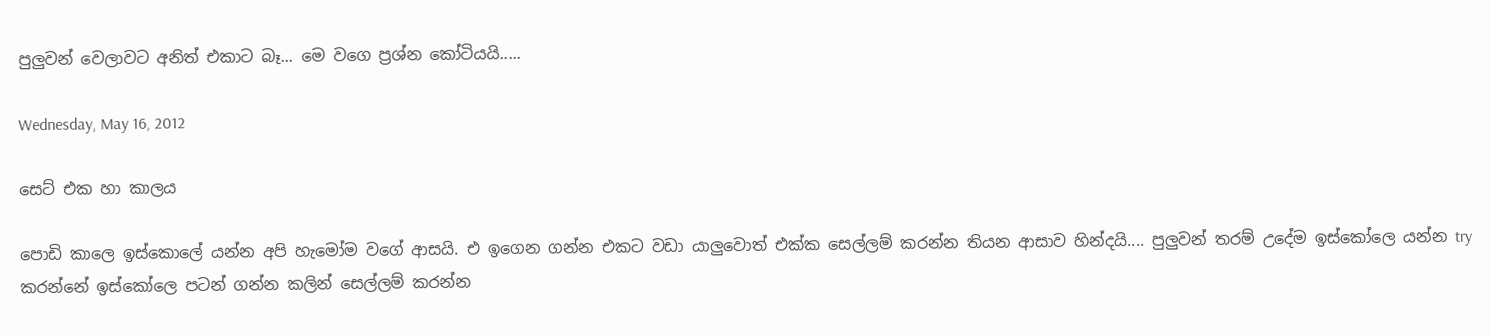පුලුවන් වෙලාවට අනිත් එකාට බෑ... මෙ වගෙ ප්‍රශ්න කෝටියයි.....

Wednesday, May 16, 2012

සෙට් එක හා කාලය

පොඩි කාලෙ ඉස්කොලේ යන්න අපි හැමෝම වගේ ආසයි. එ ඉගෙන ගන්න එකට වඩා යාලුවොත් එක්ක සෙල්ලම් කරන්න තියන ආසාව හින්දයි.... පුලුවන් තරම් උදේම ඉස්කෝලෙ යන්න try කරන්නේ ඉස්කෝලෙ පටන් ගන්න කලින් සෙල්ලම් කරන්න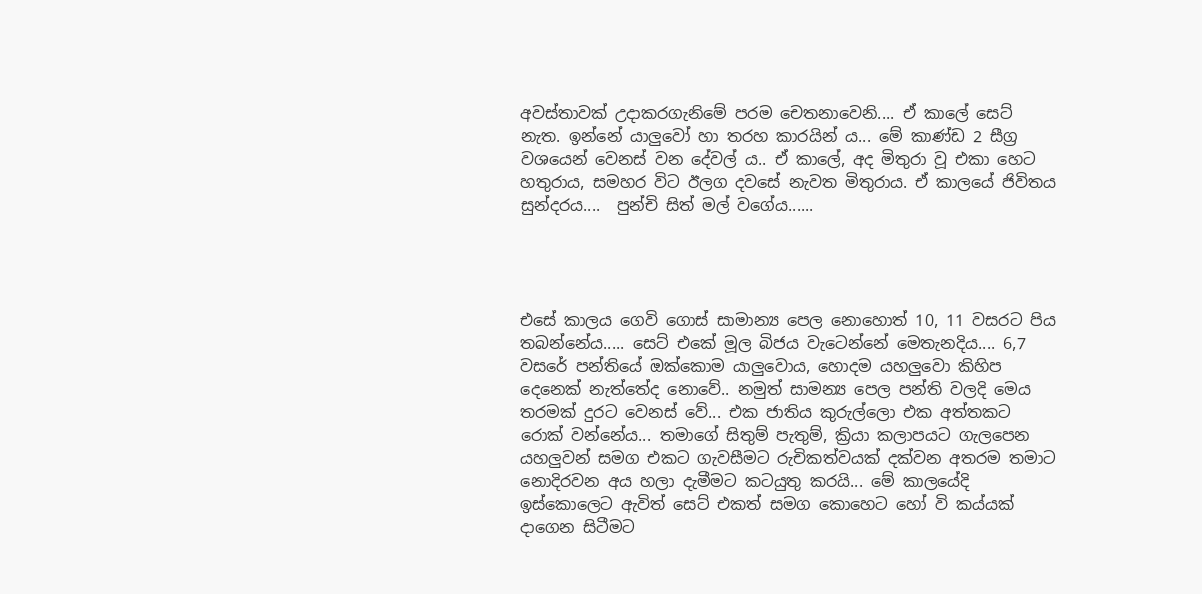අවස්තාවක් උදාකරගැනිමේ පරම චෙතනාවෙනි.... ඒ කාලේ සෙට් නැත. ඉන්නේ යාලුවෝ හා තරහ කාරයින් ය... මේ කාණ්ඩ 2 සීග්‍ර වශයෙන් වෙනස් වන දේවල් ය.. ඒ කාලේ, අද මිතුරා වූ එකා හෙට හතුරාය, සමහර විට ඊලග දවසේ නැවත මිතුරාය. ඒ කාලයේ ජිවිතය සුන්දරය....  පුන්චි සිත් මල් වගේය......




එසේ කාලය ගෙවි ගොස් සාමාන්‍ය පෙල නොහොත් 10, 11 වසරට පිය තබන්නේය..... සෙට් එකේ මූල බිජය වැටෙන්නේ මෙතැනදිය.... 6,7 වසරේ පන්තියේ ඔක්කොම යාලුවොය, හොදම යහලුවො කිහිප දෙනෙක් නැත්තේද නොවේ.. නමුත් සාමන්‍ය පෙල පන්ති වලදි මෙය තරමක් දුරට වෙනස් වේ... එක ජාතිය කුරුල්ලො එක අත්තකට රොක් වන්නේය... තමාගේ සිතුම් පැතුම්, ක්‍රියා කලාපයට ගැලපෙන යහලුවන් සමග එකට ගැවසීමට රුචිකත්වයක් දක්වන අතරම තමාට නොදිරවන අය හලා දැමීමට කටයුතු කරයි... මේ කාලයේදි ඉස්කොලෙට ඇවිත් සෙට් එකත් සමග කොහෙට හෝ වි කය්යක් දාගෙන සිටීමට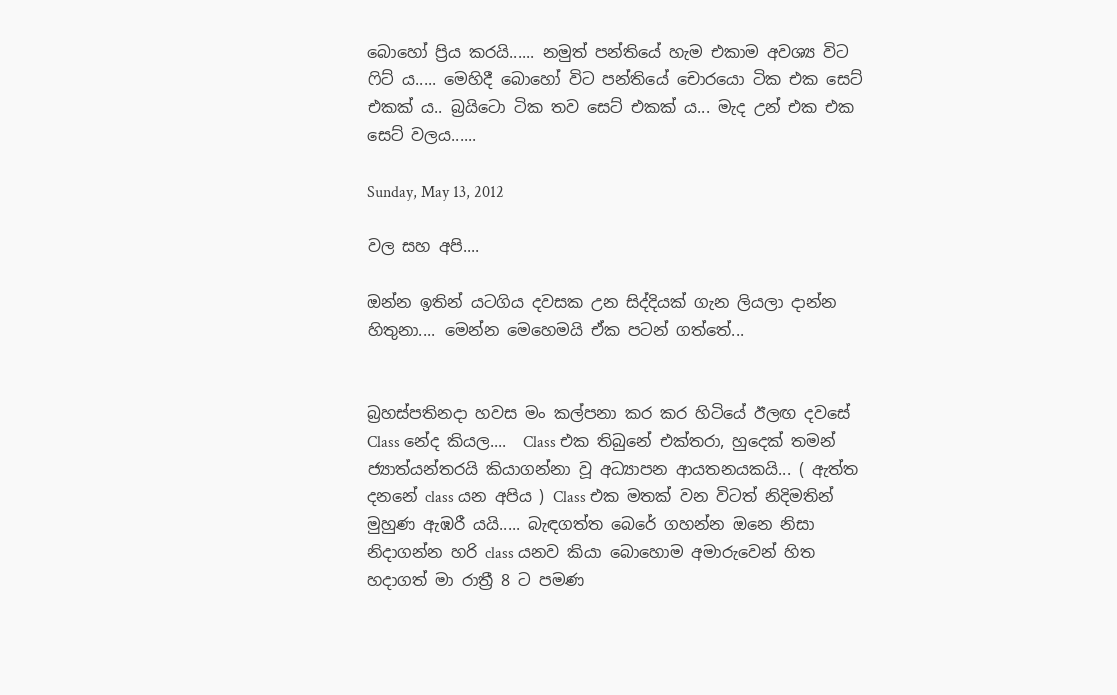බොහෝ ප්‍රිය කරයි...... නමුත් පන්තියේ හැම එකාම අවශ්‍ය විට ෆිට් ය..... මෙහිදී බොහෝ විට පන්තියේ චොරයො ටික එක සෙට් එකක් ය.. බ්‍රයිටො ටික තව සෙට් එකක් ය... මැද උන් එක එක සෙට් වලය......

Sunday, May 13, 2012

වල සහ අපි....

ඔන්න ඉතින් යටගිය දවසක උන සිද්දියක් ගැන ලියලා දාන්න හිතුනා.... මෙන්න මෙහෙමයි ඒක පටන් ගත්තේ...


බ්‍රහස්පතිනදා හවස මං කල්පනා කර කර හිටියේ ඊලඟ දවසේ Class නේද කියල....  Class එක තිබුනේ එක්තරා, හුදෙක් තමන් ජ්‍යාත්යන්තරයි කියාගන්නා වූ අධ්‍යාපන ආයතනයකයි... ( ඇත්ත දනනේ class යන අපිය ) Class එක මතක් වන විටත් නිදිමතින් මුහුණ ඇඹරී යයි..... බැඳගත්ත බෙරේ ගහන්න ඔනෙ නිසා නිදාගන්න හරි class යනව කියා බොහොම අමාරුවෙන් හිත හදාගත් මා රාත්‍රී 8 ට පමණ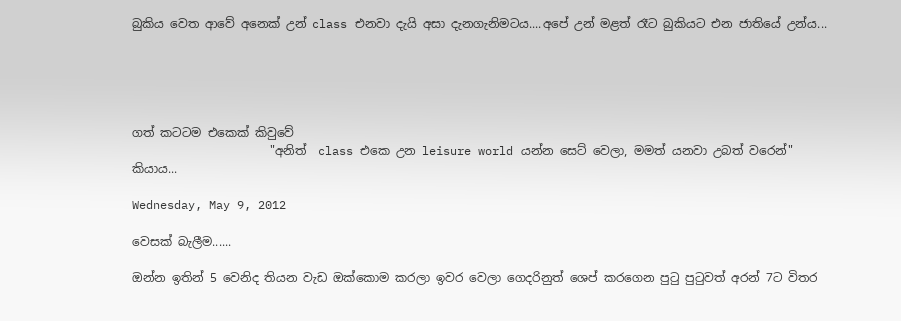බුකිය වෙත ආවේ අනෙක් උන් class එනවා දැයි අසා දැනගැනිමටය....අපේ උන් මළත් රෑට බුකියට එන ජාතියේ උන්ය...





ගත් කටටම එකෙක් කිවුවේ
                       "අනිත්  class එකෙ උන leisure world යන්න සෙට් වෙලා, මමත් යනවා උබත් වරෙන්"  කියාය...

Wednesday, May 9, 2012

වෙසක් බැලීම......

ඔන්න ඉතින් 5 වෙනිද තියන වැඩ ඔක්කොම කරලා ඉවර වෙලා ගෙදරිනුත් ශෙප් කරගෙන පුටු පුටුවත් අරන් 7ට විතර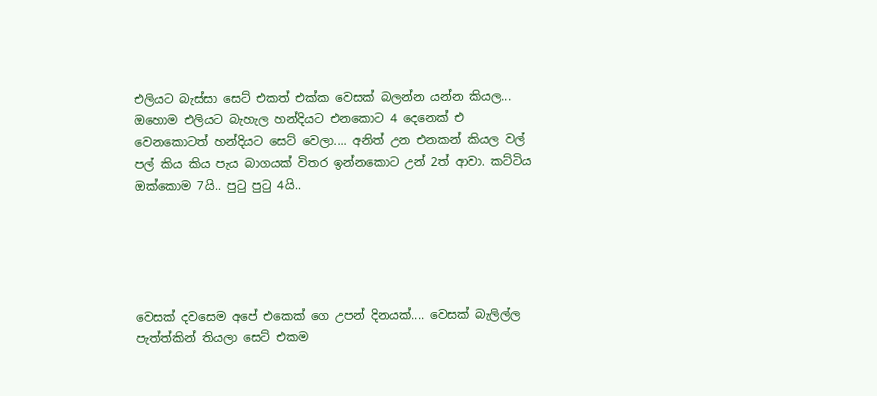එලියට බැස්සා සෙට් එකත් එක්ක වෙසක් බලන්න යන්න කියල... ඔහොම එලියට බැහැල හන්දියට එනකොට 4 දෙනෙක් එ වෙනකොටත් හන්දියට සෙට් වෙලා.... අනිත් උන එනකන් කියල වල් පල් කිය කිය පැය බාගයක් විතර ඉන්නකොට උන් 2ත් ආවා. කට්ටිය ඔක්කොම 7යි.. පුටු පුටු 4යි..





වෙසක් දවසෙම අපේ එකෙක් ගෙ උපන් දිනයක්.... වෙසක් බැලිල්ල පැත්ත්කින් තියලා සෙට් එකම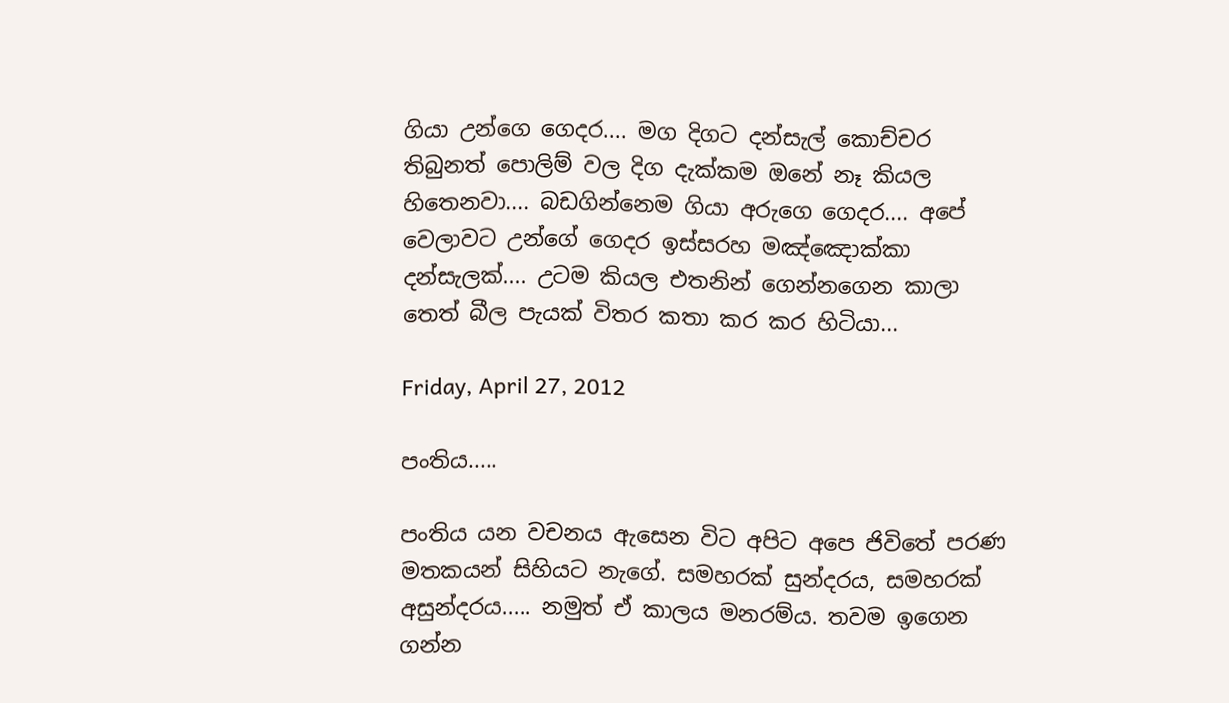ගියා උන්ගෙ ගෙදර.... මග දිගට දන්සැල් කොච්චර තිබුනත් පොලිම් වල දිග දැක්කම ඔනේ නෑ කියල හිතෙනවා.... බඩගින්නෙම ගියා අරුගෙ ගෙදර.... අපේ වෙලාවට උන්ගේ ගෙදර ඉස්සරහ මඤ්ඤොක්කා දන්සැලක්.... උටම කියල එතනින් ගෙන්නගෙන කාලා තෙත් බීල පැයක් විතර කතා කර කර හිටියා...

Friday, April 27, 2012

පංතිය.....

පංතිය යන වචනය ඇසෙන විට අපිට අපෙ ජිවිතේ පරණ මතකයන් සිහියට නැගේ. සමහරක් සුන්දරය, සමහරක් අසුන්දරය..... නමුත් ඒ කාලය මනරම්ය. තවම ඉගෙන ගන්න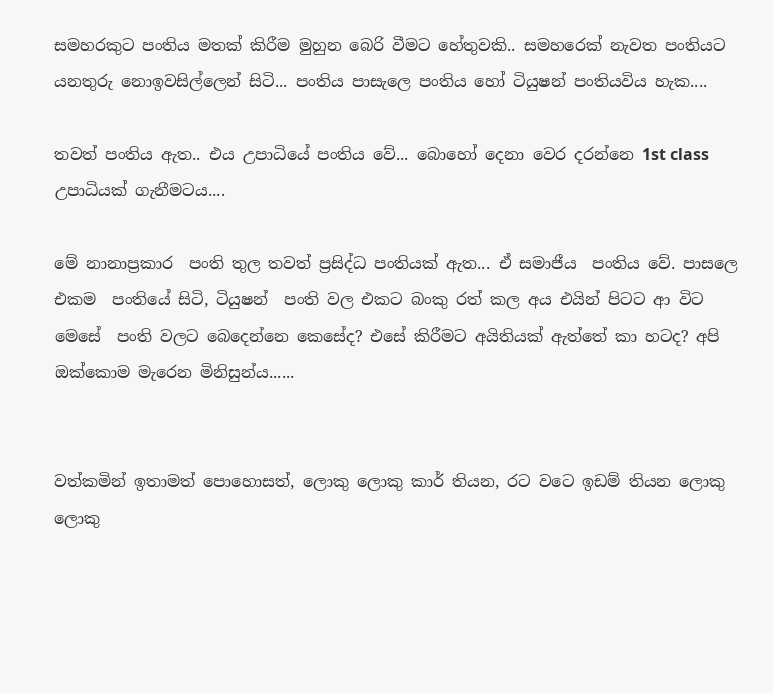සමහරකුට පංතිය මතක් කිරීම මුහුන බෙරි වීමට හේතුවකි.. සමහරෙක් නැවත පංතියට යනතුරු නොඉවසිල්ලෙන් සිටි... පංතිය පාසැලෙ පංතිය හෝ ටියුෂන් පංතියවිය හැක....

තවත් පංතිය ඇත.. එය උපාධියේ පංතිය වේ... බොහෝ දෙනා වෙර දරන්නෙ 1st class උපාධියක් ගැනීමටය....

මේ නානාප්‍රකාර  පංති තුල තවත් ප්‍රසිද්ධ පංතියක් ඇත... ඒ සමාජීය  පංතිය වේ. පාසලෙ එකම  පංතියේ සිටි, ටියුෂන්  පංති වල එකට බංකු රත් කල අය එයින් පිටට ආ විට මෙසේ  පංති වලට බෙදෙන්නෙ කෙසේද? එසේ කිරීමට අයිතියක් ඇත්තේ කා හටද? අපි ඔක්කොම මැරෙන මිනිසුන්ය......


වත්කමින් ඉතාමත් පොහොසත්, ලොකු ලොකු කාර් තියන, රට වටෙ ඉඩම් තියන ලොකු ලොකු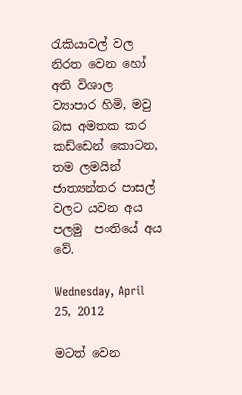රැකියාවල් වල නිරත වෙන හෝ අති විශාල ව්‍යාපාර හිමි, මවු බස අමතක කර කඩ්ඩෙන් කොටන, තම ලමයින් ජාත්‍යන්තර පාසල් වලට යවන අය පලමු  පංතියේ අය වේ.

Wednesday, April 25, 2012

මටත් වෙන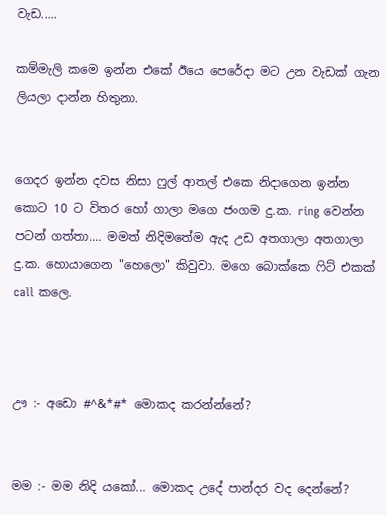වැඩ.....

කම්මැලි කමෙ ඉන්න එකේ ඊයෙ පෙරේදා මට උන වැඩක් ගැන ලියලා දාන්න හිතුනා.


ගෙදර ඉන්න දවස නිසා ෆුල් ආතල් එකෙ නිදාගෙන ඉන්න කොට 10 ට විතර හෝ ගාලා මගෙ ජංගම දු.ක. ring වෙන්න පටන් ගත්තා.... මමත් නිදිමතේම ඇද උඩ අතගාලා අතගාලා දු.ක. හොයාගෙන "හෙලො" කිවුවා. මගෙ බොක්කෙ ෆිට් එකක් call කලෙ.



ඌ :- අඩො #^&*#* මොකද කරන්න්නේ?


මම :- මම නිදි යකෝ... මොකද උදේ පාන්දර වද දෙන්නේ?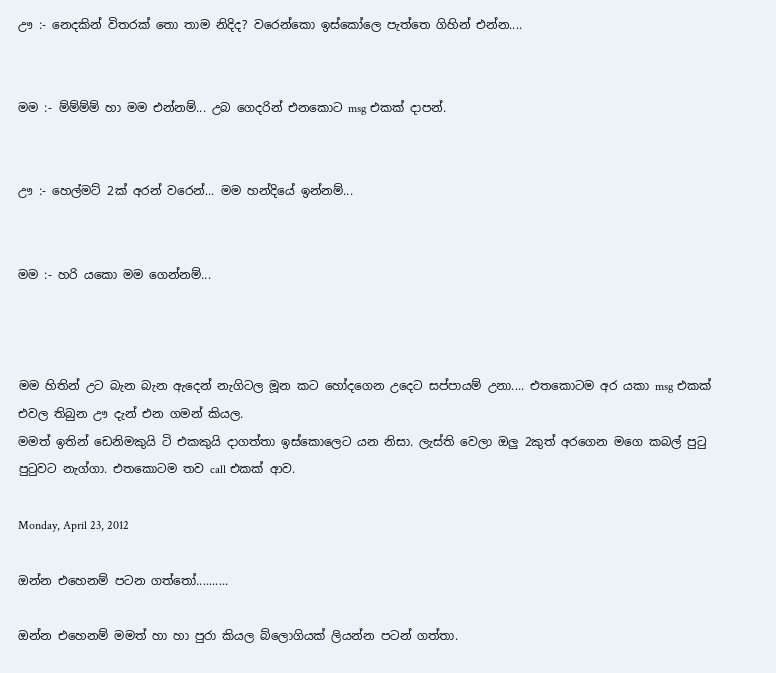ඌ :- නෙදකින් විතරක් තො තාම නිදිද? වරෙන්කො ඉස්කෝලෙ පැත්තෙ ගිහින් එන්න....


මම :- ම්ම්ම්ම් හා මම එන්නම්... උබ ගෙදරින් එනකොට msg එකක් දාපන්.


ඌ :- හෙල්මට් 2ක් අරන් වරෙන්... මම හන්දියේ ඉන්නම්...


මම :- හරි යකො මම ගෙන්නම්...



මම හිතින් උට බැන බැන ඇදෙන් නැගිටල මූන කට හෝදගෙන උදෙට සප්පායම් උනා.... එතකොටම අර යකා msg එකක් එවල තිබුන ඌ දැන් එන ගමන් කියල.
මමත් ඉතින් ඩෙනිමකුයි ටි එකකුයි දාගත්තා ඉස්කොලෙට යන නිසා. ලැස්ති වෙලා ඔලු 2කුත් අරගෙන මගෙ කබල් පුටු පුටුවට නැග්ගා. එතකොටම තව call එකක් ආව.

Monday, April 23, 2012

ඔන්න එහෙනම් පටන ගත්තෝ..........

ඔන්න එහෙනම් මමත් හා හා පුරා කියල බ්ලොගියක් ලියන්න පටන් ගත්තා.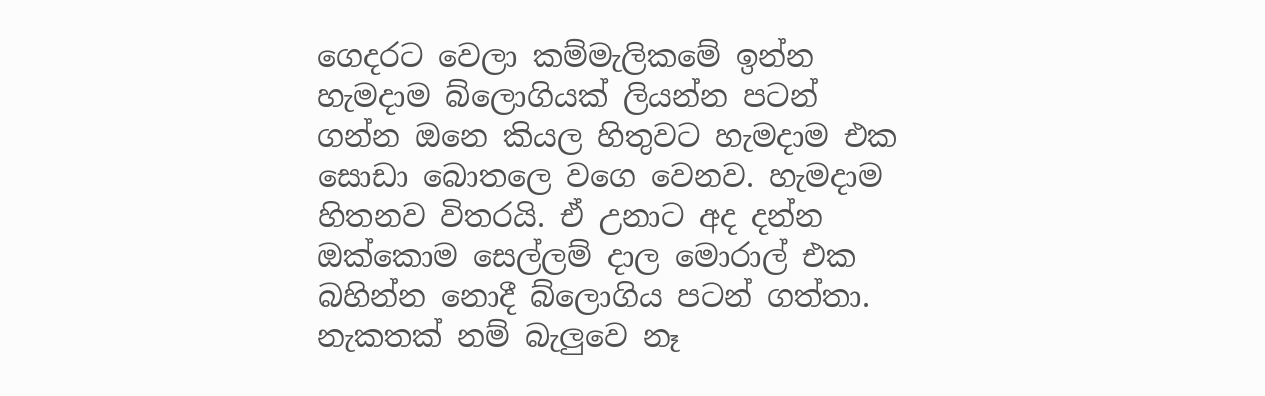ගෙදරට වෙලා කම්මැලිකමේ ඉන්න හැමදාම බ්ලොගියක් ලියන්න පටන් ගන්න ඔනෙ කියල හිතුවට හැමදාම එක සොඩා බොතලෙ වගෙ වෙනව. හැමදාම හිතනව විතරයි. ඒ උනාට අද දන්න ඔක්කොම සෙල්ලම් දාල මොරාල් එක බහින්න නොදී බ්ලොගිය පටන් ගත්තා. නැකතක් නම් බැලුවෙ නෑ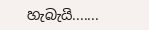හැබැයි.......